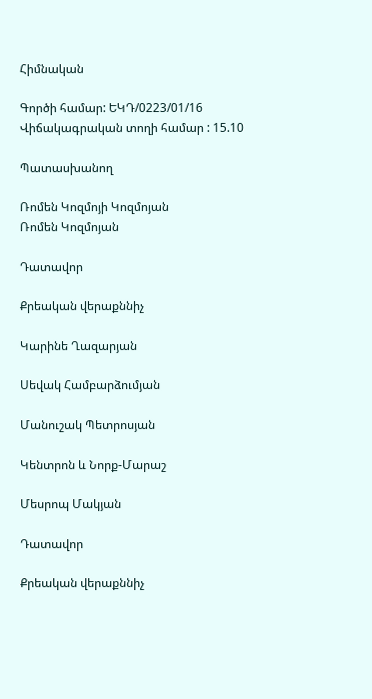Հիմնական

Գործի համար: ԵԿԴ/0223/01/16
Վիճակագրական տողի համար : 15.10

Պատասխանող

Ռոմեն Կոզմոյի Կոզմոյան
Ռոմեն Կոզմոյան

Դատավոր

Քրեական վերաքննիչ

Կարինե Ղազարյան

Սեվակ Համբարձումյան

Մանուշակ Պետրոսյան

Կենտրոն և Նորք-Մարաշ

Մեսրոպ Մակյան

Դատավոր

Քրեական վերաքննիչ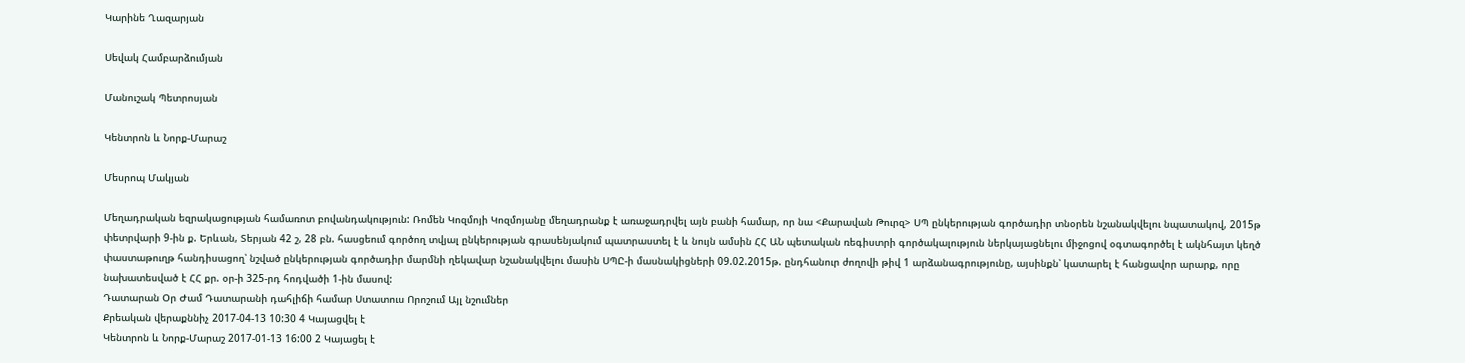Կարինե Ղազարյան

Սեվակ Համբարձումյան

Մանուշակ Պետրոսյան

Կենտրոն և Նորք-Մարաշ

Մեսրոպ Մակյան

Մեղադրական եզրակացության համառոտ բովանդակություն: Ռոմեն Կոզմոյի Կոզմոյանը մեղադրանք է առաջադրվել այն բանի համար, որ նա <Քարավան Թուրզ> ՍՊ ընկերության գործադիր տնօրեն նշանակվելու նպատակով, 2015թ փետրվարի 9-ին ք. Երևան, Տերյան 42 շ, 28 բն. հասցեում գործող տվյալ ընկերության գրասենյակում պատրաստել է և նույն ամսին ՀՀ ԱՆ պետական ռեգիստրի գործակալություն ներկայացնելու միջոցով օգտագործել է ակնհայտ կեղծ փաստաթուղթ հանդիսացող՝ նշված ընկերության գործադիր մարմնի ղեկավար նշանակվելու մասին ՍՊԸ-ի մասնակիցների 09.02.2015թ. ընդհանուր ժողովի թիվ 1 արձանագրությունը, այսինքն՝ կատարել է հանցավոր արարք, որը նախատեսված է ՀՀ քր. օր-ի 325-րդ հոդվածի 1-ին մասով:
Դատարան Օր Ժամ Դատարանի դահլիճի համար Ստատուս Որոշում Այլ նշումներ
Քրեական վերաքննիչ 2017-04-13 10:30 4 Կայացվել է
Կենտրոն և Նորք-Մարաշ 2017-01-13 16:00 2 Կայացել է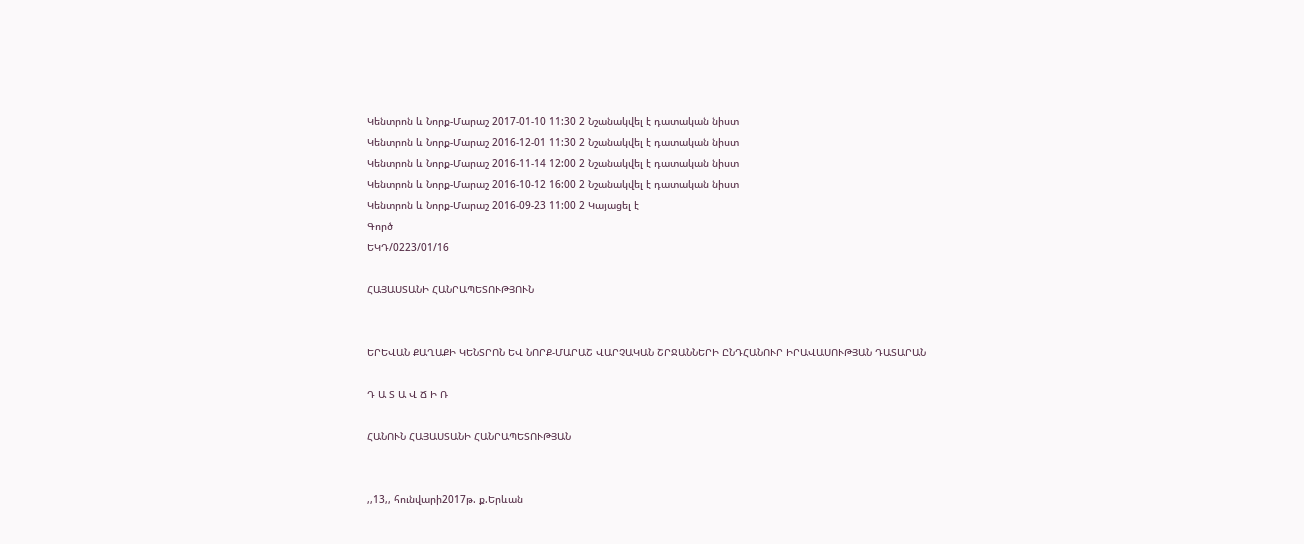Կենտրոն և Նորք-Մարաշ 2017-01-10 11:30 2 Նշանակվել է դատական նիստ
Կենտրոն և Նորք-Մարաշ 2016-12-01 11:30 2 Նշանակվել է դատական նիստ
Կենտրոն և Նորք-Մարաշ 2016-11-14 12:00 2 Նշանակվել է դատական նիստ
Կենտրոն և Նորք-Մարաշ 2016-10-12 16:00 2 Նշանակվել է դատական նիստ
Կենտրոն և Նորք-Մարաշ 2016-09-23 11:00 2 Կայացել է
Գործ
ԵԿԴ/0223/01/16

ՀԱՅԱՍՏԱՆԻ ՀԱՆՐԱՊԵՏՈՒԹՅՈՒՆ


ԵՐԵՎԱՆ ՔԱՂԱՔԻ ԿԵՆՏՐՈՆ ԵՎ ՆՈՐՔ-ՄԱՐԱՇ ՎԱՐՉԱԿԱՆ ՇՐՋԱՆՆԵՐԻ ԸՆԴՀԱՆՈՒՐ ԻՐԱՎԱՍՈՒԹՅԱՆ ԴԱՏԱՐԱՆ

Դ Ա Տ Ա Վ Ճ Ի Ռ

ՀԱՆՈՒՆ ՀԱՅԱՍՏԱՆԻ ՀԱՆՐԱՊԵՏՈՒԹՅԱՆ


,,13,, հունվարի2017թ. ք.Երևան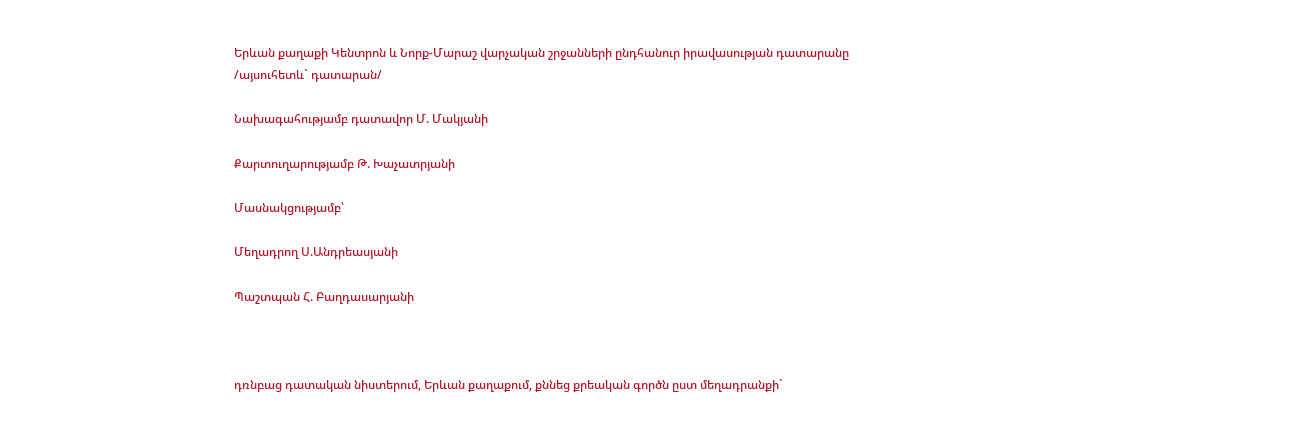Երևան քաղաքի Կենտրոն և Նորք-Մարաշ վարչական շրջանների ընդհանուր իրավասության դատարանը
/այսուհետև` դատարան/

Նախագահությամբ դատավոր Մ. Մակյանի

Քարտուղարությամբ Թ. Խաչատրյանի

Մասնակցությամբ՝

Մեղադրող Ս.Անդրեասյանի

Պաշտպան Հ. Բաղդասարյանի



դռնբաց դատական նիստերում, Երևան քաղաքում, քննեց քրեական գործն ըստ մեղադրանքի`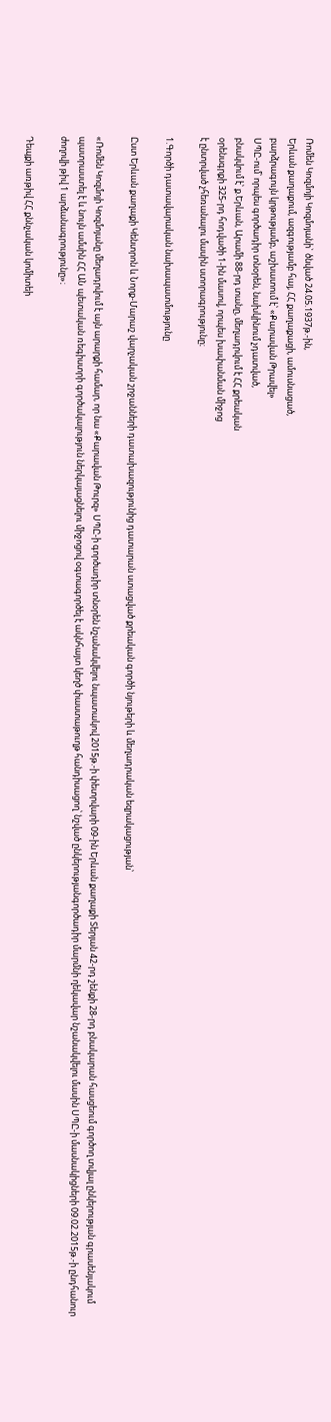Ռոմեն Կոզմոյի Կոզմոյանի` ծնված 24.05.1937թ.-ին,
Երևան քաղաքում, ազգությամբ հայ, ՀՀ քաղաքացի, ամուսնացած,
բարձրագույն կրթությամբ, աշխատում է՝ «Քարավան Թրավել»
ՍՊԸ-ում՝ որպես գործադիր տնօրեն, նախկինում չդատված,
բնակվում է՝ ք.Երևան, Արամի 88-րդ տանը, մեղադրվում է ՀՀ քրեական
օրենսգրքի 325-րդ հոդվածի 1-ին մասով, որպես խափանման միջոց
է ընտրված չհեռանալու մասին ստորագրությունը։

1.Գործի դատավարական նախապատմությունը

Ըստ Երևան քաղաքի Կենտրոն և Նորք-Մարաշ վարչական շրջանների դատախազությունից դատարան ստացված քրեական գործի նյութերի և մեղադրական եզրակացության՝

«Ռոմեն Կոզմոյի Կոզմոյանը մեղադրվում է այն արարքի համար, որ նա «Քարավան Թուրզ» ՍՊԸ-ի գործադիր տնօրեն նշանակվելու նպատակով 2015թ.-ի փետրվարի 09-ին Երևան քաղաքի Տերյան 42-րդ շենքի 28-րդ բնակարան հասցեում գործող տվյալ ընկերության գրասենյակում պատրաստել է և նույն ամսին ՀՀ ԱՆ պետական ռեգիստրի գործակալություն ներկայացնելու միջոցով օգտագործել է ակնհայտ կեղծ փաստաթուղթ հանդիսացող՝ նշված ընկերությանգործադիր մարմնի ղեկավար նշանակվելու մասին ՍՊԸ-ի մասնակիցների 09.02.2015թ.-ի ընդհանուր ժողովի թիվ 1 արձանագրությունը»։

Դեպքի առթիվ ՀՀ քննչական կոմիտեի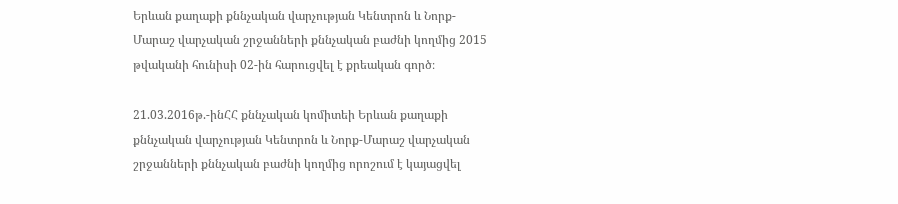Երևան քաղաքի քննչական վարչության Կենտրոն և Նորք-Մարաշ վարչական շրջանների քննչական բաժնի կողմից 2015 թվականի հունիսի 02-ին հարուցվել է քրեական գործ։

21.03.2016թ.-ինՀՀ քննչական կոմիտեի Երևան քաղաքի քննչական վարչության Կենտրոն և Նորք-Մարաշ վարչական շրջանների քննչական բաժնի կողմից որոշում է կայացվել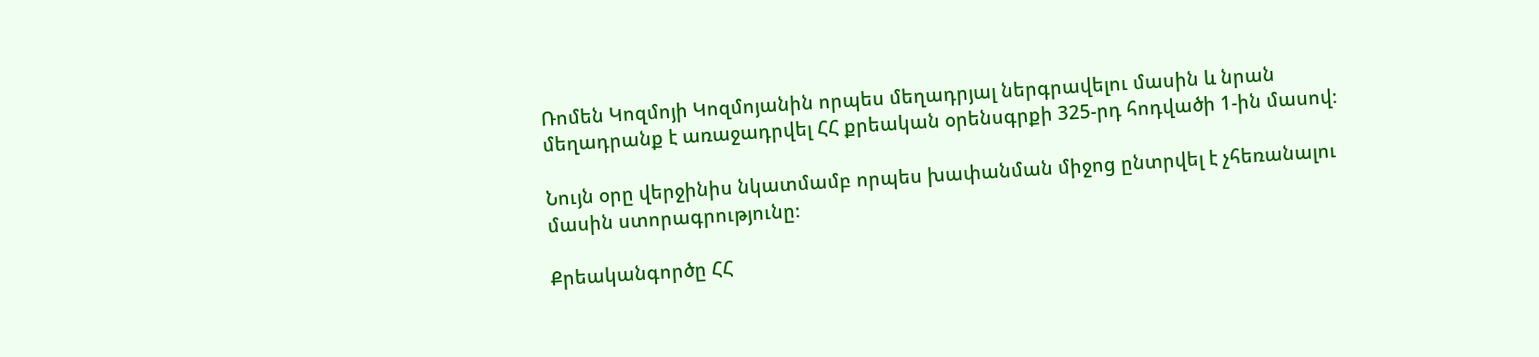Ռոմեն Կոզմոյի Կոզմոյանին որպես մեղադրյալ ներգրավելու մասին և նրան մեղադրանք է առաջադրվել ՀՀ քրեական օրենսգրքի 325-րդ հոդվածի 1-ին մասով։

Նույն օրը վերջինիս նկատմամբ որպես խափանման միջոց ընտրվել է չհեռանալու մասին ստորագրությունը։

Քրեականգործը ՀՀ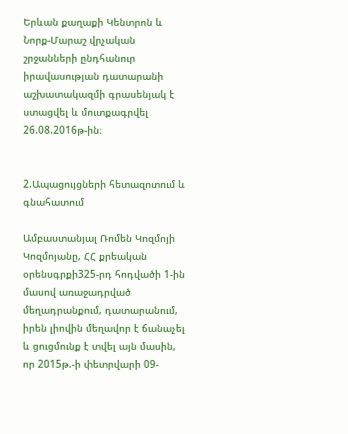Երևան քաղաքի Կենտրոն և Նորք-Մարաշ վրչական շրջանների ընդհանուր իրավասության դատարանի աշխատակազմի գրասենյակ է ստացվել և մուտքագրվել 26.08.2016թ-ին։


2.Ապացույցների հետազոտում և գնահատում

Ամբաստանյալ Ռոմեն Կոզմոյի Կոզմոյանը, ՀՀ քրեական օրենսգրքի325-րդ հոդվածի 1-ին մասով առաջադրված մեղադրանքում, դատարանում, իրեն լիովին մեղավոր է ճանաչել և ցուցմունք է տվել այն մասին, որ 2015թ.-ի փետրվարի 09-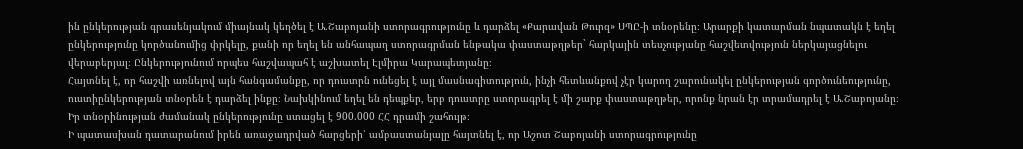ին ընկերության գրասենյակում միայնակ կեղծել է Ա.Շաբոյանի ստորագրությունը և դարձել «Քարավան Թուրզ» ՍՊԸ-ի տնօրենը։ Արարքի կատարման նպատակն է եղել ընկերությունը կործանումից փրկելը, քանի որ եղել են անհապաղ ստորագրման ենթակա փաստաթղթեր` հարկային տեսչությանը հաշվետվություն ներկայացնելու վերաբերյալ։ Ընկերությունում որպես հաշվապահ է աշխատել Էլմիրա Կարապետյանը։
Հայտնել է, որ հաշվի առնելով այն հանգամանքը, որ դուստրն ունեցել է այլ մասնագիտություն, ինչի հետևանքով չէր կարող շարունակել ընկերության գործունեությունը, ուստիընկերության տնօրեն է դարձել ինքը։ Նախկինում եղել են դեպքեր, երբ դուստրը ստորագրել է մի շարք փաստաթղթեր, որոնք նրան էր տրամադրել է Ա.Շաբոյանը։ Իր տնօրինության ժամանակ ընկերությունը ստացել է 900.000 ՀՀ դրամի շահույթ։
Ի պատասխան դատարանում իրեն առաջադրված հարցերի՝ ամբաստանյալը հայտնել է, որ Աշոտ Շաբոյանի ստորագրությունը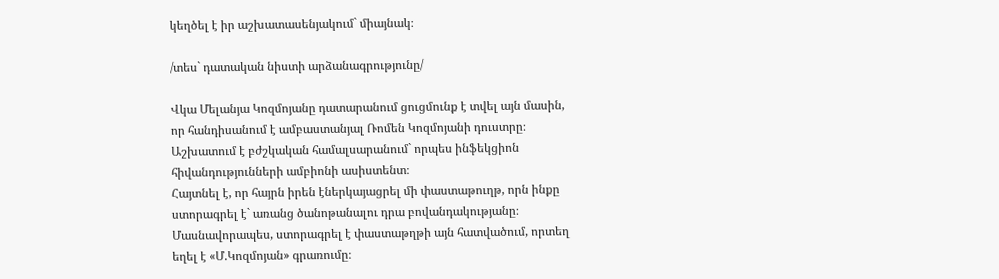կեղծել է իր աշխատասենյակում` միայնակ։

/տես` դատական նիստի արձանագրությունը/

Վկա Մելանյա Կոզմոյանը դատարանում ցուցմունք է տվել այն մասին, որ հանդիսանում է ամբաստանյալ Ռոմեն Կոզմոյանի դուստրը։ Աշխատում է բժշկական համալսարանում` որպես ինֆեկցիոն հիվանդությունների ամբիոնի ասիստենտ։
Հայտնել է, որ հայրն իրեն էներկայացրել մի փաստաթուղթ, որն ինքը ստորագրել է` առանց ծանոթանալու դրա բովանդակությանը։ Մասնավորապես, ստորագրել է փաստաթղթի այն հատվածում, որտեղ եղել է «Մ.Կոզմոյան» գրառումը։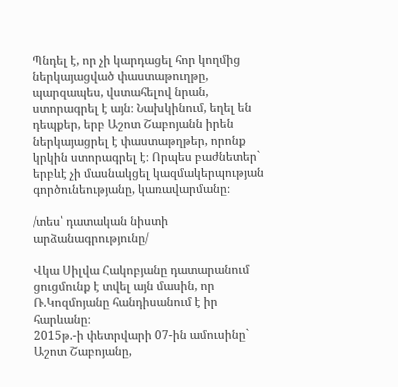Պնդել է, որ չի կարդացել հոր կողմից ներկայացված փաստաթուղթը, պարզապես, վստահելով նրան, ստորագրել է այն։ Նախկինում, եղել են դեպքեր, երբ Աշոտ Շաբոյանն իրեն ներկայացրել է փաստաթղթեր, որոնք կրկին ստորագրել է։ Որպես բաժնետեր` երբևէ չի մասնակցել կազմակերպության գործունեությանը, կառավարմանը։

/տես՝ դատական նիստի արձանագրությունը/

Վկա Սիլվա Հակոբյանը դատարանում ցուցմունք է տվել այն մասին, որ Ռ.Կոզմոյանը հանդիսանում է իր հարևանը։
2015թ.-ի փետրվարի 07-ին ամուսինը` Աշոտ Շաբոյանը,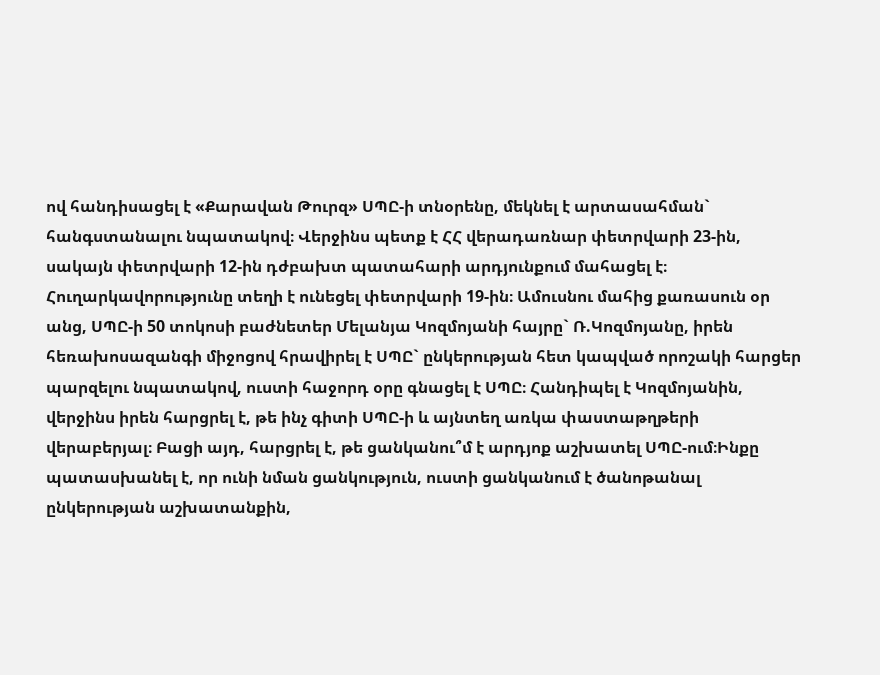ով հանդիսացել է «Քարավան Թուրզ» ՍՊԸ-ի տնօրենը, մեկնել է արտասահման` հանգստանալու նպատակով։ Վերջինս պետք է ՀՀ վերադառնար փետրվարի 23-ին, սակայն փետրվարի 12-ին դժբախտ պատահարի արդյունքում մահացել է։ Հուղարկավորությունը տեղի է ունեցել փետրվարի 19-ին։ Ամուսնու մահից քառասուն օր անց, ՍՊԸ-ի 50 տոկոսի բաժնետեր Մելանյա Կոզմոյանի հայրը` Ռ.Կոզմոյանը, իրեն հեռախոսազանգի միջոցով հրավիրել է ՍՊԸ` ընկերության հետ կապված որոշակի հարցեր պարզելու նպատակով, ուստի հաջորդ օրը գնացել է ՍՊԸ։ Հանդիպել է Կոզմոյանին, վերջինս իրեն հարցրել է, թե ինչ գիտի ՍՊԸ-ի և այնտեղ առկա փաստաթղթերի վերաբերյալ։ Բացի այդ, հարցրել է, թե ցանկանու՞մ է արդյոք աշխատել ՍՊԸ-ում։Ինքը պատասխանել է, որ ունի նման ցանկություն, ուստի ցանկանում է ծանոթանալ ընկերության աշխատանքին,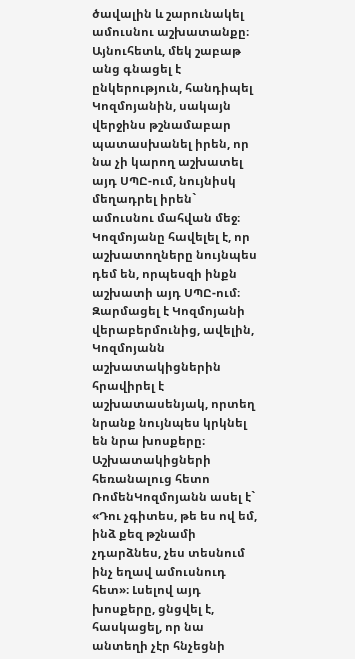ծավալին և շարունակել ամուսնու աշխատանքը։ Այնուհետև, մեկ շաբաթ անց գնացել է ընկերություն, հանդիպել Կոզմոյանին, սակայն վերջինս թշնամաբար պատասխանել իրեն, որ նա չի կարող աշխատել այդ ՍՊԸ-ում, նույնիսկ մեղադրել իրեն` ամուսնու մահվան մեջ։ Կոզմոյանը հավելել է, որ աշխատողները նույնպես դեմ են, որպեսզի ինքն աշխատի այդ ՍՊԸ-ում։ Զարմացել է Կոզմոյանի վերաբերմունից, ավելին, Կոզմոյանն աշխատակիցներին հրավիրել է աշխատասենյակ, որտեղ նրանք նույնպես կրկնել են նրա խոսքերը։ Աշխատակիցների հեռանալուց հետո ՌոմենԿոզմոյանն ասել է` «Դու չգիտես, թե ես ով եմ, ինձ քեզ թշնամի չդարձնես, չես տեսնում ինչ եղավ ամուսնուդ հետ»։ Լսելով այդ խոսքերը, ցնցվել է, հասկացել, որ նա անտեղի չէր հնչեցնի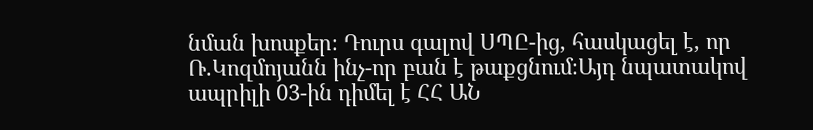նման խոսքեր։ Դուրս գալով ՍՊԸ-ից, հասկացել է, որ Ռ.Կոզմոյանն ինչ-որ բան է թաքցնում։Այդ նպատակով ապրիլի 03-ին դիմել է ՀՀ ԱՆ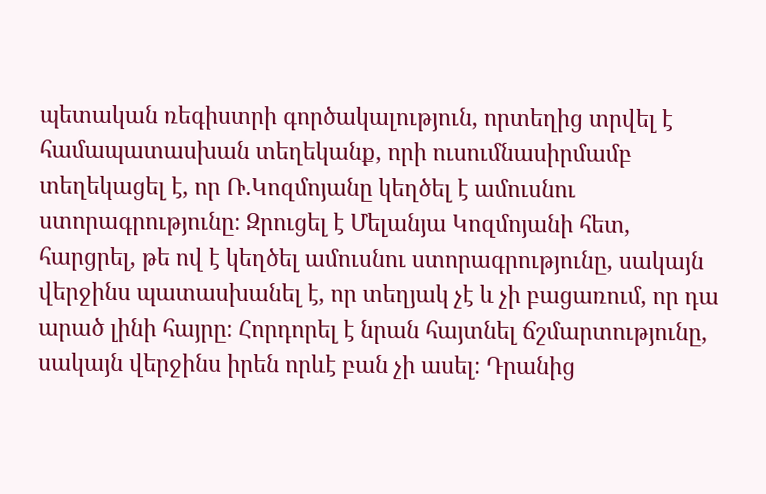պետական ռեգիստրի գործակալություն, որտեղից տրվել է համապատասխան տեղեկանք, որի ուսումնասիրմամբ տեղեկացել է, որ Ռ.Կոզմոյանը կեղծել է ամուսնու ստորագրությունը։ Զրուցել է Մելանյա Կոզմոյանի հետ, հարցրել, թե ով է կեղծել ամուսնու ստորագրությունը, սակայն վերջինս պատասխանել է, որ տեղյակ չէ և չի բացառում, որ դա արած լինի հայրը։ Հորդորել է նրան հայտնել ճշմարտությունը, սակայն վերջինս իրեն որևէ բան չի ասել։ Դրանից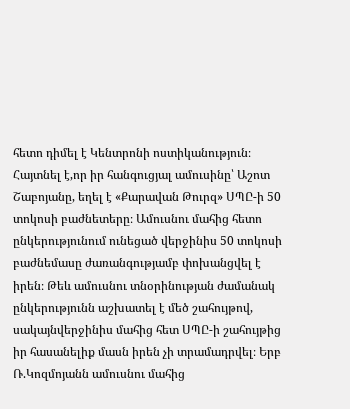հետո դիմել է Կենտրոնի ոստիկանություն։
Հայտնել է,որ իր հանգուցյալ ամուսինը՝ Աշոտ Շաբոյանը, եղել է «Քարավան Թուրզ» ՍՊԸ-ի 50 տոկոսի բաժնետերը։ Ամուսնու մահից հետո ընկերությունում ունեցած վերջինիս 50 տոկոսի բաժնեմասը ժառանգությամբ փոխանցվել է իրեն։ Թեև ամուսնու տնօրինության ժամանակ ընկերությունն աշխատել է մեծ շահույթով, սակայնվերջինիս մահից հետ ՍՊԸ-ի շահույթից իր հասանելիք մասն իրեն չի տրամադրվել։ Երբ Ռ.Կոզմոյանն ամուսնու մահից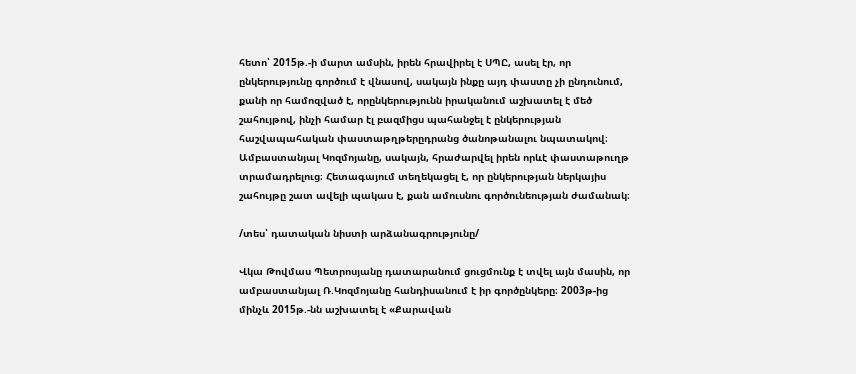հետո՝ 2015թ.-ի մարտ ամսին, իրեն հրավիրել է ՍՊԸ, ասել էր, որ ընկերությունը գործում է վնասով, սակայն ինքը այդ փաստը չի ընդունում, քանի որ համոզված է, որընկերությունն իրականում աշխատել է մեծ շահույթով, ինչի համար էլ բազմիցս պահանջել է ընկերության հաշվապահական փաստաթղթերըդրանց ծանոթանալու նպատակով։ Ամբաստանյալ Կոզմոյանը, սակայն, հրաժարվել իրեն որևէ փաստաթուղթ տրամադրելուց։ Հետագայում տեղեկացել է, որ ընկերության ներկայիս շահույթը շատ ավելի պակաս է, քան ամուսնու գործունեության ժամանակ։

/տես՝ դատական նիստի արձանագրությունը/

Վկա Թովմաս Պետրոսյանը դատարանում ցուցմունք է տվել այն մասին, որ ամբաստանյալ Ռ.Կոզմոյանը հանդիսանում է իր գործընկերը։ 2003թ-ից մինչև 2015թ.-նն աշխատել է «Քարավան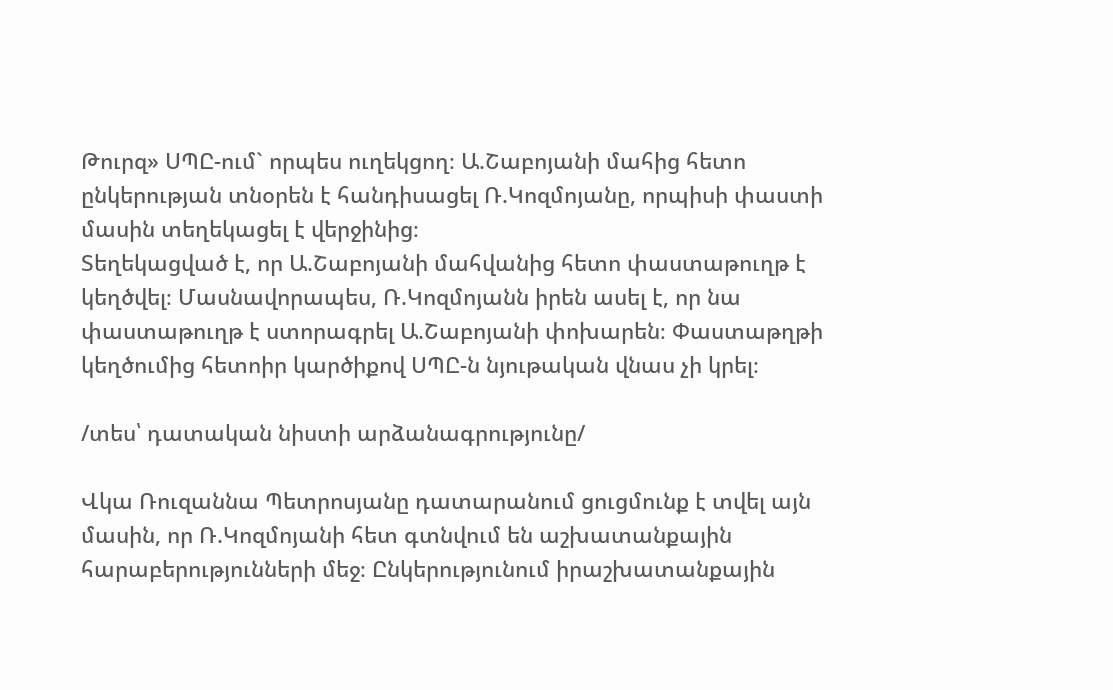Թուրզ» ՍՊԸ-ում` որպես ուղեկցող։ Ա.Շաբոյանի մահից հետո ընկերության տնօրեն է հանդիսացել Ռ.Կոզմոյանը, որպիսի փաստի մասին տեղեկացել է վերջինից։
Տեղեկացված է, որ Ա.Շաբոյանի մահվանից հետո փաստաթուղթ է կեղծվել։ Մասնավորապես, Ռ.Կոզմոյանն իրեն ասել է, որ նա փաստաթուղթ է ստորագրել Ա.Շաբոյանի փոխարեն։ Փաստաթղթի կեղծումից հետոիր կարծիքով ՍՊԸ-ն նյութական վնաս չի կրել։

/տես՝ դատական նիստի արձանագրությունը/

Վկա Ռուզաննա Պետրոսյանը դատարանում ցուցմունք է տվել այն մասին, որ Ռ.Կոզմոյանի հետ գտնվում են աշխատանքային հարաբերությունների մեջ։ Ընկերությունում իրաշխատանքային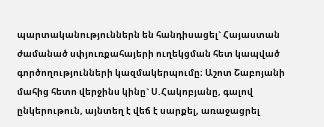պարտականություններն են հանդիսացել` Հայաստան ժամանած սփյուռքահայերի ուղեկցման հետ կապված գործողությունների կազմակերպումը։ Աշոտ Շաբոյանի մահից հետո վերջինս կինը` Ս.Հակոբյանը, գալով ընկերութուն, այնտեղ է վեճ է սարքել, առաջացրել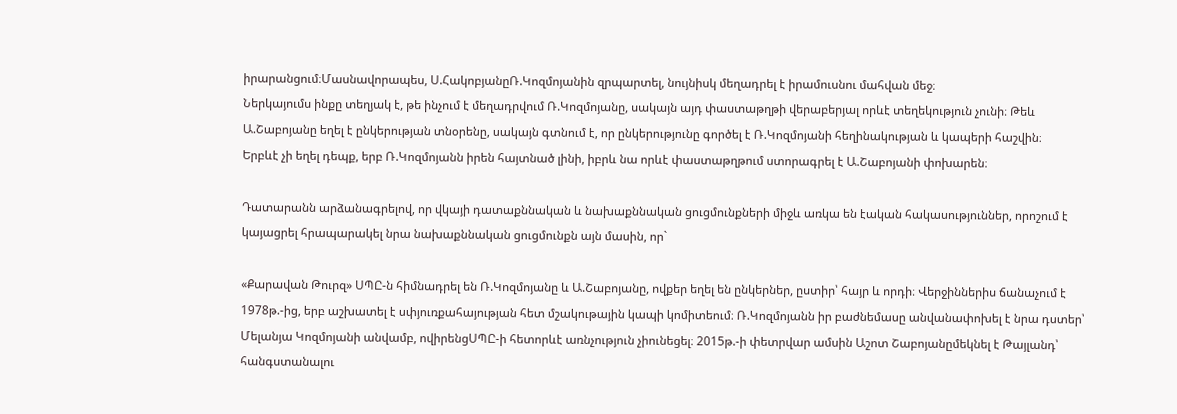իրարանցում։Մասնավորապես, Ս.ՀակոբյանըՌ.Կոզմոյանին զրպարտել, նույնիսկ մեղադրել է իրամուսնու մահվան մեջ։
Ներկայումս ինքը տեղյակ է, թե ինչում է մեղադրվում Ռ.Կոզմոյանը, սակայն այդ փաստաթղթի վերաբերյալ որևէ տեղեկություն չունի։ Թեև Ա.Շաբոյանը եղել է ընկերության տնօրենը, սակայն գտնում է, որ ընկերությունը գործել է Ռ.Կոզմոյանի հեղինակության և կապերի հաշվին։
Երբևէ չի եղել դեպք, երբ Ռ.Կոզմոյանն իրեն հայտնած լինի, իբրև նա որևէ փաստաթղթում ստորագրել է Ա.Շաբոյանի փոխարեն։

Դատարանն արձանագրելով, որ վկայի դատաքննական և նախաքննական ցուցմունքների միջև առկա են էական հակասություններ, որոշում է կայացրել հրապարակել նրա նախաքննական ցուցմունքն այն մասին, որ`

«Քարավան Թուրզ» ՍՊԸ-ն հիմնադրել են Ռ.Կոզմոյանը և Ա.Շաբոյանը, ովքեր եղել են ընկերներ, ըստիր՝ հայր և որդի։ Վերջիններիս ճանաչում է 1978թ.-ից, երբ աշխատել է սփյուռքահայության հետ մշակութային կապի կոմիտեում։ Ռ.Կոզմոյանն իր բաժնեմասը անվանափոխել է նրա դստեր՝ Մելանյա Կոզմոյանի անվամբ, ովիրենցՍՊԸ-ի հետորևէ առնչություն չիունեցել։ 2015թ.-ի փետրվար ամսին Աշոտ Շաբոյանըմեկնել է Թայլանդ՝ հանգստանալու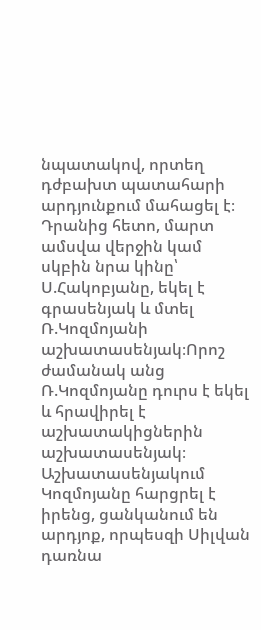նպատակով, որտեղ դժբախտ պատահարի արդյունքում մահացել է։ Դրանից հետո, մարտ ամսվա վերջին կամ սկբին նրա կինը՝ Ս.Հակոբյանը, եկել է գրասենյակ և մտել Ռ.Կոզմոյանի աշխատասենյակ։Որոշ ժամանակ անց Ռ.Կոզմոյանը դուրս է եկել և հրավիրել է աշխատակիցներին աշխատասենյակ։ Աշխատասենյակում Կոզմոյանը հարցրել է իրենց, ցանկանում են արդյոք, որպեսզի Սիլվան դառնա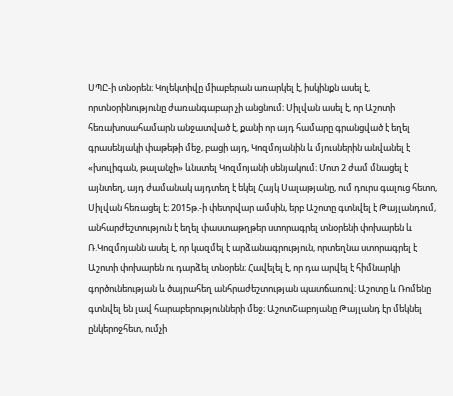ՍՊԸ-ի տնօրեն։ Կոլեկտիվը միաբերան առարկել է, իսկինքն ասել է, որտնօրինությունը ժառանգաբար չի անցնում։ Սիլվան ասել է, որ Աշոտի հեռախոսահամարն անջատված է, քանի որ այդ համարը գրանցված է եղել գրասենյակի փաթեթի մեջ, բացի այդ, Կոզմոյանին և մյուսներին անվանել է «խուլիգան, թալանչի» ևնստել Կոզմոյանի սենյակում։ Մոտ 2 ժամ մնացել է այնտեղ, այդ ժամանակ այդտեղ է եկել Հայկ Սալաթյանը, ում դուրս գալուց հետո, Սիլվան հեռացել է։ 2015թ.-ի փետրվար ամսին, երբ Աշոտը գտնվել է Թայլանդում, անհարժեշտություն է եղել փաստաթղթեր ստորագրել տնօրենի փոխարեն և Ռ.Կոզմոյանն ասել է, որ կազմել է արձանագրություն, որտեղնա ստորագրել է Աշոտի փոխարեն ու դարձել տնօրեն։ Հավելել է, որ դա արվել է հիմնարկի գործունեության և ծայրահեղ անհրաժեշտության պատճառով։ Աշոտը և Ռոմենը գտնվել են լավ հարաբերությունների մեջ։ ԱշոտՇաբոյանը Թայլանդ էր մեկնել ընկերոջհետ, ումչի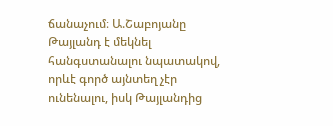ճանաչում։ Ա.Շաբոյանը Թայլանդ է մեկնել հանգստանալու նպատակով, որևէ գործ այնտեղ չէր ունենալու, իսկ Թայլանդից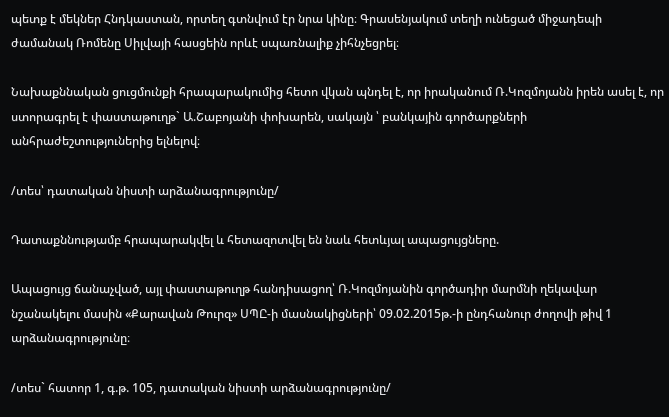պետք է մեկներ Հնդկաստան, որտեղ գտնվում էր նրա կինը։ Գրասենյակում տեղի ունեցած միջադեպի ժամանակ Ռոմենը Սիլվայի հասցեին որևէ սպառնալիք չիհնչեցրել։

Նախաքննական ցուցմունքի հրապարակումից հետո վկան պնդել է, որ իրականում Ռ.Կոզմոյանն իրեն ասել է, որ ստորագրել է փաստաթուղթ` Ա.Շաբոյանի փոխարեն, սակայն ՝ բանկային գործարքների անհրաժեշտություներից ելնելով։

/տես՝ դատական նիստի արձանագրությունը/

Դատաքննությամբ հրապարակվել և հետազոտվել են նաև հետևյալ ապացույցները.

Ապացույց ճանաչված, այլ փաստաթուղթ հանդիսացող՝ Ռ.Կոզմոյանին գործադիր մարմնի ղեկավար նշանակելու մասին «Քարավան Թուրզ» ՍՊԸ-ի մասնակիցների՝ 09.02.2015թ.-ի ընդհանուր ժողովի թիվ 1 արձանագրությունը։

/տես` հատոր 1, գ.թ. 105, դատական նիստի արձանագրությունը/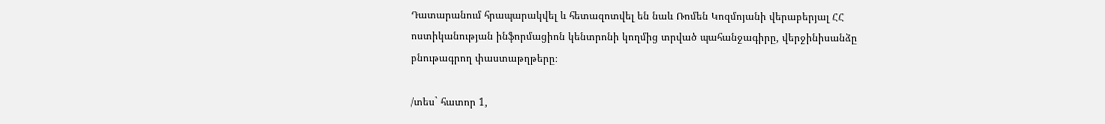Դատարանում հրապարակվել և հետազոտվել են նաև Ռոմեն Կոզմոյանի վերաբերյալ ՀՀ ոստիկանության ինֆորմացիոն կենտրոնի կողմից տրված պահանջագիրը, վերջինիսանձը բնութագրող փաստաթղթերը։

/տես` հատոր 1,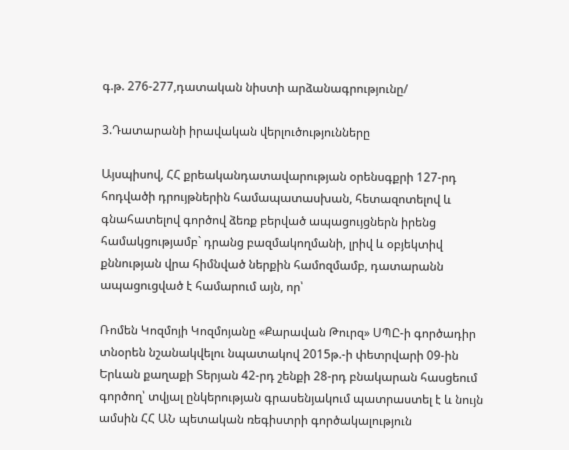գ.թ. 276-277,դատական նիստի արձանագրությունը/

3.Դատարանի իրավական վերլուծությունները

Այսպիսով, ՀՀ քրեականդատավարության օրենսգքրի 127-րդ հոդվածի դրույթներին համապատասխան, հետազոտելով և գնահատելով գործով ձեռք բերված ապացույցներն իրենց համակցությամբ` դրանց բազմակողմանի, լրիվ և օբյեկտիվ քննության վրա հիմնված ներքին համոզմամբ, դատարանն ապացուցված է համարում այն, որ՝

Ռոմեն Կոզմոյի Կոզմոյանը «Քարավան Թուրզ» ՍՊԸ-ի գործադիր տնօրեն նշանակվելու նպատակով 2015թ.-ի փետրվարի 09-ին Երևան քաղաքի Տերյան 42-րդ շենքի 28-րդ բնակարան հասցեում գործող՝ տվյալ ընկերության գրասենյակում պատրաստել է և նույն ամսին ՀՀ ԱՆ պետական ռեգիստրի գործակալություն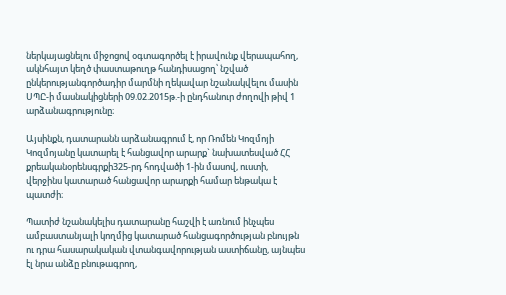ներկայացնելու միջոցով օգտագործել է իրավունք վերապահող, ակնհայտ կեղծ փաստաթուղթ հանդիսացող՝ նշված ընկերությանգործադիր մարմնի ղեկավար նշանակվելու մասին ՍՊԸ-ի մասնակիցների 09.02.2015թ.-ի ընդհանուր ժողովի թիվ 1 արձանագրությունը։

Այսինքն, դատարանն արձանագրում է, որ Ռոմեն Կոզմոյի Կոզմոյանը կատարել է հանցավոր արարք` նախատեսված ՀՀ քրեականօրենսգրքի325-րդ հոդվածի 1-ին մասով, ուստի, վերջինս կատարած հանցավոր արարքի համար ենթակա է պատժի։

Պատիժ նշանակելիս դատարանը հաշվի է առնում ինչպես ամբաստանյալի կողմից կատարած հանցագործության բնույթն ու դրա հասարակական վտանգավորության աստիճանը, այնպես էլ նրա անձը բնութագրող,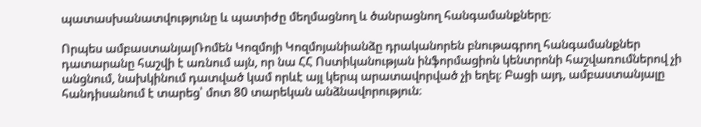պատասխանատվությունը և պատիժը մեղմացնող և ծանրացնող հանգամանքները։

Որպես ամբաստանյալՌոմեն Կոզմոյի Կոզմոյանիանձը դրականորեն բնութագրող հանգամանքներ դատարանը հաշվի է առնում այն, որ նա ՀՀ Ոստիկանության ինֆորմացիոն կենտրոնի հաշվառումներով չի անցնում, նախկինում դատված կամ որևէ այլ կերպ արատավորված չի եղել։ Բացի այդ, ամբաստանյալը հանդիսանում է տարեց՝ մոտ 80 տարեկան անձնավորություն։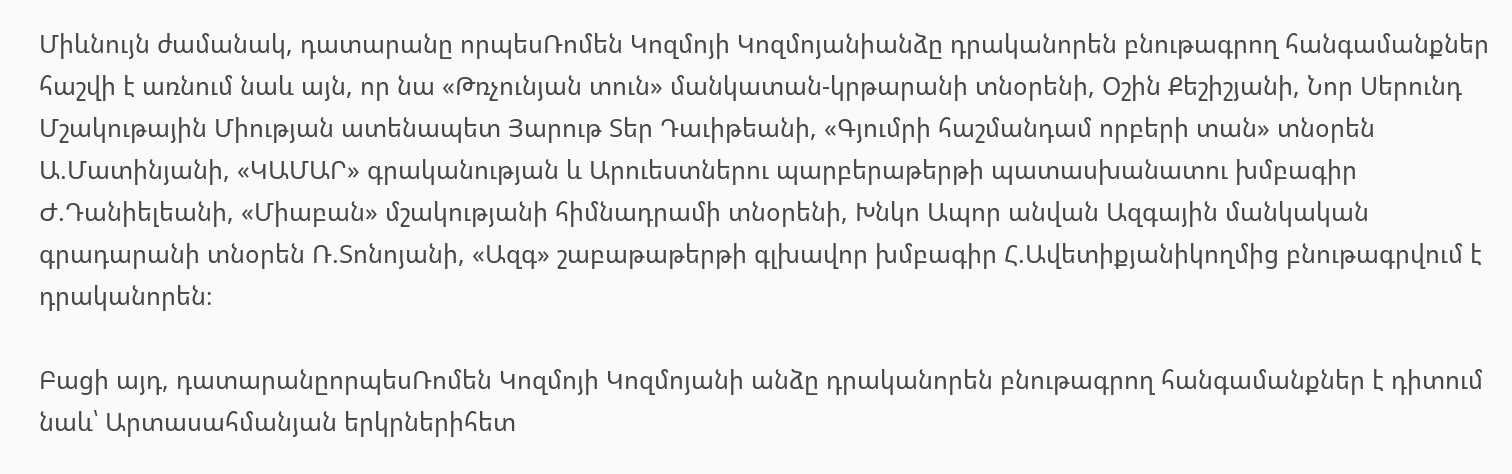Միևնույն ժամանակ, դատարանը որպեսՌոմեն Կոզմոյի Կոզմոյանիանձը դրականորեն բնութագրող հանգամանքներ հաշվի է առնում նաև այն, որ նա «Թռչունյան տուն» մանկատան-կրթարանի տնօրենի, Օշին Քեշիշյանի, Նոր Սերունդ Մշակութային Միության ատենապետ Յարութ Տեր Դաւիթեանի, «Գյումրի հաշմանդամ որբերի տան» տնօրեն Ա.Մատինյանի, «ԿԱՄԱՐ» գրականության և Արուեստներու պարբերաթերթի պատասխանատու խմբագիր Ժ.Դանիելեանի, «Միաբան» մշակությանի հիմնադրամի տնօրենի, Խնկո Ապոր անվան Ազգային մանկական գրադարանի տնօրեն Ռ.Տոնոյանի, «Ազգ» շաբաթաթերթի գլխավոր խմբագիր Հ.Ավետիքյանիկողմից բնութագրվում է դրականորեն։

Բացի այդ, դատարանըորպեսՌոմեն Կոզմոյի Կոզմոյանի անձը դրականորեն բնութագրող հանգամանքներ է դիտում նաև՝ Արտասահմանյան երկրներիհետ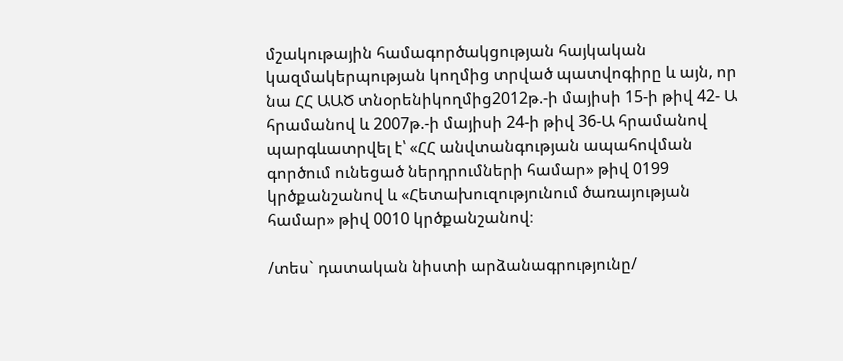մշակութային համագործակցության հայկական կազմակերպության կողմից տրված պատվոգիրը և այն, որ նա ՀՀ ԱԱԾ տնօրենիկողմից2012թ.-ի մայիսի 15-ի թիվ 42- Ա հրամանով և 2007թ.-ի մայիսի 24-ի թիվ 36-Ա հրամանով պարգևատրվել է՝ «ՀՀ անվտանգության ապահովման գործում ունեցած ներդրումների համար» թիվ 0199 կրծքանշանով և «Հետախուզությունում ծառայության համար» թիվ 0010 կրծքանշանով։

/տես` դատական նիստի արձանագրությունը/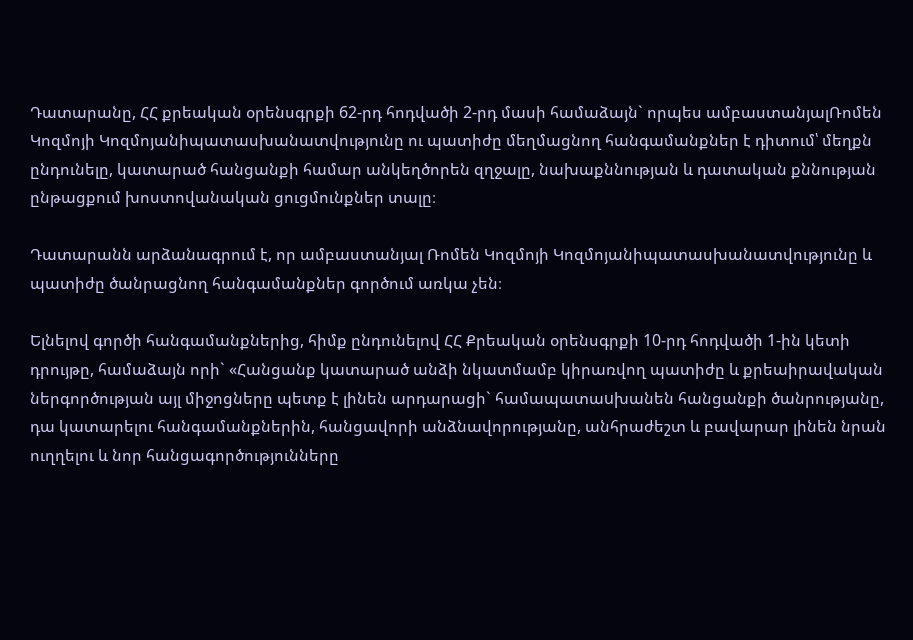Դատարանը, ՀՀ քրեական օրենսգրքի 62-րդ հոդվածի 2-րդ մասի համաձայն` որպես ամբաստանյալՌոմեն Կոզմոյի Կոզմոյանիպատասխանատվությունը ու պատիժը մեղմացնող հանգամանքներ է դիտում՝ մեղքն ընդունելը, կատարած հանցանքի համար անկեղծորեն զղջալը, նախաքննության և դատական քննության ընթացքում խոստովանական ցուցմունքներ տալը։

Դատարանն արձանագրում է, որ ամբաստանյալ Ռոմեն Կոզմոյի Կոզմոյանիպատասխանատվությունը և պատիժը ծանրացնող հանգամանքներ գործում առկա չեն։

Ելնելով գործի հանգամանքներից, հիմք ընդունելով ՀՀ Քրեական օրենսգրքի 10-րդ հոդվածի 1-ին կետի դրույթը, համաձայն որի` «Հանցանք կատարած անձի նկատմամբ կիրառվող պատիժը և քրեաիրավական ներգործության այլ միջոցները պետք է լինեն արդարացի` համապատաuխանեն հանցանքի ծանրությանը, դա կատարելու հանգամանքներին, հանցավորի անձնավորությանը, անհրաժեշտ և բավարար լինեն նրան ուղղելու և նոր հանցագործությունները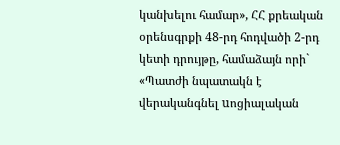կանխելու համար», ՀՀ քրեական օրենսգրքի 48-րդ հոդվածի 2-րդ կետի դրույթը, համաձայն որի` «Պատժի նպատակն է վերականգնել uոցիալական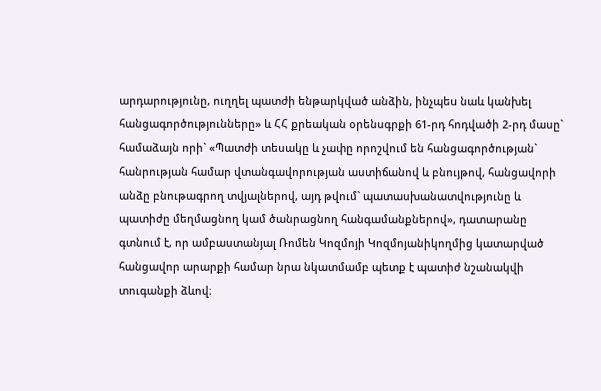արդարությունը, ուղղել պատժի ենթարկված անձին, ինչպեu նաև կանխել հանցագործությունները» և ՀՀ քրեական օրենսգրքի 61-րդ հոդվածի 2-րդ մասը` համաձայն որի` «Պատժի տեսակը և չափը որոշվում են հանցագործության` հանրության համար վտանգավորության աստիճանով և բնույթով, հանցավորի անձը բնութագրող տվյալներով, այդ թվում` պատասխանատվությունը և պատիժը մեղմացնող կամ ծանրացնող հանգամանքներով», դատարանը գտնում է, որ ամբաստանյալ Ռոմեն Կոզմոյի Կոզմոյանիկողմից կատարված հանցավոր արարքի համար նրա նկատմամբ պետք է պատիժ նշանակվի տուգանքի ձևով։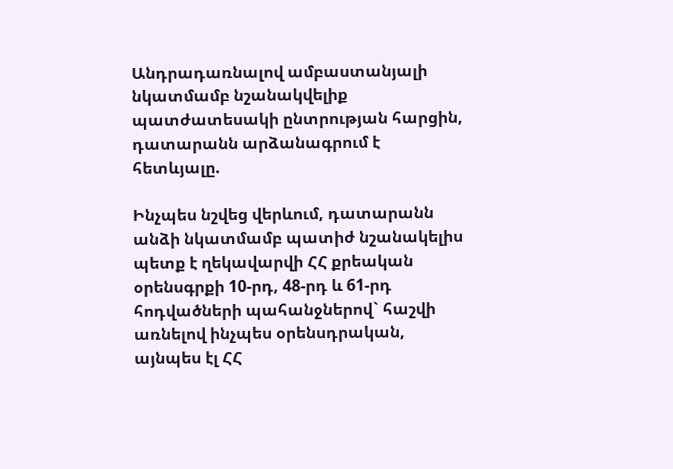Անդրադառնալով ամբաստանյալի նկատմամբ նշանակվելիք պատժատեսակի ընտրության հարցին, դատարանն արձանագրում է հետևյալը.

Ինչպես նշվեց վերևում, դատարանն անձի նկատմամբ պատիժ նշանակելիս պետք է ղեկավարվի ՀՀ քրեական օրենսգրքի 10-րդ, 48-րդ և 61-րդ հոդվածների պահանջներով` հաշվի առնելով ինչպես օրենսդրական, այնպես էլ ՀՀ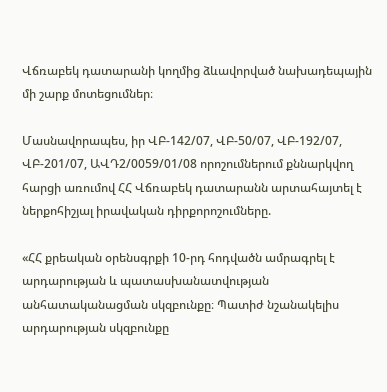Վճռաբեկ դատարանի կողմից ձևավորված նախադեպային մի շարք մոտեցումներ։

Մասնավորապես, իր ՎԲ-142/07, ՎԲ-50/07, ՎԲ-192/07, ՎԲ-201/07, ԱՎԴ2/0059/01/08 որոշումներում քննարկվող հարցի առումով ՀՀ Վճռաբեկ դատարանն արտահայտել է ներքոհիշյալ իրավական դիրքորոշումները.

«ՀՀ քրեական օրենսգրքի 10-րդ հոդվածն ամրագրել է արդարության և պատասխանատվության անհատականացման սկզբունքը։ Պատիժ նշանակելիս արդարության սկզբունքը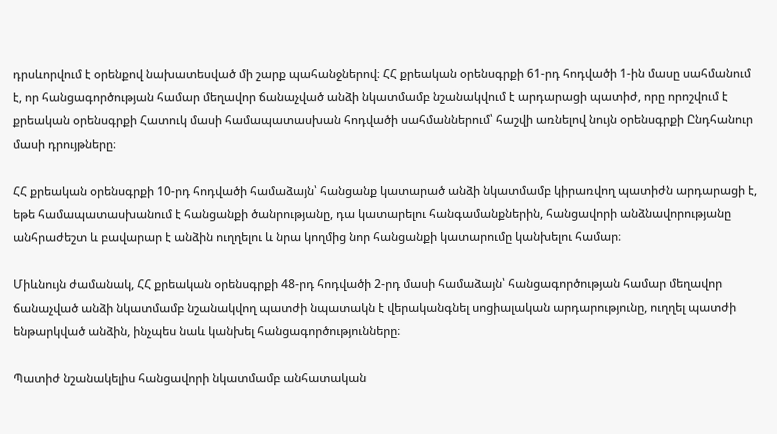դրսևորվում է օրենքով նախատեսված մի շարք պահանջներով։ ՀՀ քրեական օրենսգրքի 61-րդ հոդվածի 1-ին մասը սահմանում է, որ հանցագործության համար մեղավոր ճանաչված անձի նկատմամբ նշանակվում է արդարացի պատիժ, որը որոշվում է քրեական օրենսգրքի Հատուկ մասի համապատասխան հոդվածի սահմաններում՝ հաշվի առնելով նույն օրենսգրքի Ընդհանուր մասի դրույթները։

ՀՀ քրեական օրենսգրքի 10-րդ հոդվածի համաձայն՝ հանցանք կատարած անձի նկատմամբ կիրառվող պատիժն արդարացի է, եթե համապատասխանում է հանցանքի ծանրությանը, դա կատարելու հանգամանքներին, հանցավորի անձնավորությանը անհրաժեշտ և բավարար է անձին ուղղելու և նրա կողմից նոր հանցանքի կատարումը կանխելու համար։

Միևնույն ժամանակ, ՀՀ քրեական օրենսգրքի 48-րդ հոդվածի 2-րդ մասի համաձայն՝ հանցագործության համար մեղավոր ճանաչված անձի նկատմամբ նշանակվող պատժի նպատակն է վերականգնել սոցիալական արդարությունը, ուղղել պատժի ենթարկված անձին, ինչպես նաև կանխել հանցագործությունները։

Պատիժ նշանակելիս հանցավորի նկատմամբ անհատական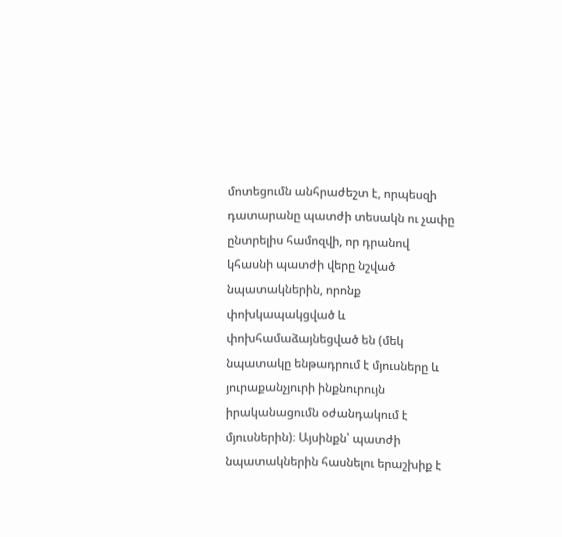մոտեցումն անհրաժեշտ է, որպեսզի դատարանը պատժի տեսակն ու չափը ընտրելիս համոզվի, որ դրանով կհասնի պատժի վերը նշված նպատակներին, որոնք փոխկապակցված և փոխհամաձայնեցված են (մեկ նպատակը ենթադրում է մյուսները և յուրաքանչյուրի ինքնուրույն իրականացումն օժանդակում է մյուսներին)։ Այսինքն՝ պատժի նպատակներին հասնելու երաշխիք է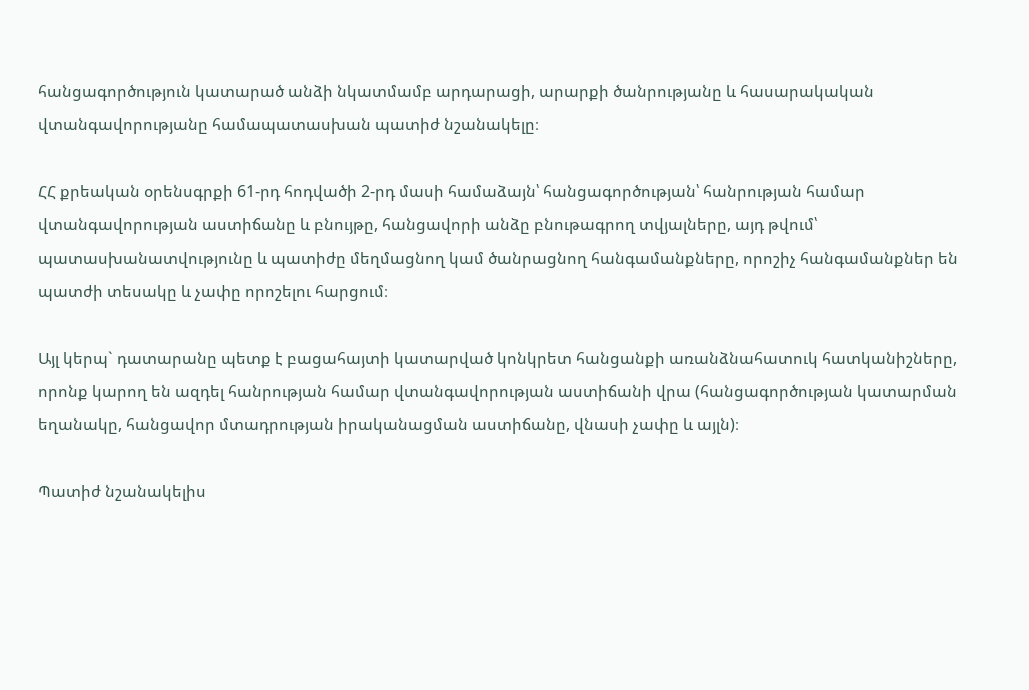հանցագործություն կատարած անձի նկատմամբ արդարացի, արարքի ծանրությանը և հասարակական վտանգավորությանը համապատասխան պատիժ նշանակելը։

ՀՀ քրեական օրենսգրքի 61-րդ հոդվածի 2-րդ մասի համաձայն՝ հանցագործության՝ հանրության համար վտանգավորության աստիճանը և բնույթը, հանցավորի անձը բնութագրող տվյալները, այդ թվում՝ պատասխանատվությունը և պատիժը մեղմացնող կամ ծանրացնող հանգամանքները, որոշիչ հանգամանքներ են պատժի տեսակը և չափը որոշելու հարցում։

Այլ կերպ` դատարանը պետք է բացահայտի կատարված կոնկրետ հանցանքի առանձնահատուկ հատկանիշները, որոնք կարող են ազդել հանրության համար վտանգավորության աստիճանի վրա (հանցագործության կատարման եղանակը, հանցավոր մտադրության իրականացման աստիճանը, վնասի չափը և այլն)։

Պատիժ նշանակելիս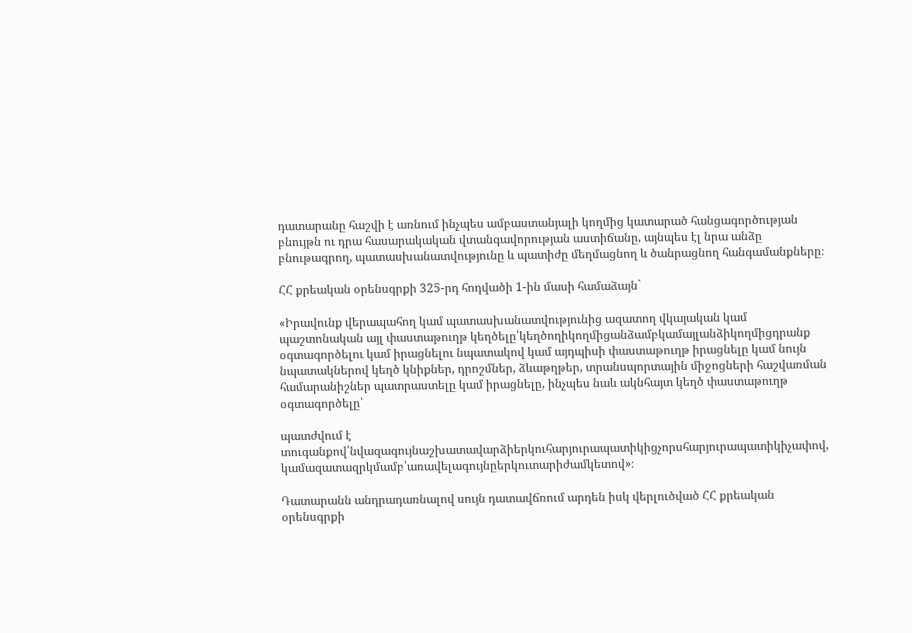դատարանը հաշվի է առնում ինչպես ամբաստանյալի կողմից կատարած հանցագործության բնույթն ու դրա հասարակական վտանգավորության աստիճանը, այնպես էլ նրա անձը բնութագրող, պատասխանատվությունը և պատիժը մեղմացնող և ծանրացնող հանգամանքները։

ՀՀ քրեական օրենսգրքի 325-րդ հոդվածի 1-ին մասի համաձայն`

«Իրավունք վերապահող կամ պատասխանատվությունից ազատող վկայական կամ պաշտոնական այլ փաստաթուղթ կեղծելը՝կեղծողիկողմիցանձամբկամայլանձիկողմիցդրանք օգտագործելու կամ իրացնելու նպատակով կամ այդպիսի փաստաթուղթ իրացնելը կամ նույն նպատակներով կեղծ կնիքներ, դրոշմներ, ձևաթղթեր, տրանսպորտային միջոցների հաշվառման համարանիշներ պատրաստելը կամ իրացնելը, ինչպես նաև ակնհայտ կեղծ փաստաթուղթ օգտագործելը՝

պատժվում է տուգանքով՝նվազագույնաշխատավարձիերկուհարյուրապատիկիցչորսհարյուրապատիկիչափով, կամազատազրկմամբ՝առավելագույնըերկուտարիժամկետով»։

Դատարանն անդրադառնալով սույն դատավճռում արդեն իսկ վերլուծված ՀՀ քրեական օրենսգրքի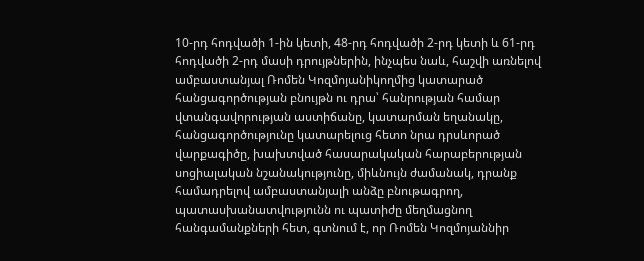10-րդ հոդվածի 1-ին կետի, 48-րդ հոդվածի 2-րդ կետի և 61-րդ հոդվածի 2-րդ մասի դրույթներին, ինչպես նաև, հաշվի առնելով ամբաստանյալ Ռոմեն Կոզմոյանիկողմից կատարած հանցագործության բնույթն ու դրա՝ հանրության համար վտանգավորության աստիճանը, կատարման եղանակը, հանցագործությունը կատարելուց հետո նրա դրսևորած վարքագիծը, խախտված հասարակական հարաբերության սոցիալական նշանակությունը, միևնույն ժամանակ, դրանք համադրելով ամբաստանյալի անձը բնութագրող, պատասխանատվությունն ու պատիժը մեղմացնող հանգամանքների հետ, գտնում է, որ Ռոմեն Կոզմոյաննիր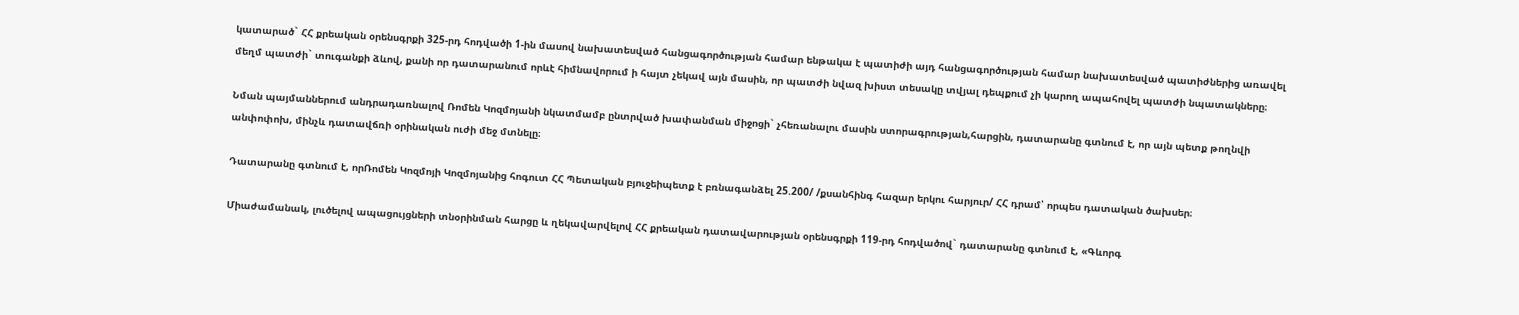կատարած` ՀՀ քրեական օրենսգրքի 325-րդ հոդվածի 1-ին մասով նախատեսված հանցագործության համար ենթակա է պատիժի այդ հանցագործության համար նախատեսված պատիժներից առավել մեղմ պատժի` տուգանքի ձևով, քանի որ դատարանում որևէ հիմնավորում ի հայտ չեկավ այն մասին, որ պատժի նվազ խիստ տեսակը տվյալ դեպքում չի կարող ապահովել պատժի նպատակները։

Նման պայմաններում անդրադառնալով Ռոմեն Կոզմոյանի նկատմամբ ընտրված խափանման միջոցի` չհեռանալու մասին ստորագրության,հարցին, դատարանը գտնում է, որ այն պետք թողնվի անփոփոխ, մինչև դատավճռի օրինական ուժի մեջ մտնելը։

Դատարանը գտնում է, որՌոմեն Կոզմոյի Կոզմոյանից հոգուտ ՀՀ Պետական բյուջեիպետք է բռնագանձել 25.200/ /քսանհինգ հազար երկու հարյուր/ ՀՀ դրամ՝ որպես դատական ծախսեր։

Միաժամանակ, լուծելով ապացույցների տնօրինման հարցը և ղեկավարվելով ՀՀ քրեական դատավարության օրենսգրքի 119-րդ հոդվածով` դատարանը գտնում է, «Գևորգ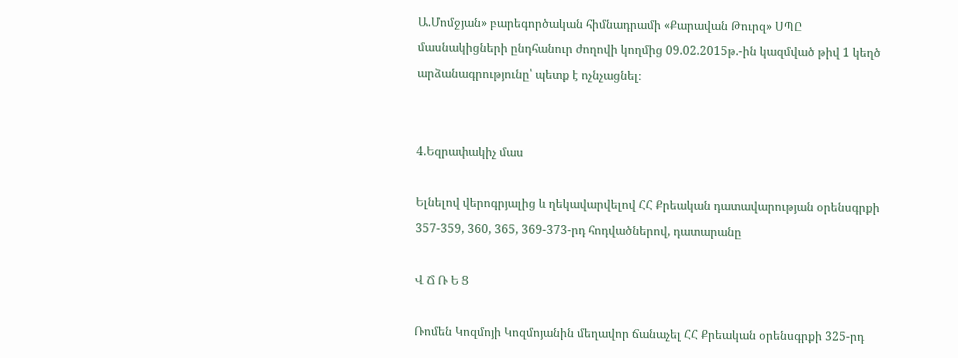Ա.Մոմջյան» բարեգործական հիմնադրամի «Քարավան Թուրզ» ՍՊԸ մասնակիցների ընդհանուր ժողովի կողմից 09.02.2015թ.-ին կազմված թիվ 1 կեղծ արձանագրությունը՝ պետք է ոչնչացնել։


4.Եզրափակիչ մաս

Ելնելով վերոգրյալից և ղեկավարվելով ՀՀ Քրեական դատավարության օրենսգրքի 357-359, 360, 365, 369-373-րդ հոդվածներով, դատարանը

Վ Ճ Ռ Ե Ց

Ռոմեն Կոզմոյի Կոզմոյանին մեղավոր ճանաչել ՀՀ Քրեական օրենսգրքի 325-րդ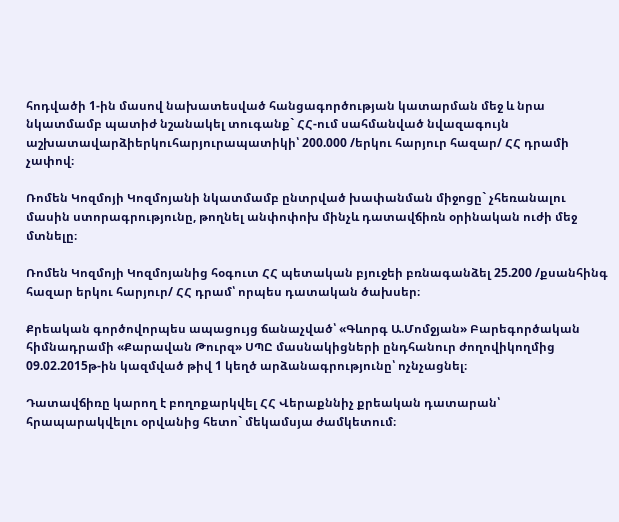հոդվածի 1-ին մասով նախատեսված հանցագործության կատարման մեջ և նրա նկատմամբ պատիժ նշանակել տուգանք` ՀՀ-ում սահմանված նվազագույն աշխատավարձիերկուհարյուրապատիկի՝ 200.000 /երկու հարյուր հազար/ ՀՀ դրամի չափով։

Ռոմեն Կոզմոյի Կոզմոյանի նկատմամբ ընտրված խափանման միջոցը` չհեռանալու մասին ստորագրությունը, թողնել անփոփոխ մինչև դատավճիռն օրինական ուժի մեջ մտնելը։

Ռոմեն Կոզմոյի Կոզմոյանից հօգուտ ՀՀ պետական բյուջեի բռնագանձել 25.200 /քսանհինգ հազար երկու հարյուր/ ՀՀ դրամ՝ որպես դատական ծախսեր։

Քրեական գործովորպես ապացույց ճանաչված՝ «Գևորգ Ա.Մոմջյան» Բարեգործական հիմնադրամի «Քարավան Թուրզ» ՍՊԸ մասնակիցների ընդհանուր ժողովիկողմից 09.02.2015թ-ին կազմված թիվ 1 կեղծ արձանագրությունը՝ ոչնչացնել։

Դատավճիռը կարող է բողոքարկվել ՀՀ Վերաքննիչ քրեական դատարան՝ հրապարակվելու օրվանից հետո` մեկամսյա ժամկետում։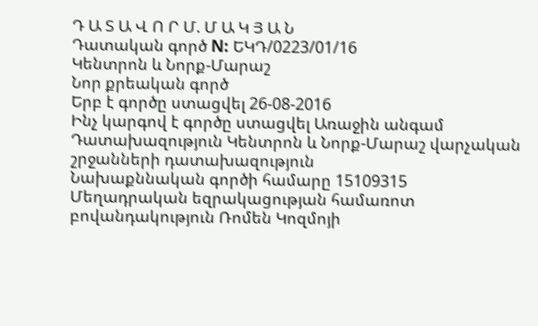Դ Ա Տ Ա Վ Ո Ր Մ. Մ Ա Կ Յ Ա Ն
Դատական գործ N: ԵԿԴ/0223/01/16
Կենտրոն և Նորք-Մարաշ
Նոր քրեական գործ
Երբ է գործը ստացվել 26-08-2016
Ինչ կարգով է գործը ստացվել Առաջին անգամ
Դատախազություն Կենտրոն և Նորք-Մարաշ վարչական շրջանների դատախազություն
Նախաքննական գործի համարը 15109315
Մեղադրական եզրակացության համառոտ բովանդակություն Ռոմեն Կոզմոյի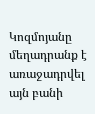Կոզմոյանը մեղադրանք է առաջադրվել այն բանի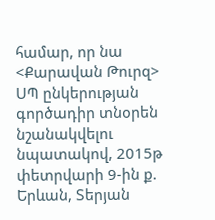համար, որ նա <Քարավան Թուրզ> ՍՊ ընկերության գործադիր տնօրեն նշանակվելու նպատակով, 2015թ փետրվարի 9-ին ք. Երևան, Տերյան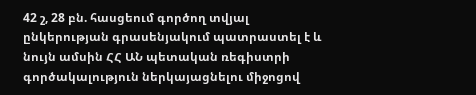42 շ, 28 բն. հասցեում գործող տվյալ ընկերության գրասենյակում պատրաստել է և նույն ամսին ՀՀ ԱՆ պետական ռեգիստրի գործակալություն ներկայացնելու միջոցով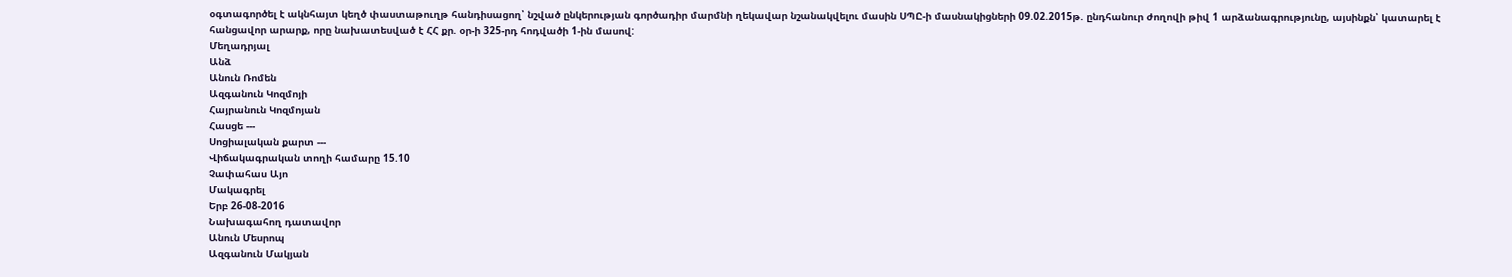օգտագործել է ակնհայտ կեղծ փաստաթուղթ հանդիսացող՝ նշված ընկերության գործադիր մարմնի ղեկավար նշանակվելու մասին ՍՊԸ-ի մասնակիցների 09.02.2015թ. ընդհանուր ժողովի թիվ 1 արձանագրությունը, այսինքն՝ կատարել է հանցավոր արարք, որը նախատեսված է ՀՀ քր. օր-ի 325-րդ հոդվածի 1-ին մասով:
Մեղադրյալ
Անձ
Անուն Ռոմեն
Ազգանուն Կոզմոյի
Հայրանուն Կոզմոյան
Հասցե ---
Սոցիալական քարտ ---
Վիճակագրական տողի համարը 15.10
Չափահաս Այո
Մակագրել
Երբ 26-08-2016
Նախագահող դատավոր
Անուն Մեսրոպ
Ազգանուն Մակյան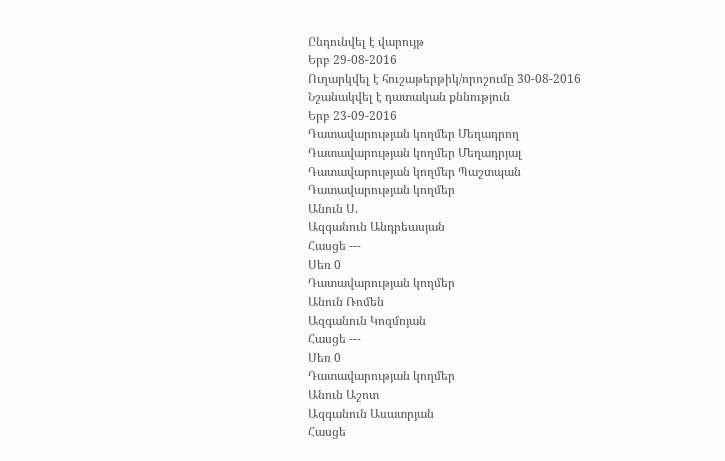Ընդունվել է վարույթ
Երբ 29-08-2016
Ուղարկվել է հուշաթերթիկ/որոշումը 30-08-2016
Նշանակվել է դատական քննություն
Երբ 23-09-2016
Դատավարության կողմեր Մեղադրող
Դատավարության կողմեր Մեղադրյալ
Դատավարության կողմեր Պաշտպան
Դատավարության կողմեր
Անուն Ս.
Ազգանուն Անդրեասյան
Հասցե ---
Սեռ 0
Դատավարության կողմեր
Անուն Ռոմեն
Ազգանուն Կոզմոյան
Հասցե ---
Սեռ 0
Դատավարության կողմեր
Անուն Աշոտ
Ազգանուն Ասատրյան
Հասցե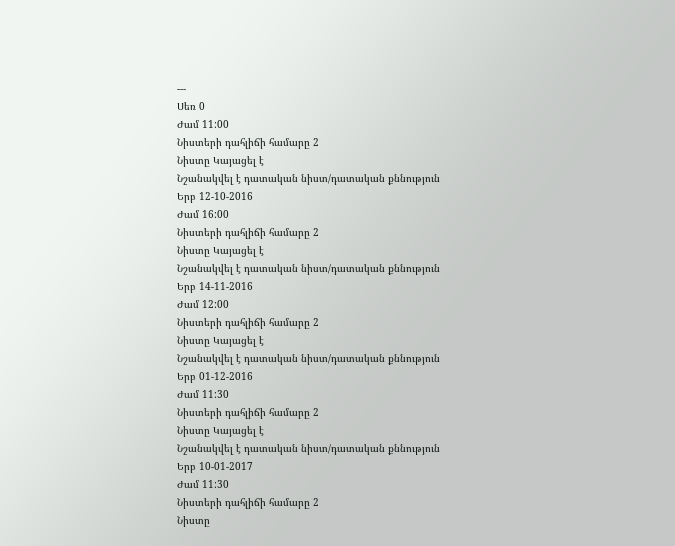---
Սեռ 0
Ժամ 11:00
Նիստերի դահլիճի համարը 2
Նիստը Կայացել է
Նշանակվել է դատական նիստ/դատական քննություն
Երբ 12-10-2016
Ժամ 16:00
Նիստերի դահլիճի համարը 2
Նիստը Կայացել է
Նշանակվել է դատական նիստ/դատական քննություն
Երբ 14-11-2016
Ժամ 12:00
Նիստերի դահլիճի համարը 2
Նիստը Կայացել է
Նշանակվել է դատական նիստ/դատական քննություն
Երբ 01-12-2016
Ժամ 11:30
Նիստերի դահլիճի համարը 2
Նիստը Կայացել է
Նշանակվել է դատական նիստ/դատական քննություն
Երբ 10-01-2017
Ժամ 11:30
Նիստերի դահլիճի համարը 2
Նիստը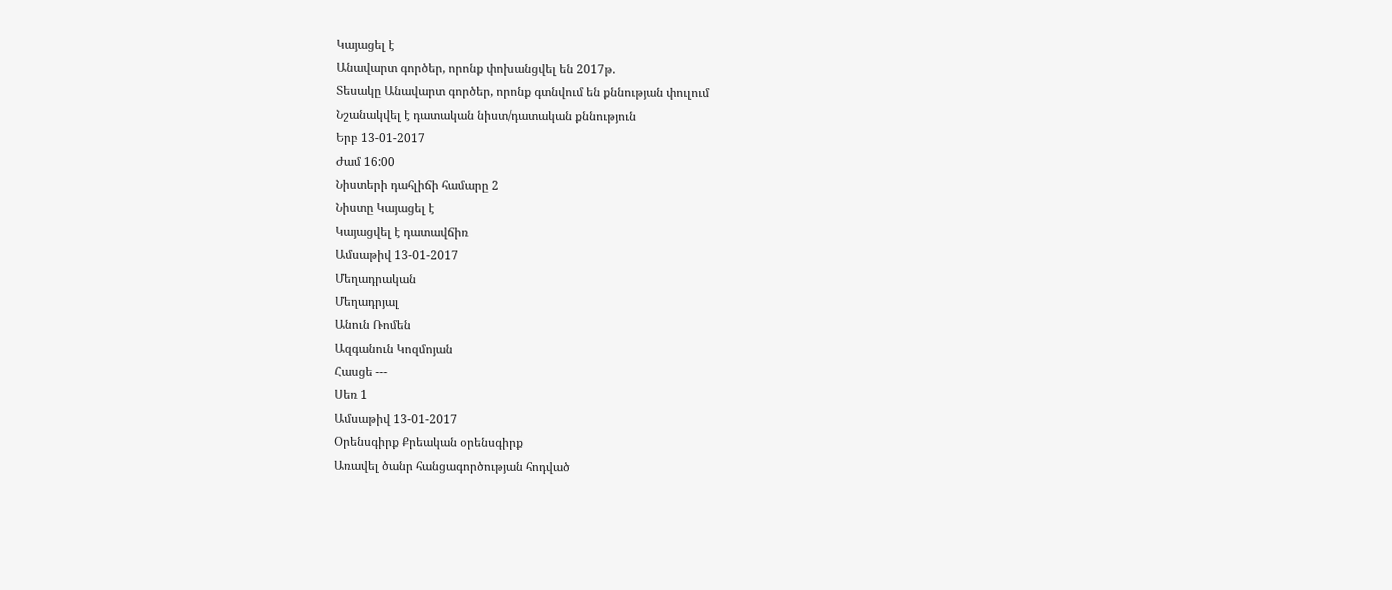Կայացել է
Անավարտ գործեր, որոնք փոխանցվել են 2017թ.
Տեսակը Անավարտ գործեր, որոնք գտնվում են քննության փուլում
Նշանակվել է դատական նիստ/դատական քննություն
Երբ 13-01-2017
Ժամ 16:00
Նիստերի դահլիճի համարը 2
Նիստը Կայացել է
Կայացվել է դատավճիռ
Ամսաթիվ 13-01-2017
Մեղադրական
Մեղադրյալ
Անուն Ռոմեն
Ազգանուն Կոզմոյան
Հասցե ---
Սեռ 1
Ամսաթիվ 13-01-2017
Օրենսգիրք Քրեական օրենսգիրք
Առավել ծանր հանցագործության հոդված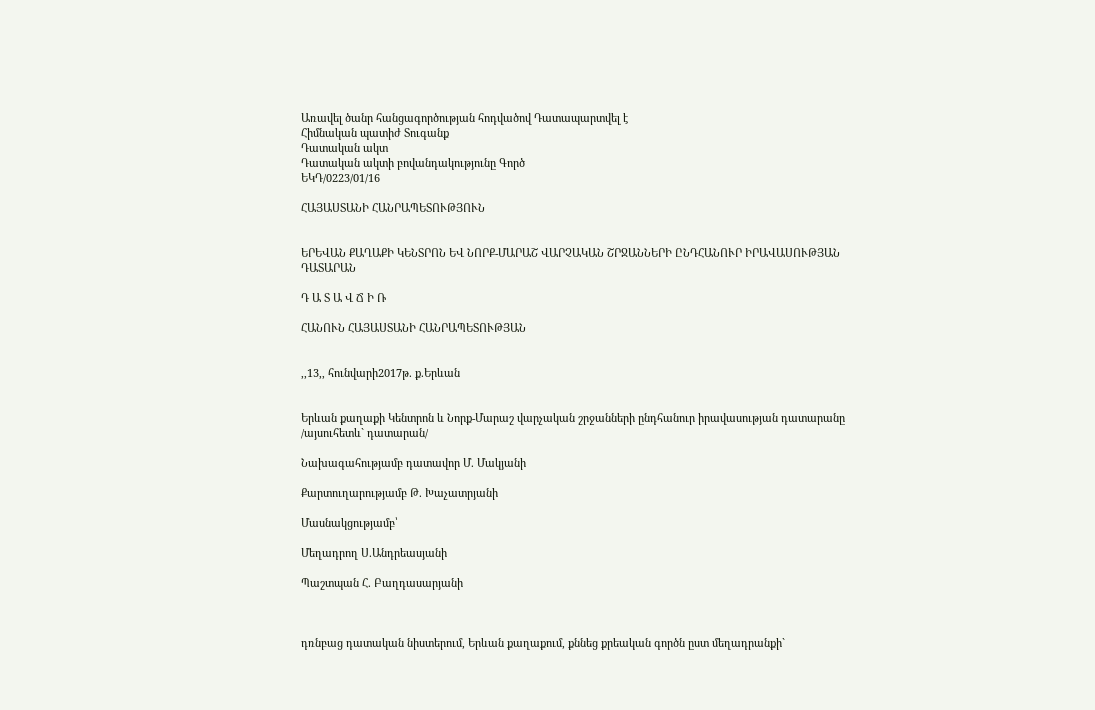Առավել ծանր հանցագործության հոդվածով Դատապարտվել է
Հիմնական պատիժ Տուգանք
Դատական ակտ
Դատական ակտի բովանդակությունը Գործ
ԵԿԴ/0223/01/16

ՀԱՅԱՍՏԱՆԻ ՀԱՆՐԱՊԵՏՈՒԹՅՈՒՆ


ԵՐԵՎԱՆ ՔԱՂԱՔԻ ԿԵՆՏՐՈՆ ԵՎ ՆՈՐՔ-ՄԱՐԱՇ ՎԱՐՉԱԿԱՆ ՇՐՋԱՆՆԵՐԻ ԸՆԴՀԱՆՈՒՐ ԻՐԱՎԱՍՈՒԹՅԱՆ ԴԱՏԱՐԱՆ

Դ Ա Տ Ա Վ Ճ Ի Ռ

ՀԱՆՈՒՆ ՀԱՅԱՍՏԱՆԻ ՀԱՆՐԱՊԵՏՈՒԹՅԱՆ


,,13,, հունվարի2017թ. ք.Երևան


Երևան քաղաքի Կենտրոն և Նորք-Մարաշ վարչական շրջանների ընդհանուր իրավասության դատարանը
/այսուհետև` դատարան/

Նախագահությամբ դատավոր Մ. Մակյանի

Քարտուղարությամբ Թ. Խաչատրյանի

Մասնակցությամբ՝

Մեղադրող Ս.Անդրեասյանի

Պաշտպան Հ. Բաղդասարյանի



դռնբաց դատական նիստերում, Երևան քաղաքում, քննեց քրեական գործն ըստ մեղադրանքի`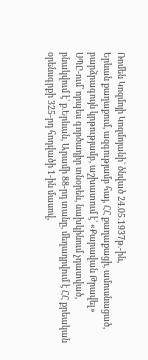Ռոմեն Կոզմոյի Կոզմոյանի` ծնված 24.05.1937թ.-ին,
Երևան քաղաքում, ազգությամբ հայ, ՀՀ քաղաքացի, ամուսնացած,
բարձրագույն կրթությամբ, աշխատում է՝ «Քարավան Թրավել»
ՍՊԸ-ում՝ որպես գործադիր տնօրեն, նախկինում չդատված,
բնակվում է՝ ք.Երևան, Արամի 88-րդ տանը, մեղադրվում է ՀՀ քրեական
օրենսգրքի 325-րդ հոդվածի 1-ին մասով,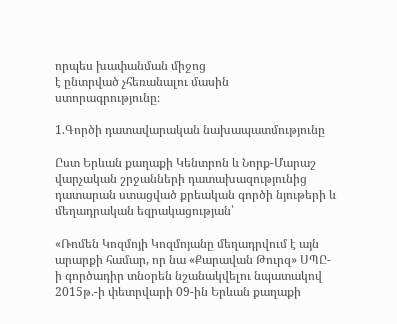որպես խափանման միջոց
է ընտրված չհեռանալու մասին ստորագրությունը։

1.Գործի դատավարական նախապատմությունը

Ըստ Երևան քաղաքի Կենտրոն և Նորք-Մարաշ վարչական շրջանների դատախազությունից դատարան ստացված քրեական գործի նյութերի և մեղադրական եզրակացության՝

«Ռոմեն Կոզմոյի Կոզմոյանը մեղադրվում է այն արարքի համար, որ նա «Քարավան Թուրզ» ՍՊԸ-ի գործադիր տնօրեն նշանակվելու նպատակով 2015թ.-ի փետրվարի 09-ին Երևան քաղաքի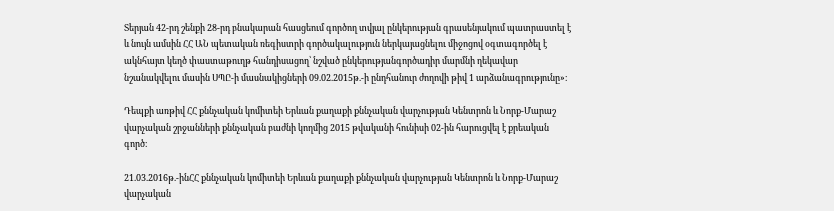Տերյան 42-րդ շենքի 28-րդ բնակարան հասցեում գործող տվյալ ընկերության գրասենյակում պատրաստել է և նույն ամսին ՀՀ ԱՆ պետական ռեգիստրի գործակալություն ներկայացնելու միջոցով օգտագործել է ակնհայտ կեղծ փաստաթուղթ հանդիսացող՝ նշված ընկերությանգործադիր մարմնի ղեկավար նշանակվելու մասին ՍՊԸ-ի մասնակիցների 09.02.2015թ.-ի ընդհանուր ժողովի թիվ 1 արձանագրությունը»։

Դեպքի առթիվ ՀՀ քննչական կոմիտեի Երևան քաղաքի քննչական վարչության Կենտրոն և Նորք-Մարաշ վարչական շրջանների քննչական բաժնի կողմից 2015 թվականի հունիսի 02-ին հարուցվել է քրեական գործ։

21.03.2016թ.-ինՀՀ քննչական կոմիտեի Երևան քաղաքի քննչական վարչության Կենտրոն և Նորք-Մարաշ վարչական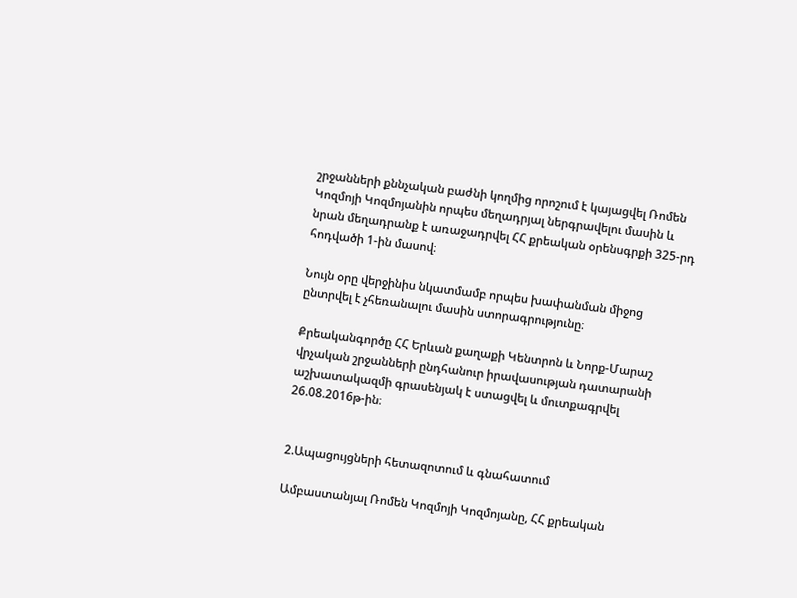շրջանների քննչական բաժնի կողմից որոշում է կայացվել Ռոմեն Կոզմոյի Կոզմոյանին որպես մեղադրյալ ներգրավելու մասին և նրան մեղադրանք է առաջադրվել ՀՀ քրեական օրենսգրքի 325-րդ հոդվածի 1-ին մասով։

Նույն օրը վերջինիս նկատմամբ որպես խափանման միջոց ընտրվել է չհեռանալու մասին ստորագրությունը։

Քրեականգործը ՀՀ Երևան քաղաքի Կենտրոն և Նորք-Մարաշ վրչական շրջանների ընդհանուր իրավասության դատարանի աշխատակազմի գրասենյակ է ստացվել և մուտքագրվել 26.08.2016թ-ին։


2.Ապացույցների հետազոտում և գնահատում

Ամբաստանյալ Ռոմեն Կոզմոյի Կոզմոյանը, ՀՀ քրեական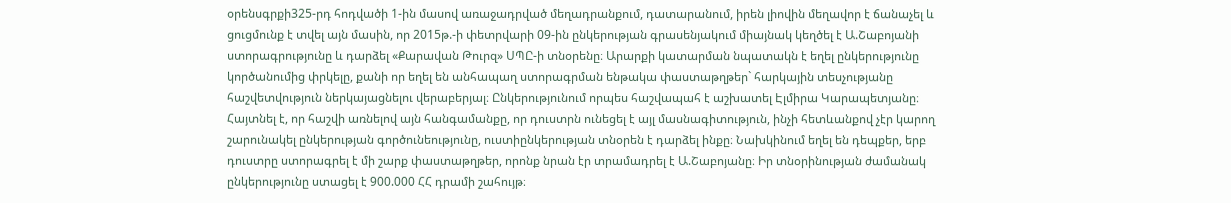օրենսգրքի325-րդ հոդվածի 1-ին մասով առաջադրված մեղադրանքում, դատարանում, իրեն լիովին մեղավոր է ճանաչել և ցուցմունք է տվել այն մասին, որ 2015թ.-ի փետրվարի 09-ին ընկերության գրասենյակում միայնակ կեղծել է Ա.Շաբոյանի ստորագրությունը և դարձել «Քարավան Թուրզ» ՍՊԸ-ի տնօրենը։ Արարքի կատարման նպատակն է եղել ընկերությունը կործանումից փրկելը, քանի որ եղել են անհապաղ ստորագրման ենթակա փաստաթղթեր` հարկային տեսչությանը հաշվետվություն ներկայացնելու վերաբերյալ։ Ընկերությունում որպես հաշվապահ է աշխատել Էլմիրա Կարապետյանը։
Հայտնել է, որ հաշվի առնելով այն հանգամանքը, որ դուստրն ունեցել է այլ մասնագիտություն, ինչի հետևանքով չէր կարող շարունակել ընկերության գործունեությունը, ուստիընկերության տնօրեն է դարձել ինքը։ Նախկինում եղել են դեպքեր, երբ դուստրը ստորագրել է մի շարք փաստաթղթեր, որոնք նրան էր տրամադրել է Ա.Շաբոյանը։ Իր տնօրինության ժամանակ ընկերությունը ստացել է 900.000 ՀՀ դրամի շահույթ։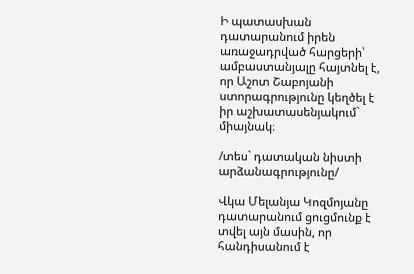Ի պատասխան դատարանում իրեն առաջադրված հարցերի՝ ամբաստանյալը հայտնել է, որ Աշոտ Շաբոյանի ստորագրությունը կեղծել է իր աշխատասենյակում` միայնակ։

/տես` դատական նիստի արձանագրությունը/

Վկա Մելանյա Կոզմոյանը դատարանում ցուցմունք է տվել այն մասին, որ հանդիսանում է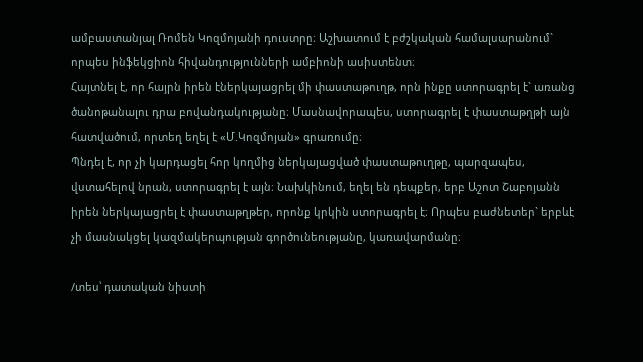ամբաստանյալ Ռոմեն Կոզմոյանի դուստրը։ Աշխատում է բժշկական համալսարանում` որպես ինֆեկցիոն հիվանդությունների ամբիոնի ասիստենտ։
Հայտնել է, որ հայրն իրեն էներկայացրել մի փաստաթուղթ, որն ինքը ստորագրել է` առանց ծանոթանալու դրա բովանդակությանը։ Մասնավորապես, ստորագրել է փաստաթղթի այն հատվածում, որտեղ եղել է «Մ.Կոզմոյան» գրառումը։
Պնդել է, որ չի կարդացել հոր կողմից ներկայացված փաստաթուղթը, պարզապես, վստահելով նրան, ստորագրել է այն։ Նախկինում, եղել են դեպքեր, երբ Աշոտ Շաբոյանն իրեն ներկայացրել է փաստաթղթեր, որոնք կրկին ստորագրել է։ Որպես բաժնետեր` երբևէ չի մասնակցել կազմակերպության գործունեությանը, կառավարմանը։

/տես՝ դատական նիստի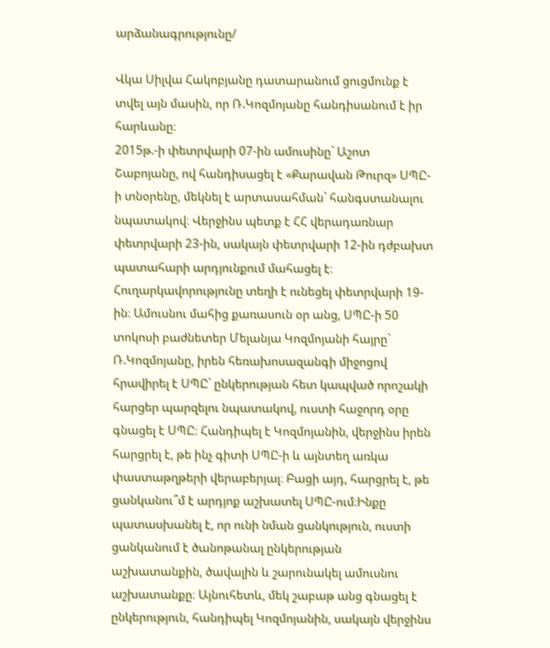արձանագրությունը/

Վկա Սիլվա Հակոբյանը դատարանում ցուցմունք է տվել այն մասին, որ Ռ.Կոզմոյանը հանդիսանում է իր հարևանը։
2015թ.-ի փետրվարի 07-ին ամուսինը` Աշոտ Շաբոյանը, ով հանդիսացել է «Քարավան Թուրզ» ՍՊԸ-ի տնօրենը, մեկնել է արտասահման` հանգստանալու նպատակով։ Վերջինս պետք է ՀՀ վերադառնար փետրվարի 23-ին, սակայն փետրվարի 12-ին դժբախտ պատահարի արդյունքում մահացել է։ Հուղարկավորությունը տեղի է ունեցել փետրվարի 19-ին։ Ամուսնու մահից քառասուն օր անց, ՍՊԸ-ի 50 տոկոսի բաժնետեր Մելանյա Կոզմոյանի հայրը` Ռ.Կոզմոյանը, իրեն հեռախոսազանգի միջոցով հրավիրել է ՍՊԸ` ընկերության հետ կապված որոշակի հարցեր պարզելու նպատակով, ուստի հաջորդ օրը գնացել է ՍՊԸ։ Հանդիպել է Կոզմոյանին, վերջինս իրեն հարցրել է, թե ինչ գիտի ՍՊԸ-ի և այնտեղ առկա փաստաթղթերի վերաբերյալ։ Բացի այդ, հարցրել է, թե ցանկանու՞մ է արդյոք աշխատել ՍՊԸ-ում։Ինքը պատասխանել է, որ ունի նման ցանկություն, ուստի ցանկանում է ծանոթանալ ընկերության աշխատանքին, ծավալին և շարունակել ամուսնու աշխատանքը։ Այնուհետև, մեկ շաբաթ անց գնացել է ընկերություն, հանդիպել Կոզմոյանին, սակայն վերջինս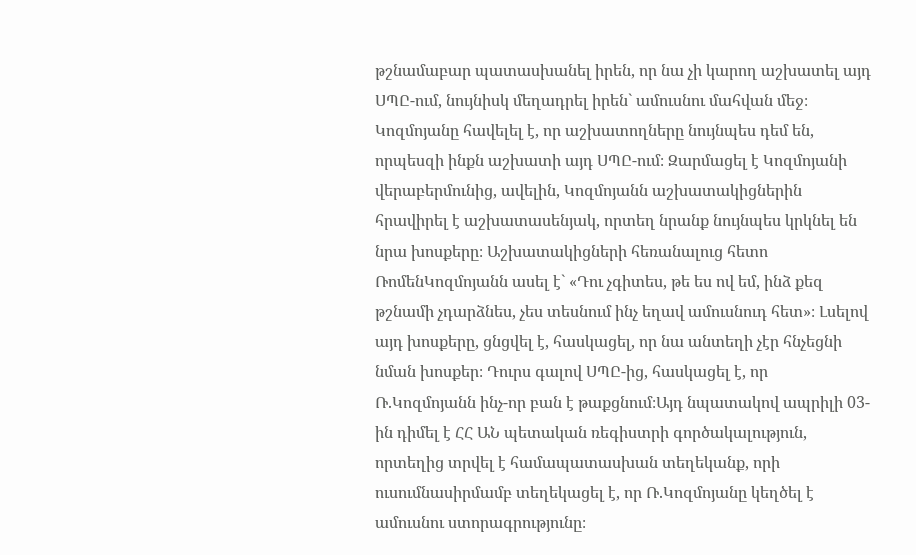թշնամաբար պատասխանել իրեն, որ նա չի կարող աշխատել այդ ՍՊԸ-ում, նույնիսկ մեղադրել իրեն` ամուսնու մահվան մեջ։ Կոզմոյանը հավելել է, որ աշխատողները նույնպես դեմ են, որպեսզի ինքն աշխատի այդ ՍՊԸ-ում։ Զարմացել է Կոզմոյանի վերաբերմունից, ավելին, Կոզմոյանն աշխատակիցներին հրավիրել է աշխատասենյակ, որտեղ նրանք նույնպես կրկնել են նրա խոսքերը։ Աշխատակիցների հեռանալուց հետո ՌոմենԿոզմոյանն ասել է` «Դու չգիտես, թե ես ով եմ, ինձ քեզ թշնամի չդարձնես, չես տեսնում ինչ եղավ ամուսնուդ հետ»։ Լսելով այդ խոսքերը, ցնցվել է, հասկացել, որ նա անտեղի չէր հնչեցնի նման խոսքեր։ Դուրս գալով ՍՊԸ-ից, հասկացել է, որ Ռ.Կոզմոյանն ինչ-որ բան է թաքցնում։Այդ նպատակով ապրիլի 03-ին դիմել է ՀՀ ԱՆ պետական ռեգիստրի գործակալություն, որտեղից տրվել է համապատասխան տեղեկանք, որի ուսումնասիրմամբ տեղեկացել է, որ Ռ.Կոզմոյանը կեղծել է ամուսնու ստորագրությունը։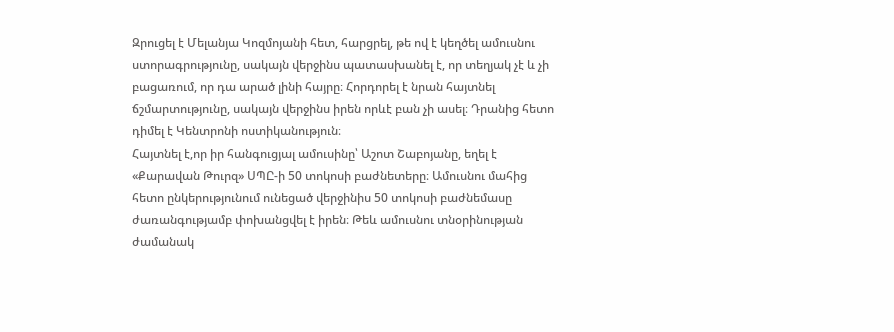Զրուցել է Մելանյա Կոզմոյանի հետ, հարցրել, թե ով է կեղծել ամուսնու ստորագրությունը, սակայն վերջինս պատասխանել է, որ տեղյակ չէ և չի բացառում, որ դա արած լինի հայրը։ Հորդորել է նրան հայտնել ճշմարտությունը, սակայն վերջինս իրեն որևէ բան չի ասել։ Դրանից հետո դիմել է Կենտրոնի ոստիկանություն։
Հայտնել է,որ իր հանգուցյալ ամուսինը՝ Աշոտ Շաբոյանը, եղել է «Քարավան Թուրզ» ՍՊԸ-ի 50 տոկոսի բաժնետերը։ Ամուսնու մահից հետո ընկերությունում ունեցած վերջինիս 50 տոկոսի բաժնեմասը ժառանգությամբ փոխանցվել է իրեն։ Թեև ամուսնու տնօրինության ժամանակ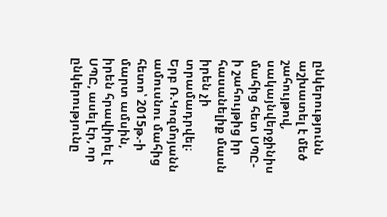ընկերությունն աշխատել է մեծ շահույթով, սակայնվերջինիս մահից հետ ՍՊԸ-ի շահույթից իր հասանելիք մասն իրեն չի տրամադրվել։ Երբ Ռ.Կոզմոյանն ամուսնու մահից հետո՝ 2015թ.-ի մարտ ամսին, իրեն հրավիրել է ՍՊԸ, ասել էր, որ ընկերությունը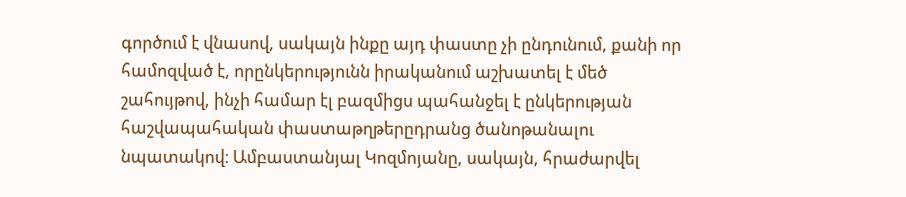գործում է վնասով, սակայն ինքը այդ փաստը չի ընդունում, քանի որ համոզված է, որընկերությունն իրականում աշխատել է մեծ շահույթով, ինչի համար էլ բազմիցս պահանջել է ընկերության հաշվապահական փաստաթղթերըդրանց ծանոթանալու նպատակով։ Ամբաստանյալ Կոզմոյանը, սակայն, հրաժարվել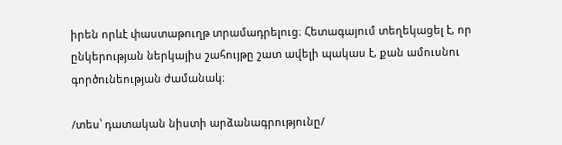իրեն որևէ փաստաթուղթ տրամադրելուց։ Հետագայում տեղեկացել է, որ ընկերության ներկայիս շահույթը շատ ավելի պակաս է, քան ամուսնու գործունեության ժամանակ։

/տես՝ դատական նիստի արձանագրությունը/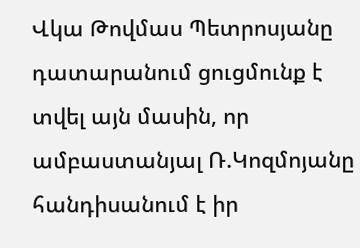Վկա Թովմաս Պետրոսյանը դատարանում ցուցմունք է տվել այն մասին, որ ամբաստանյալ Ռ.Կոզմոյանը հանդիսանում է իր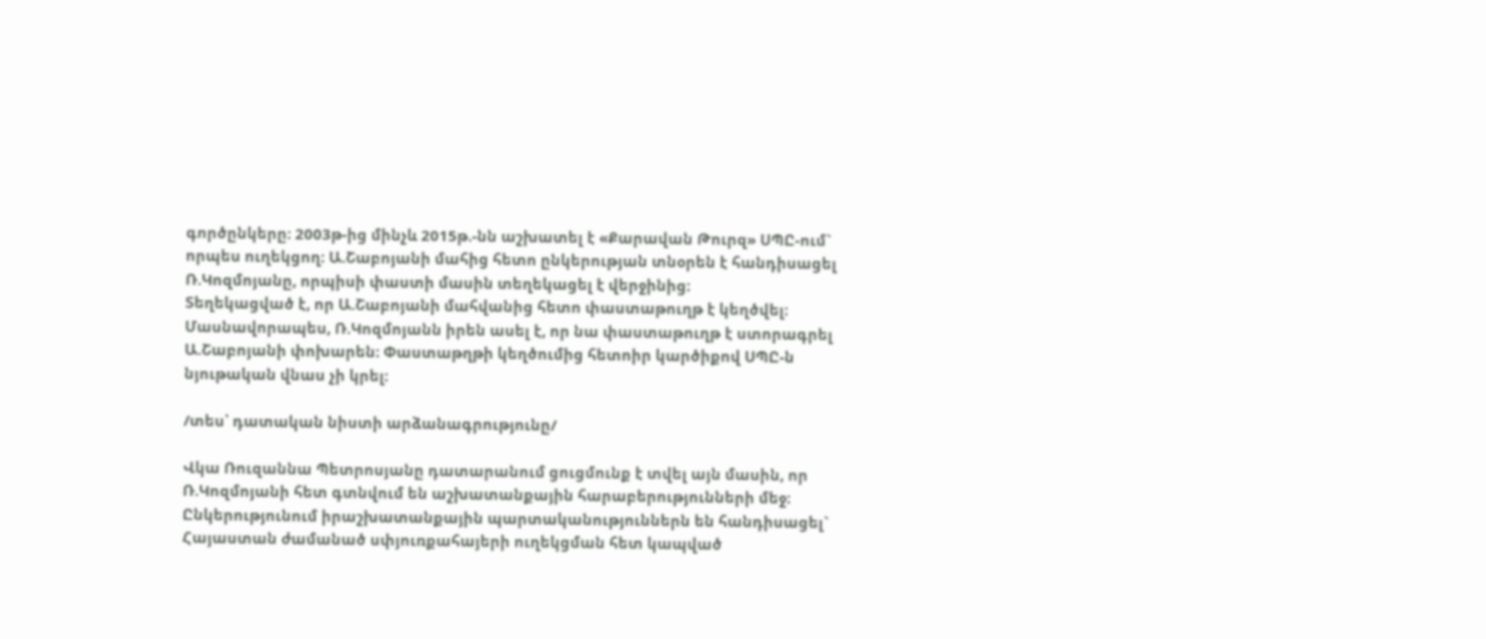գործընկերը։ 2003թ-ից մինչև 2015թ.-նն աշխատել է «Քարավան Թուրզ» ՍՊԸ-ում` որպես ուղեկցող։ Ա.Շաբոյանի մահից հետո ընկերության տնօրեն է հանդիսացել Ռ.Կոզմոյանը, որպիսի փաստի մասին տեղեկացել է վերջինից։
Տեղեկացված է, որ Ա.Շաբոյանի մահվանից հետո փաստաթուղթ է կեղծվել։ Մասնավորապես, Ռ.Կոզմոյանն իրեն ասել է, որ նա փաստաթուղթ է ստորագրել Ա.Շաբոյանի փոխարեն։ Փաստաթղթի կեղծումից հետոիր կարծիքով ՍՊԸ-ն նյութական վնաս չի կրել։

/տես՝ դատական նիստի արձանագրությունը/

Վկա Ռուզաննա Պետրոսյանը դատարանում ցուցմունք է տվել այն մասին, որ Ռ.Կոզմոյանի հետ գտնվում են աշխատանքային հարաբերությունների մեջ։ Ընկերությունում իրաշխատանքային պարտականություններն են հանդիսացել` Հայաստան ժամանած սփյուռքահայերի ուղեկցման հետ կապված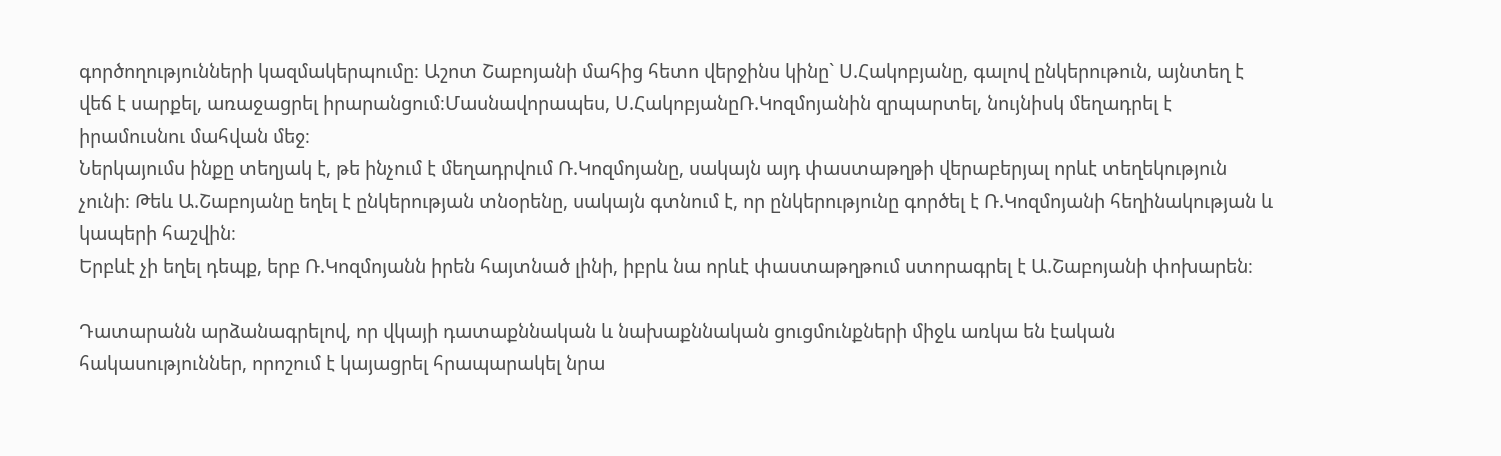գործողությունների կազմակերպումը։ Աշոտ Շաբոյանի մահից հետո վերջինս կինը` Ս.Հակոբյանը, գալով ընկերութուն, այնտեղ է վեճ է սարքել, առաջացրել իրարանցում։Մասնավորապես, Ս.ՀակոբյանըՌ.Կոզմոյանին զրպարտել, նույնիսկ մեղադրել է իրամուսնու մահվան մեջ։
Ներկայումս ինքը տեղյակ է, թե ինչում է մեղադրվում Ռ.Կոզմոյանը, սակայն այդ փաստաթղթի վերաբերյալ որևէ տեղեկություն չունի։ Թեև Ա.Շաբոյանը եղել է ընկերության տնօրենը, սակայն գտնում է, որ ընկերությունը գործել է Ռ.Կոզմոյանի հեղինակության և կապերի հաշվին։
Երբևէ չի եղել դեպք, երբ Ռ.Կոզմոյանն իրեն հայտնած լինի, իբրև նա որևէ փաստաթղթում ստորագրել է Ա.Շաբոյանի փոխարեն։

Դատարանն արձանագրելով, որ վկայի դատաքննական և նախաքննական ցուցմունքների միջև առկա են էական հակասություններ, որոշում է կայացրել հրապարակել նրա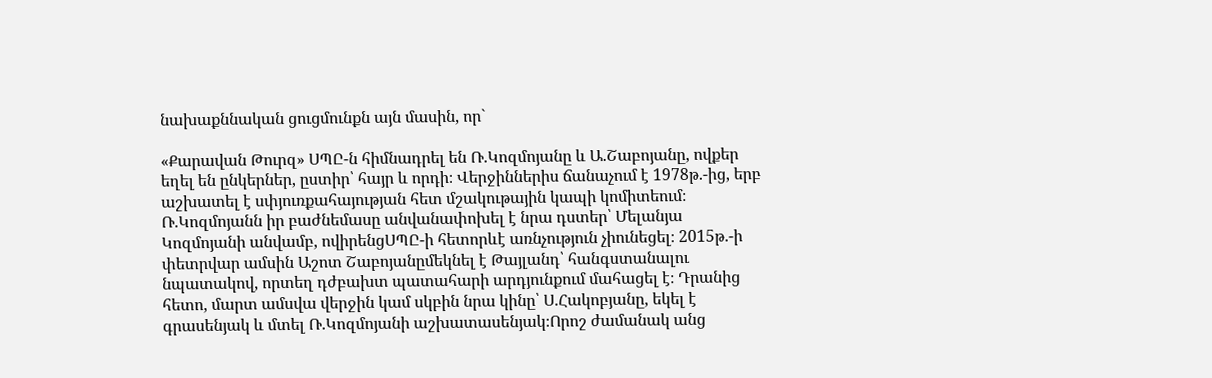նախաքննական ցուցմունքն այն մասին, որ`

«Քարավան Թուրզ» ՍՊԸ-ն հիմնադրել են Ռ.Կոզմոյանը և Ա.Շաբոյանը, ովքեր եղել են ընկերներ, ըստիր՝ հայր և որդի։ Վերջիններիս ճանաչում է 1978թ.-ից, երբ աշխատել է սփյուռքահայության հետ մշակութային կապի կոմիտեում։ Ռ.Կոզմոյանն իր բաժնեմասը անվանափոխել է նրա դստեր՝ Մելանյա Կոզմոյանի անվամբ, ովիրենցՍՊԸ-ի հետորևէ առնչություն չիունեցել։ 2015թ.-ի փետրվար ամսին Աշոտ Շաբոյանըմեկնել է Թայլանդ՝ հանգստանալու նպատակով, որտեղ դժբախտ պատահարի արդյունքում մահացել է։ Դրանից հետո, մարտ ամսվա վերջին կամ սկբին նրա կինը՝ Ս.Հակոբյանը, եկել է գրասենյակ և մտել Ռ.Կոզմոյանի աշխատասենյակ։Որոշ ժամանակ անց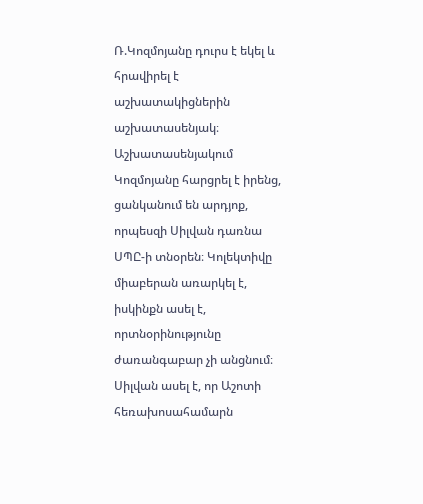Ռ.Կոզմոյանը դուրս է եկել և հրավիրել է աշխատակիցներին աշխատասենյակ։ Աշխատասենյակում Կոզմոյանը հարցրել է իրենց, ցանկանում են արդյոք, որպեսզի Սիլվան դառնա ՍՊԸ-ի տնօրեն։ Կոլեկտիվը միաբերան առարկել է, իսկինքն ասել է, որտնօրինությունը ժառանգաբար չի անցնում։ Սիլվան ասել է, որ Աշոտի հեռախոսահամարն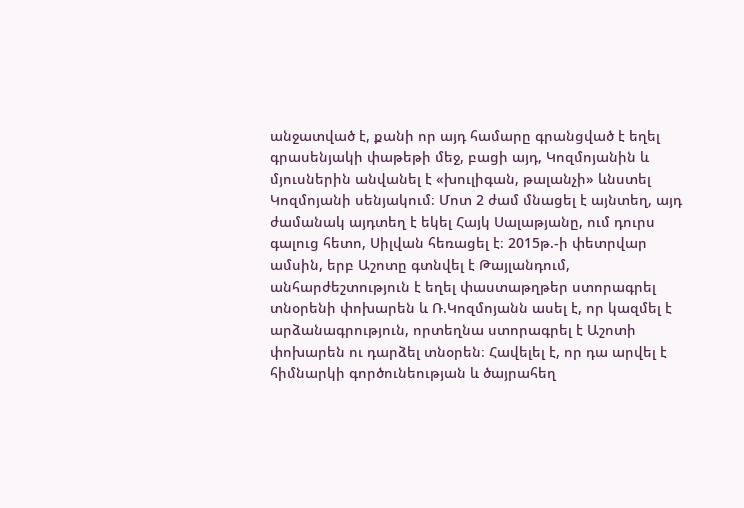անջատված է, քանի որ այդ համարը գրանցված է եղել գրասենյակի փաթեթի մեջ, բացի այդ, Կոզմոյանին և մյուսներին անվանել է «խուլիգան, թալանչի» ևնստել Կոզմոյանի սենյակում։ Մոտ 2 ժամ մնացել է այնտեղ, այդ ժամանակ այդտեղ է եկել Հայկ Սալաթյանը, ում դուրս գալուց հետո, Սիլվան հեռացել է։ 2015թ.-ի փետրվար ամսին, երբ Աշոտը գտնվել է Թայլանդում, անհարժեշտություն է եղել փաստաթղթեր ստորագրել տնօրենի փոխարեն և Ռ.Կոզմոյանն ասել է, որ կազմել է արձանագրություն, որտեղնա ստորագրել է Աշոտի փոխարեն ու դարձել տնօրեն։ Հավելել է, որ դա արվել է հիմնարկի գործունեության և ծայրահեղ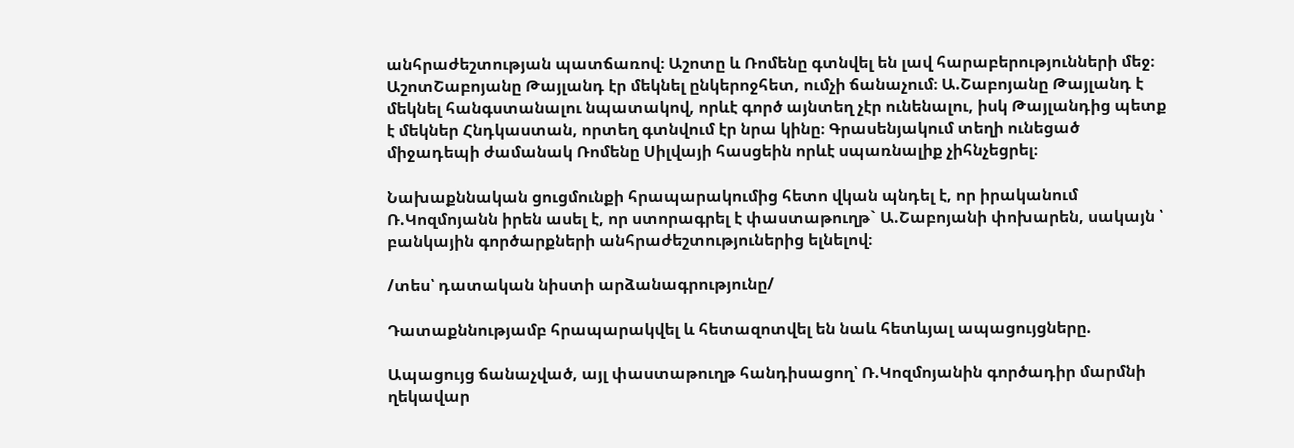անհրաժեշտության պատճառով։ Աշոտը և Ռոմենը գտնվել են լավ հարաբերությունների մեջ։ ԱշոտՇաբոյանը Թայլանդ էր մեկնել ընկերոջհետ, ումչի ճանաչում։ Ա.Շաբոյանը Թայլանդ է մեկնել հանգստանալու նպատակով, որևէ գործ այնտեղ չէր ունենալու, իսկ Թայլանդից պետք է մեկներ Հնդկաստան, որտեղ գտնվում էր նրա կինը։ Գրասենյակում տեղի ունեցած միջադեպի ժամանակ Ռոմենը Սիլվայի հասցեին որևէ սպառնալիք չիհնչեցրել։

Նախաքննական ցուցմունքի հրապարակումից հետո վկան պնդել է, որ իրականում Ռ.Կոզմոյանն իրեն ասել է, որ ստորագրել է փաստաթուղթ` Ա.Շաբոյանի փոխարեն, սակայն ՝ բանկային գործարքների անհրաժեշտություներից ելնելով։

/տես՝ դատական նիստի արձանագրությունը/

Դատաքննությամբ հրապարակվել և հետազոտվել են նաև հետևյալ ապացույցները.

Ապացույց ճանաչված, այլ փաստաթուղթ հանդիսացող՝ Ռ.Կոզմոյանին գործադիր մարմնի ղեկավար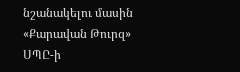նշանակելու մասին «Քարավան Թուրզ» ՍՊԸ-ի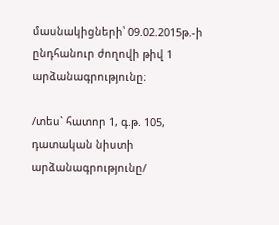մասնակիցների՝ 09.02.2015թ.-ի ընդհանուր ժողովի թիվ 1 արձանագրությունը։

/տես` հատոր 1, գ.թ. 105, դատական նիստի արձանագրությունը/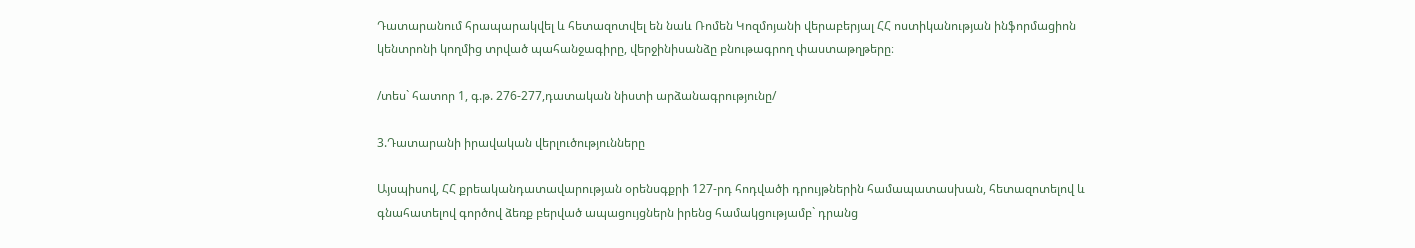Դատարանում հրապարակվել և հետազոտվել են նաև Ռոմեն Կոզմոյանի վերաբերյալ ՀՀ ոստիկանության ինֆորմացիոն կենտրոնի կողմից տրված պահանջագիրը, վերջինիսանձը բնութագրող փաստաթղթերը։

/տես` հատոր 1, գ.թ. 276-277,դատական նիստի արձանագրությունը/

3.Դատարանի իրավական վերլուծությունները

Այսպիսով, ՀՀ քրեականդատավարության օրենսգքրի 127-րդ հոդվածի դրույթներին համապատասխան, հետազոտելով և գնահատելով գործով ձեռք բերված ապացույցներն իրենց համակցությամբ` դրանց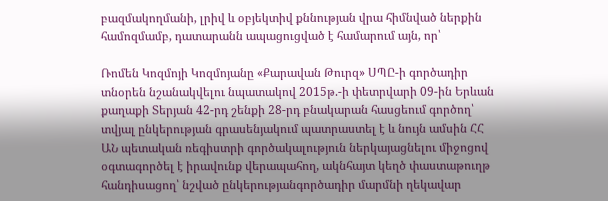բազմակողմանի, լրիվ և օբյեկտիվ քննության վրա հիմնված ներքին համոզմամբ, դատարանն ապացուցված է համարում այն, որ՝

Ռոմեն Կոզմոյի Կոզմոյանը «Քարավան Թուրզ» ՍՊԸ-ի գործադիր տնօրեն նշանակվելու նպատակով 2015թ.-ի փետրվարի 09-ին Երևան քաղաքի Տերյան 42-րդ շենքի 28-րդ բնակարան հասցեում գործող՝ տվյալ ընկերության գրասենյակում պատրաստել է և նույն ամսին ՀՀ ԱՆ պետական ռեգիստրի գործակալություն ներկայացնելու միջոցով օգտագործել է իրավունք վերապահող, ակնհայտ կեղծ փաստաթուղթ հանդիսացող՝ նշված ընկերությանգործադիր մարմնի ղեկավար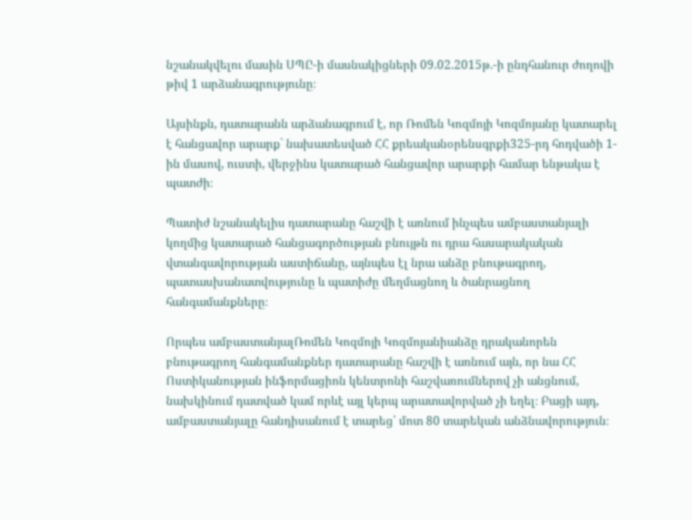նշանակվելու մասին ՍՊԸ-ի մասնակիցների 09.02.2015թ.-ի ընդհանուր ժողովի թիվ 1 արձանագրությունը։

Այսինքն, դատարանն արձանագրում է, որ Ռոմեն Կոզմոյի Կոզմոյանը կատարել է հանցավոր արարք` նախատեսված ՀՀ քրեականօրենսգրքի325-րդ հոդվածի 1-ին մասով, ուստի, վերջինս կատարած հանցավոր արարքի համար ենթակա է պատժի։

Պատիժ նշանակելիս դատարանը հաշվի է առնում ինչպես ամբաստանյալի կողմից կատարած հանցագործության բնույթն ու դրա հասարակական վտանգավորության աստիճանը, այնպես էլ նրա անձը բնութագրող, պատասխանատվությունը և պատիժը մեղմացնող և ծանրացնող հանգամանքները։

Որպես ամբաստանյալՌոմեն Կոզմոյի Կոզմոյանիանձը դրականորեն բնութագրող հանգամանքներ դատարանը հաշվի է առնում այն, որ նա ՀՀ Ոստիկանության ինֆորմացիոն կենտրոնի հաշվառումներով չի անցնում, նախկինում դատված կամ որևէ այլ կերպ արատավորված չի եղել։ Բացի այդ, ամբաստանյալը հանդիսանում է տարեց՝ մոտ 80 տարեկան անձնավորություն։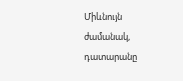Միևնույն ժամանակ, դատարանը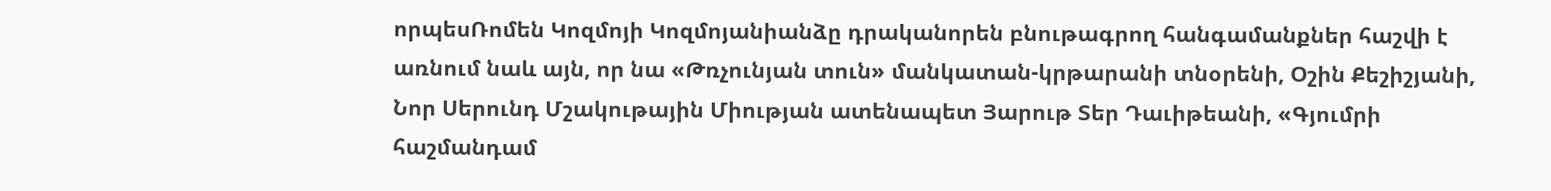որպեսՌոմեն Կոզմոյի Կոզմոյանիանձը դրականորեն բնութագրող հանգամանքներ հաշվի է առնում նաև այն, որ նա «Թռչունյան տուն» մանկատան-կրթարանի տնօրենի, Օշին Քեշիշյանի, Նոր Սերունդ Մշակութային Միության ատենապետ Յարութ Տեր Դաւիթեանի, «Գյումրի հաշմանդամ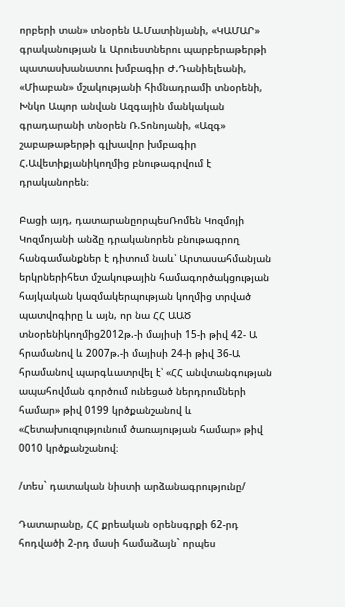որբերի տան» տնօրեն Ա.Մատինյանի, «ԿԱՄԱՐ» գրականության և Արուեստներու պարբերաթերթի պատասխանատու խմբագիր Ժ.Դանիելեանի, «Միաբան» մշակությանի հիմնադրամի տնօրենի, Խնկո Ապոր անվան Ազգային մանկական գրադարանի տնօրեն Ռ.Տոնոյանի, «Ազգ» շաբաթաթերթի գլխավոր խմբագիր Հ.Ավետիքյանիկողմից բնութագրվում է դրականորեն։

Բացի այդ, դատարանըորպեսՌոմեն Կոզմոյի Կոզմոյանի անձը դրականորեն բնութագրող հանգամանքներ է դիտում նաև՝ Արտասահմանյան երկրներիհետ մշակութային համագործակցության հայկական կազմակերպության կողմից տրված պատվոգիրը և այն, որ նա ՀՀ ԱԱԾ տնօրենիկողմից2012թ.-ի մայիսի 15-ի թիվ 42- Ա հրամանով և 2007թ.-ի մայիսի 24-ի թիվ 36-Ա հրամանով պարգևատրվել է՝ «ՀՀ անվտանգության ապահովման գործում ունեցած ներդրումների համար» թիվ 0199 կրծքանշանով և «Հետախուզությունում ծառայության համար» թիվ 0010 կրծքանշանով։

/տես` դատական նիստի արձանագրությունը/

Դատարանը, ՀՀ քրեական օրենսգրքի 62-րդ հոդվածի 2-րդ մասի համաձայն` որպես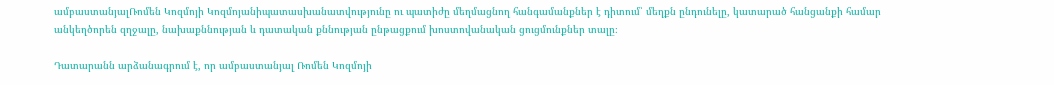ամբաստանյալՌոմեն Կոզմոյի Կոզմոյանիպատասխանատվությունը ու պատիժը մեղմացնող հանգամանքներ է դիտում՝ մեղքն ընդունելը, կատարած հանցանքի համար անկեղծորեն զղջալը, նախաքննության և դատական քննության ընթացքում խոստովանական ցուցմունքներ տալը։

Դատարանն արձանագրում է, որ ամբաստանյալ Ռոմեն Կոզմոյի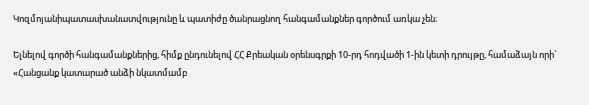Կոզմոյանիպատասխանատվությունը և պատիժը ծանրացնող հանգամանքներ գործում առկա չեն։

Ելնելով գործի հանգամանքներից, հիմք ընդունելով ՀՀ Քրեական օրենսգրքի 10-րդ հոդվածի 1-ին կետի դրույթը, համաձայն որի` «Հանցանք կատարած անձի նկատմամբ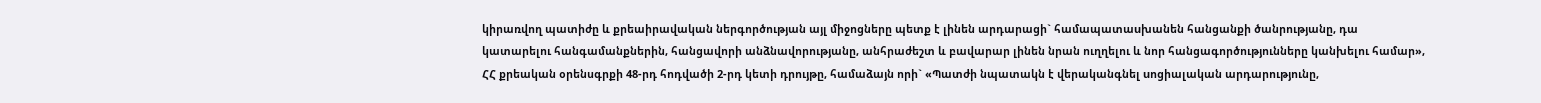կիրառվող պատիժը և քրեաիրավական ներգործության այլ միջոցները պետք է լինեն արդարացի` համապատաuխանեն հանցանքի ծանրությանը, դա կատարելու հանգամանքներին, հանցավորի անձնավորությանը, անհրաժեշտ և բավարար լինեն նրան ուղղելու և նոր հանցագործությունները կանխելու համար», ՀՀ քրեական օրենսգրքի 48-րդ հոդվածի 2-րդ կետի դրույթը, համաձայն որի` «Պատժի նպատակն է վերականգնել uոցիալական արդարությունը,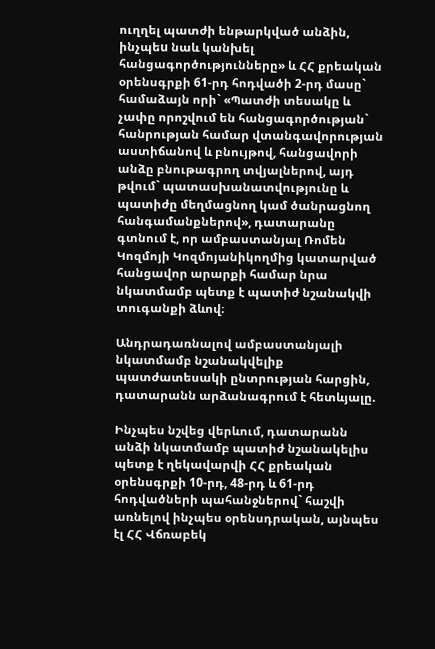ուղղել պատժի ենթարկված անձին, ինչպեu նաև կանխել հանցագործությունները» և ՀՀ քրեական օրենսգրքի 61-րդ հոդվածի 2-րդ մասը` համաձայն որի` «Պատժի տեսակը և չափը որոշվում են հանցագործության` հանրության համար վտանգավորության աստիճանով և բնույթով, հանցավորի անձը բնութագրող տվյալներով, այդ թվում` պատասխանատվությունը և պատիժը մեղմացնող կամ ծանրացնող հանգամանքներով», դատարանը գտնում է, որ ամբաստանյալ Ռոմեն Կոզմոյի Կոզմոյանիկողմից կատարված հանցավոր արարքի համար նրա նկատմամբ պետք է պատիժ նշանակվի տուգանքի ձևով։

Անդրադառնալով ամբաստանյալի նկատմամբ նշանակվելիք պատժատեսակի ընտրության հարցին, դատարանն արձանագրում է հետևյալը.

Ինչպես նշվեց վերևում, դատարանն անձի նկատմամբ պատիժ նշանակելիս պետք է ղեկավարվի ՀՀ քրեական օրենսգրքի 10-րդ, 48-րդ և 61-րդ հոդվածների պահանջներով` հաշվի առնելով ինչպես օրենսդրական, այնպես էլ ՀՀ Վճռաբեկ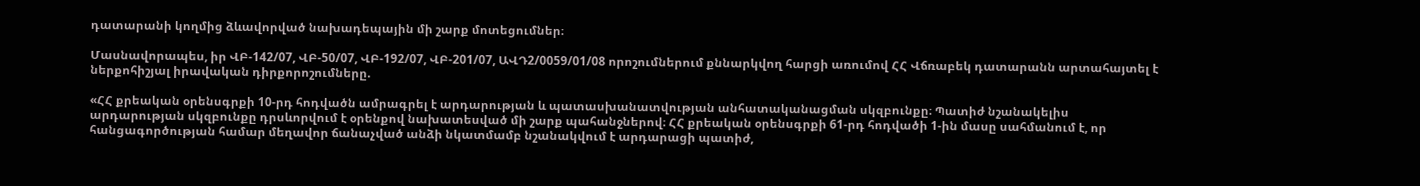դատարանի կողմից ձևավորված նախադեպային մի շարք մոտեցումներ։

Մասնավորապես, իր ՎԲ-142/07, ՎԲ-50/07, ՎԲ-192/07, ՎԲ-201/07, ԱՎԴ2/0059/01/08 որոշումներում քննարկվող հարցի առումով ՀՀ Վճռաբեկ դատարանն արտահայտել է ներքոհիշյալ իրավական դիրքորոշումները.

«ՀՀ քրեական օրենսգրքի 10-րդ հոդվածն ամրագրել է արդարության և պատասխանատվության անհատականացման սկզբունքը։ Պատիժ նշանակելիս արդարության սկզբունքը դրսևորվում է օրենքով նախատեսված մի շարք պահանջներով։ ՀՀ քրեական օրենսգրքի 61-րդ հոդվածի 1-ին մասը սահմանում է, որ հանցագործության համար մեղավոր ճանաչված անձի նկատմամբ նշանակվում է արդարացի պատիժ,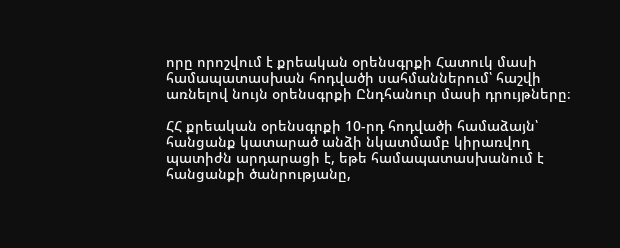որը որոշվում է քրեական օրենսգրքի Հատուկ մասի համապատասխան հոդվածի սահմաններում՝ հաշվի առնելով նույն օրենսգրքի Ընդհանուր մասի դրույթները։

ՀՀ քրեական օրենսգրքի 10-րդ հոդվածի համաձայն՝ հանցանք կատարած անձի նկատմամբ կիրառվող պատիժն արդարացի է, եթե համապատասխանում է հանցանքի ծանրությանը,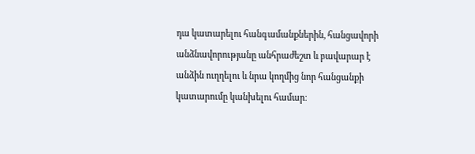դա կատարելու հանգամանքներին, հանցավորի անձնավորությանը անհրաժեշտ և բավարար է անձին ուղղելու և նրա կողմից նոր հանցանքի կատարումը կանխելու համար։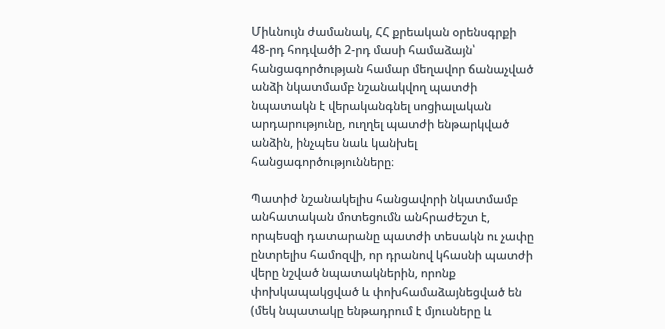Միևնույն ժամանակ, ՀՀ քրեական օրենսգրքի 48-րդ հոդվածի 2-րդ մասի համաձայն՝ հանցագործության համար մեղավոր ճանաչված անձի նկատմամբ նշանակվող պատժի նպատակն է վերականգնել սոցիալական արդարությունը, ուղղել պատժի ենթարկված անձին, ինչպես նաև կանխել հանցագործությունները։

Պատիժ նշանակելիս հանցավորի նկատմամբ անհատական մոտեցումն անհրաժեշտ է, որպեսզի դատարանը պատժի տեսակն ու չափը ընտրելիս համոզվի, որ դրանով կհասնի պատժի վերը նշված նպատակներին, որոնք փոխկապակցված և փոխհամաձայնեցված են (մեկ նպատակը ենթադրում է մյուսները և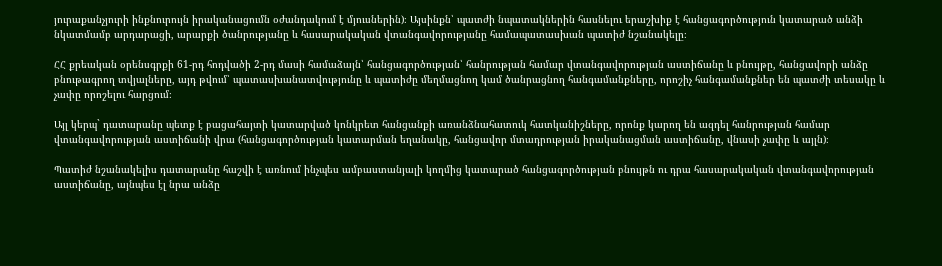յուրաքանչյուրի ինքնուրույն իրականացումն օժանդակում է մյուսներին)։ Այսինքն՝ պատժի նպատակներին հասնելու երաշխիք է հանցագործություն կատարած անձի նկատմամբ արդարացի, արարքի ծանրությանը և հասարակական վտանգավորությանը համապատասխան պատիժ նշանակելը։

ՀՀ քրեական օրենսգրքի 61-րդ հոդվածի 2-րդ մասի համաձայն՝ հանցագործության՝ հանրության համար վտանգավորության աստիճանը և բնույթը, հանցավորի անձը բնութագրող տվյալները, այդ թվում՝ պատասխանատվությունը և պատիժը մեղմացնող կամ ծանրացնող հանգամանքները, որոշիչ հանգամանքներ են պատժի տեսակը և չափը որոշելու հարցում։

Այլ կերպ` դատարանը պետք է բացահայտի կատարված կոնկրետ հանցանքի առանձնահատուկ հատկանիշները, որոնք կարող են ազդել հանրության համար վտանգավորության աստիճանի վրա (հանցագործության կատարման եղանակը, հանցավոր մտադրության իրականացման աստիճանը, վնասի չափը և այլն)։

Պատիժ նշանակելիս դատարանը հաշվի է առնում ինչպես ամբաստանյալի կողմից կատարած հանցագործության բնույթն ու դրա հասարակական վտանգավորության աստիճանը, այնպես էլ նրա անձը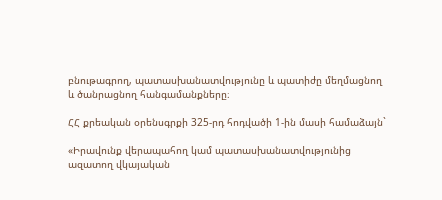բնութագրող, պատասխանատվությունը և պատիժը մեղմացնող և ծանրացնող հանգամանքները։

ՀՀ քրեական օրենսգրքի 325-րդ հոդվածի 1-ին մասի համաձայն`

«Իրավունք վերապահող կամ պատասխանատվությունից ազատող վկայական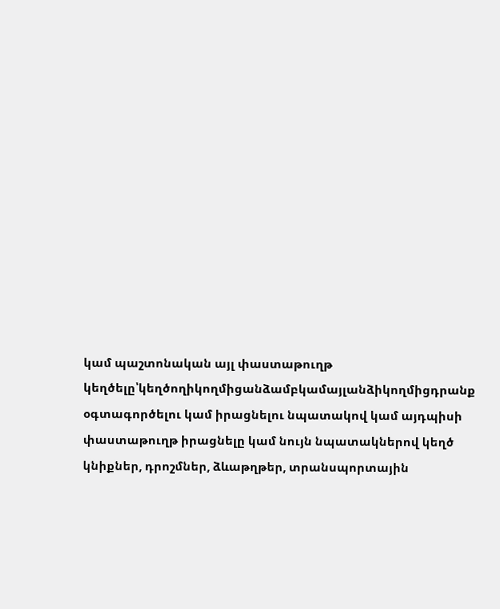կամ պաշտոնական այլ փաստաթուղթ կեղծելը՝կեղծողիկողմիցանձամբկամայլանձիկողմիցդրանք օգտագործելու կամ իրացնելու նպատակով կամ այդպիսի փաստաթուղթ իրացնելը կամ նույն նպատակներով կեղծ կնիքներ, դրոշմներ, ձևաթղթեր, տրանսպորտային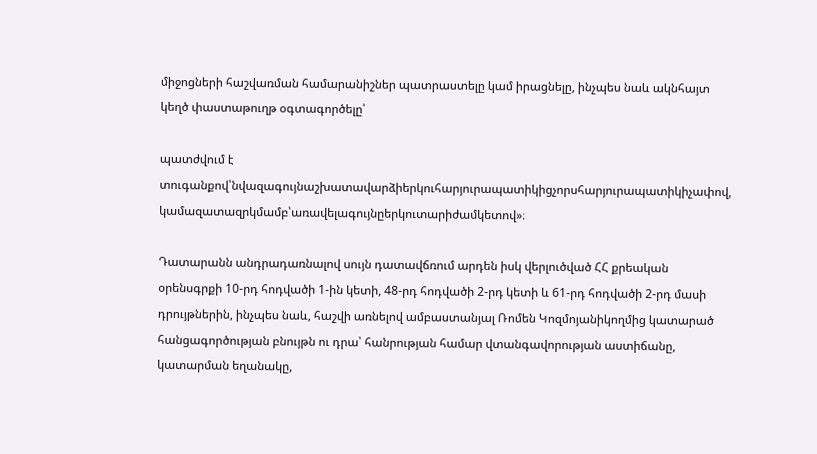միջոցների հաշվառման համարանիշներ պատրաստելը կամ իրացնելը, ինչպես նաև ակնհայտ կեղծ փաստաթուղթ օգտագործելը՝

պատժվում է տուգանքով՝նվազագույնաշխատավարձիերկուհարյուրապատիկիցչորսհարյուրապատիկիչափով, կամազատազրկմամբ՝առավելագույնըերկուտարիժամկետով»։

Դատարանն անդրադառնալով սույն դատավճռում արդեն իսկ վերլուծված ՀՀ քրեական օրենսգրքի 10-րդ հոդվածի 1-ին կետի, 48-րդ հոդվածի 2-րդ կետի և 61-րդ հոդվածի 2-րդ մասի դրույթներին, ինչպես նաև, հաշվի առնելով ամբաստանյալ Ռոմեն Կոզմոյանիկողմից կատարած հանցագործության բնույթն ու դրա՝ հանրության համար վտանգավորության աստիճանը, կատարման եղանակը,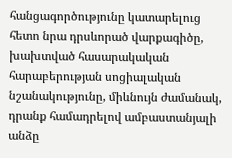հանցագործությունը կատարելուց հետո նրա դրսևորած վարքագիծը, խախտված հասարակական հարաբերության սոցիալական նշանակությունը, միևնույն ժամանակ, դրանք համադրելով ամբաստանյալի անձը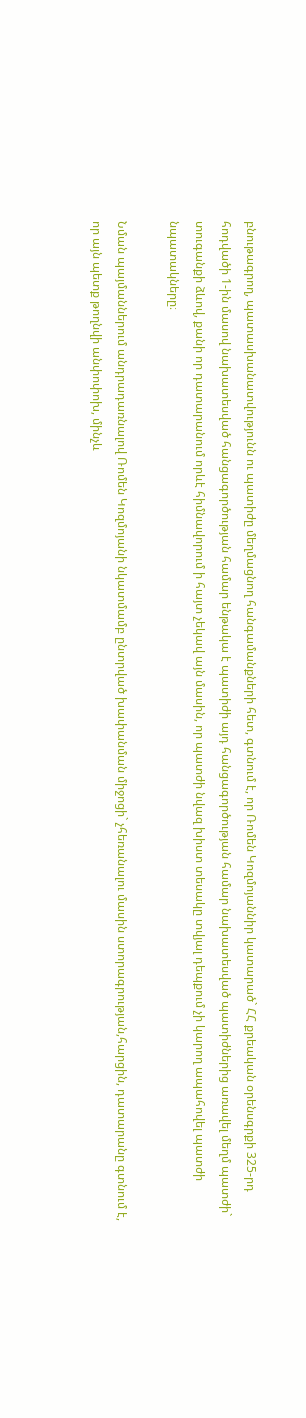բնութագրող, պատասխանատվությունն ու պատիժը մեղմացնող հանգամանքների հետ, գտնում է, որ Ռոմեն Կոզմոյաննիր կատարած` ՀՀ քրեական օրենսգրքի 325-րդ հոդվածի 1-ին մասով նախատեսված հանցագործության համար ենթակա է պատիժի այդ հանցագործության համար նախատեսված պատիժներից առավել մեղմ պատժի` տուգանքի ձևով, քանի որ դատարանում որևէ հիմնավորում ի հայտ չեկավ այն մասին, որ պատժի նվազ խիստ տեսակը տվյալ դեպքում չի կարող ապահովել պատժի նպատակները։

Նման պայմաններում անդրադառնալով Ռոմեն Կոզմոյանի նկատմամբ ընտրված խափանման միջոցի` չհեռանալու մասին ստորագրության,հարցին, դատարանը գտնում է, որ այն պետք թողնվի անփոփոխ, մինչև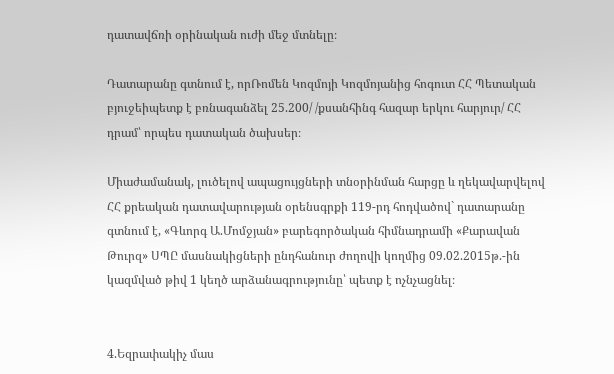դատավճռի օրինական ուժի մեջ մտնելը։

Դատարանը գտնում է, որՌոմեն Կոզմոյի Կոզմոյանից հոգուտ ՀՀ Պետական բյուջեիպետք է բռնագանձել 25.200/ /քսանհինգ հազար երկու հարյուր/ ՀՀ դրամ՝ որպես դատական ծախսեր։

Միաժամանակ, լուծելով ապացույցների տնօրինման հարցը և ղեկավարվելով ՀՀ քրեական դատավարության օրենսգրքի 119-րդ հոդվածով` դատարանը գտնում է, «Գևորգ Ա.Մոմջյան» բարեգործական հիմնադրամի «Քարավան Թուրզ» ՍՊԸ մասնակիցների ընդհանուր ժողովի կողմից 09.02.2015թ.-ին կազմված թիվ 1 կեղծ արձանագրությունը՝ պետք է ոչնչացնել։


4.Եզրափակիչ մաս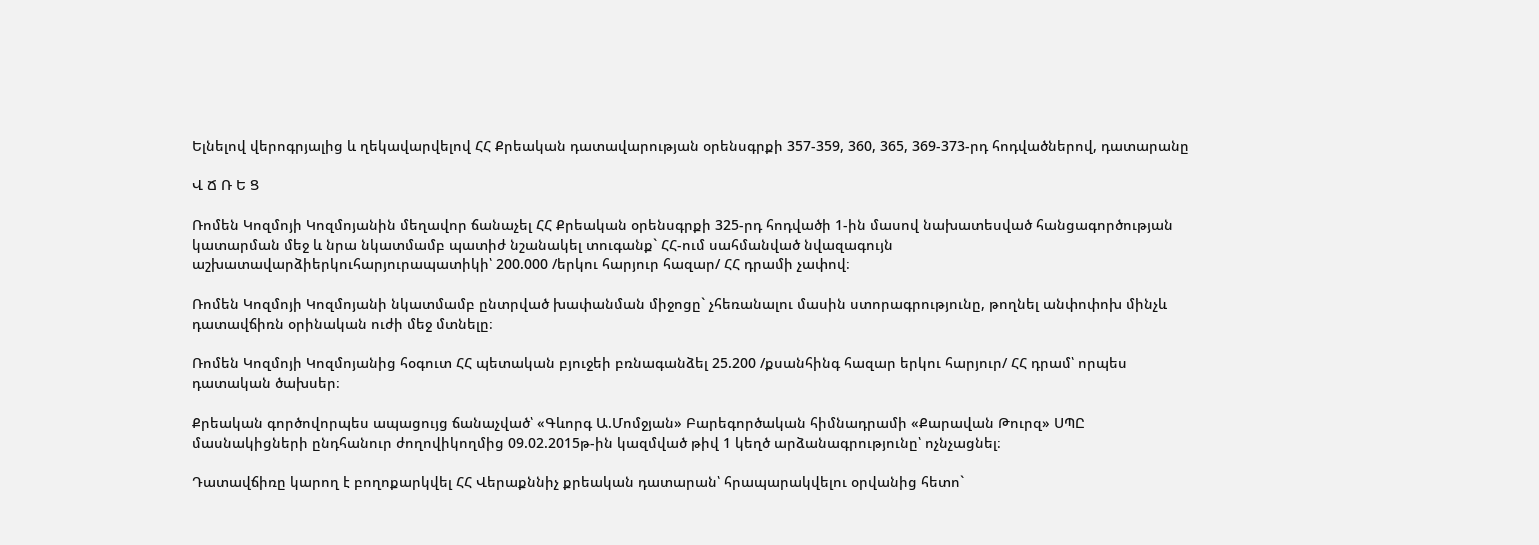Ելնելով վերոգրյալից և ղեկավարվելով ՀՀ Քրեական դատավարության օրենսգրքի 357-359, 360, 365, 369-373-րդ հոդվածներով, դատարանը

Վ Ճ Ռ Ե Ց

Ռոմեն Կոզմոյի Կոզմոյանին մեղավոր ճանաչել ՀՀ Քրեական օրենսգրքի 325-րդ հոդվածի 1-ին մասով նախատեսված հանցագործության կատարման մեջ և նրա նկատմամբ պատիժ նշանակել տուգանք` ՀՀ-ում սահմանված նվազագույն աշխատավարձիերկուհարյուրապատիկի՝ 200.000 /երկու հարյուր հազար/ ՀՀ դրամի չափով։

Ռոմեն Կոզմոյի Կոզմոյանի նկատմամբ ընտրված խափանման միջոցը` չհեռանալու մասին ստորագրությունը, թողնել անփոփոխ մինչև դատավճիռն օրինական ուժի մեջ մտնելը։

Ռոմեն Կոզմոյի Կոզմոյանից հօգուտ ՀՀ պետական բյուջեի բռնագանձել 25.200 /քսանհինգ հազար երկու հարյուր/ ՀՀ դրամ՝ որպես դատական ծախսեր։

Քրեական գործովորպես ապացույց ճանաչված՝ «Գևորգ Ա.Մոմջյան» Բարեգործական հիմնադրամի «Քարավան Թուրզ» ՍՊԸ մասնակիցների ընդհանուր ժողովիկողմից 09.02.2015թ-ին կազմված թիվ 1 կեղծ արձանագրությունը՝ ոչնչացնել։

Դատավճիռը կարող է բողոքարկվել ՀՀ Վերաքննիչ քրեական դատարան՝ հրապարակվելու օրվանից հետո`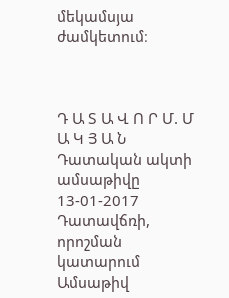մեկամսյա ժամկետում։



Դ Ա Տ Ա Վ Ո Ր Մ. Մ Ա Կ Յ Ա Ն
Դատական ակտի ամսաթիվը 13-01-2017
Դատավճռի, որոշման կատարում
Ամսաթիվ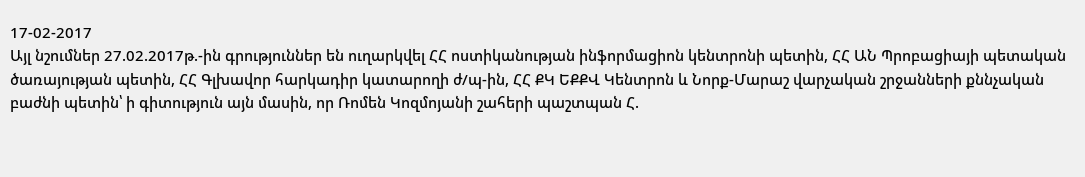17-02-2017
Այլ նշումներ 27.02.2017թ.-ին գրություններ են ուղարկվել ՀՀ ոստիկանության ինֆորմացիոն կենտրոնի պետին, ՀՀ ԱՆ Պրոբացիայի պետական ծառայության պետին, ՀՀ Գլխավոր հարկադիր կատարողի ժ/պ-ին, ՀՀ ՔԿ ԵՔՔՎ Կենտրոն և Նորք-Մարաշ վարչական շրջանների քննչական բաժնի պետին՝ ի գիտություն այն մասին, որ Ռոմեն Կոզմոյանի շահերի պաշտպան Հ.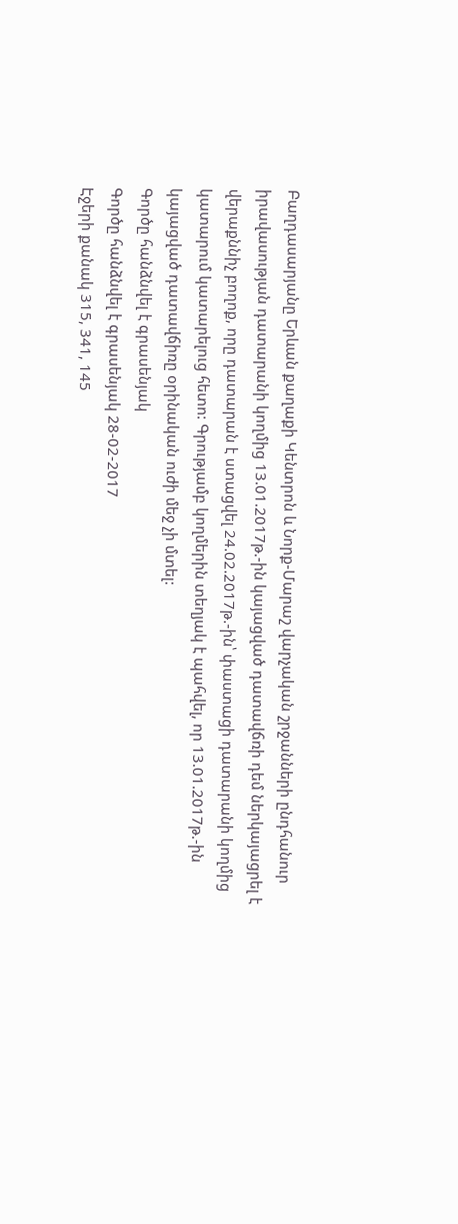Բաղդասարյանը Երևան քաղաքի Կենտրոն և Նորք-Մարաշ վարչական շրջանների ընդհանուր իրավասության դատարանի կողմից 13.01.2017թ.-ին կայացված դատավճռի դեմ ներկայացրել է վերաքննիչ բողոք, որը դատարան է ստացվել 24.02.2017թ.-ին՝ փաստացի դատարանի կողմից կատարում կատարելուց հետո: Գրությամբ կողմերին տեղյակ է պահվել, որ 13.01.2017թ.-ին կայացված դատավճիռը օրինական ուժի մեջ չի մտել:
Գործը հանձնվել է գրասենյակ
Գործը հանձնվել է գրասենյակ 28-02-2017
Էջերի քանակ 315, 341, 145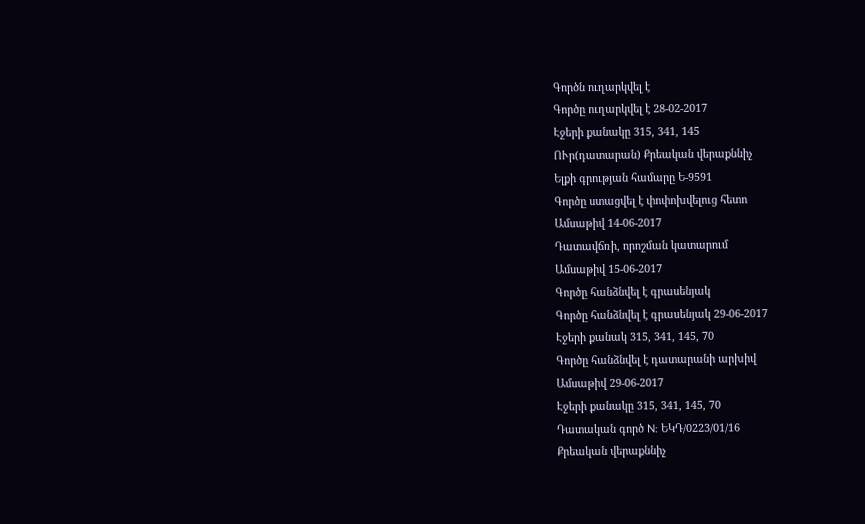Գործն ուղարկվել է
Գործը ուղարկվել է 28-02-2017
Էջերի քանակը 315, 341, 145
ՈՒր(դատարան) Քրեական վերաքննիչ
Ելքի գրության համարը Ե-9591
Գործը ստացվել է փոփոխվելուց հետո
Ամսաթիվ 14-06-2017
Դատավճռի, որոշման կատարում
Ամսաթիվ 15-06-2017
Գործը հանձնվել է գրասենյակ
Գործը հանձնվել է գրասենյակ 29-06-2017
Էջերի քանակ 315, 341, 145, 70
Գործը հանձնվել է դատարանի արխիվ
Ամսաթիվ 29-06-2017
Էջերի քանակը 315, 341, 145, 70
Դատական գործ N: ԵԿԴ/0223/01/16
Քրեական վերաքննիչ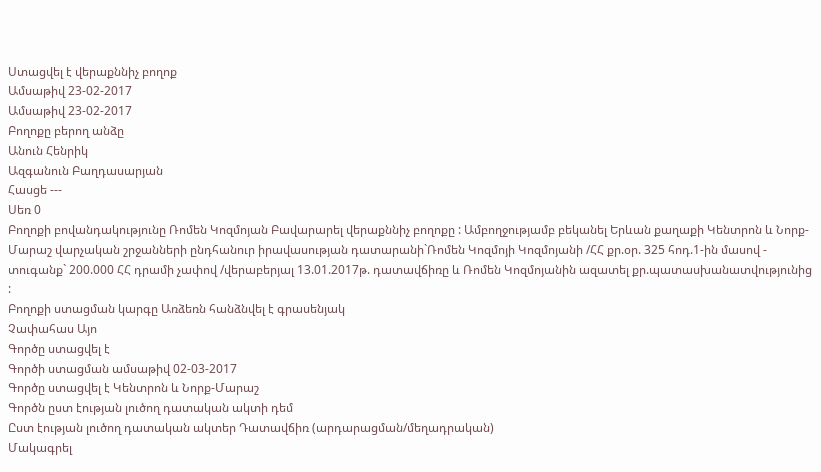Ստացվել է վերաքննիչ բողոք
Ամսաթիվ 23-02-2017
Ամսաթիվ 23-02-2017
Բողոքը բերող անձը
Անուն Հենրիկ
Ազգանուն Բաղդասարյան
Հասցե ---
Սեռ 0
Բողոքի բովանդակությունը Ռոմեն Կոզմոյան Բավարարել վերաքննիչ բողոքը : Ամբողջությամբ բեկանել Երևան քաղաքի Կենտրոն և Նորք-Մարաշ վարչական շրջանների ընդհանուր իրավասության դատարանի`Ռոմեն Կոզմոյի Կոզմոյանի /ՀՀ քր.օր. 325 հոդ.1-ին մասով - տուգանք` 200.000 ՀՀ դրամի չափով /վերաբերյալ 13.01.2017թ. դատավճիռը և Ռոմեն Կոզմոյանին ազատել քր.պատասխանատվությունից :
Բողոքի ստացման կարգը Առձեռն հանձնվել է գրասենյակ
Չափահաս Այո
Գործը ստացվել է
Գործի ստացման ամսաթիվ 02-03-2017
Գործը ստացվել է Կենտրոն և Նորք-Մարաշ
Գործն ըստ էության լուծող դատական ակտի դեմ
Ըստ էության լուծող դատական ակտեր Դատավճիռ (արդարացման/մեղադրական)
Մակագրել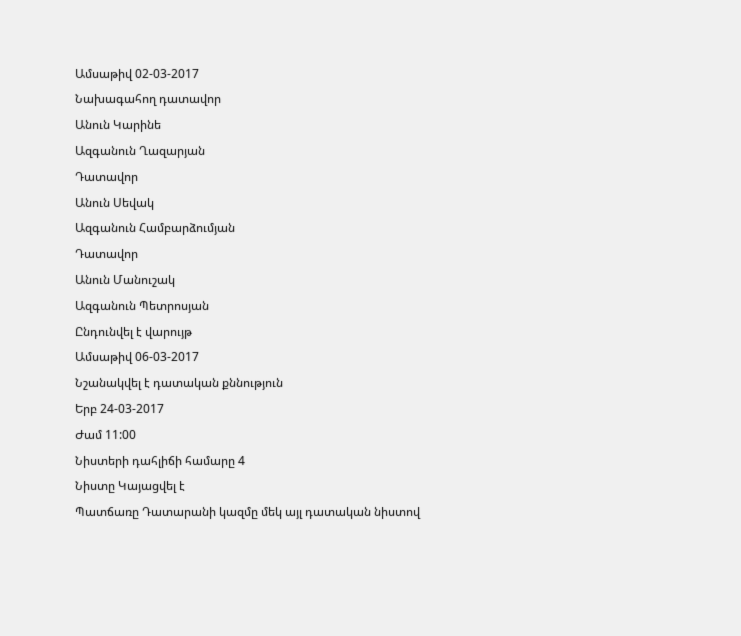Ամսաթիվ 02-03-2017
Նախագահող դատավոր
Անուն Կարինե
Ազգանուն Ղազարյան
Դատավոր
Անուն Սեվակ
Ազգանուն Համբարձումյան
Դատավոր
Անուն Մանուշակ
Ազգանուն Պետրոսյան
Ընդունվել է վարույթ
Ամսաթիվ 06-03-2017
Նշանակվել է դատական քննություն
Երբ 24-03-2017
Ժամ 11:00
Նիստերի դահլիճի համարը 4
Նիստը Կայացվել է
Պատճառը Դատարանի կազմը մեկ այլ դատական նիստով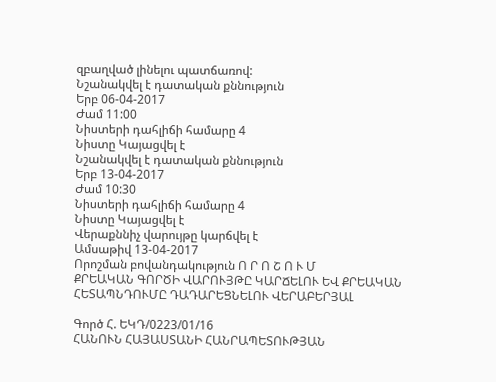զբաղված լինելու պատճառով:
Նշանակվել է դատական քննություն
Երբ 06-04-2017
Ժամ 11:00
Նիստերի դահլիճի համարը 4
Նիստը Կայացվել է
Նշանակվել է դատական քննություն
Երբ 13-04-2017
Ժամ 10:30
Նիստերի դահլիճի համարը 4
Նիստը Կայացվել է
Վերաքննիչ վարույթը կարճվել է
Ամսաթիվ 13-04-2017
Որոշման բովանդակություն Ո Ր Ո Շ Ո Ւ Մ
ՔՐԵԱԿԱՆ ԳՈՐԾԻ ՎԱՐՈՒՅԹԸ ԿԱՐՃԵԼՈՒ ԵՎ ՔՐԵԱԿԱՆ ՀԵՏԱՊՆԴՈՒՄԸ ԴԱԴԱՐԵՑՆԵԼՈՒ ՎԵՐԱԲԵՐՅԱԼ

Գործ Հ. ԵԿԴ/0223/01/16
ՀԱՆՈՒՆ ՀԱՅԱՍՏԱՆԻ ՀԱՆՐԱՊԵՏՈՒԹՅԱՆ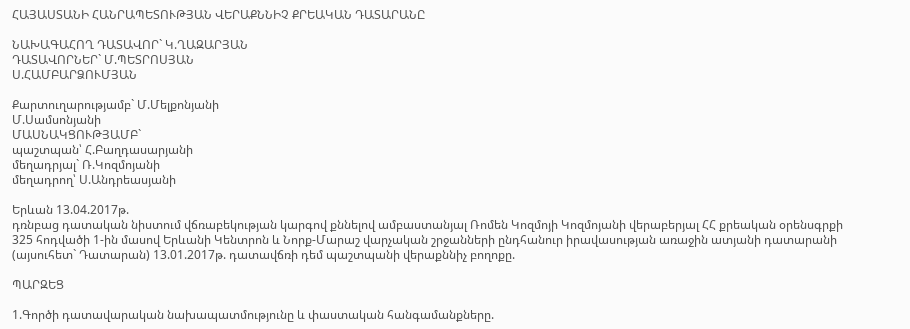ՀԱՅԱՍՏԱՆԻ ՀԱՆՐԱՊԵՏՈՒԹՅԱՆ ՎԵՐԱՔՆՆԻՉ ՔՐԵԱԿԱՆ ԴԱՏԱՐԱՆԸ

ՆԱԽԱԳԱՀՈՂ ԴԱՏԱՎՈՐ` Կ.ՂԱԶԱՐՅԱՆ
ԴԱՏԱՎՈՐՆԵՐ` Մ.ՊԵՏՐՈՍՅԱՆ
Ս.ՀԱՄԲԱՐՁՈՒՄՅԱՆ

Քարտուղարությամբ` Մ.Մելքոնյանի
Մ.Սամսոնյանի
ՄԱՍՆԱԿՑՈՒԹՅԱՄԲ`
պաշտպան՝ Հ.Բաղդասարյանի
մեղադրյալ` Ռ.Կոզմոյանի
մեղադրող՝ Ս.Անդրեասյանի

Երևան 13.04.2017թ.
դռնբաց դատական նիստում վճռաբեկության կարգով քննելով ամբաստանյալ Ռոմեն Կոզմոյի Կոզմոյանի վերաբերյալ ՀՀ քրեական օրենսգրքի 325 հոդվածի 1-ին մասով Երևանի Կենտրոն և Նորք-Մարաշ վարչական շրջանների ընդհանուր իրավասության առաջին ատյանի դատարանի (այսուհետ` Դատարան) 13.01.2017թ. դատավճռի դեմ պաշտպանի վերաքննիչ բողոքը.

ՊԱՐԶԵՑ

1.Գործի դատավարական նախապատմությունը և փաստական հանգամանքները.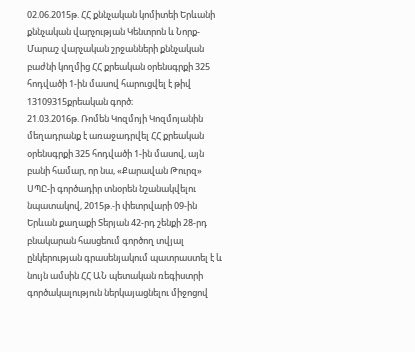02.06.2015թ. ՀՀ քննչական կոմիտեի Երևանի քննչական վարչության Կենտրոն և Նորք-Մարաշ վարչական շրջանների քննչական բաժնի կողմից ՀՀ քրեական օրենսգրքի 325 հոդվածի 1-ին մասով հարուցվել է թիվ 13109315քրեական գործ։
21.03.2016թ. Ռոմեն Կոզմոյի Կոզմոյանին մեղադրանք է առաջադրվել ՀՀ քրեական օրենսգրքի 325 հոդվածի 1-ին մասով, այն բանի համար, որ նա, «Քարավան Թուրզ» ՍՊԸ-ի գործադիր տնօրեն նշանակվելու նպատակով, 2015թ.-ի փետրվարի 09-ին Երևան քաղաքի Տերյան 42-րդ շենքի 28-րդ բնակարան հասցեում գործող տվյալ ընկերության գրասենյակում պատրաստել է և նույն ամսին ՀՀ ԱՆ պետական ռեգիստրի գործակալություն ներկայացնելու միջոցով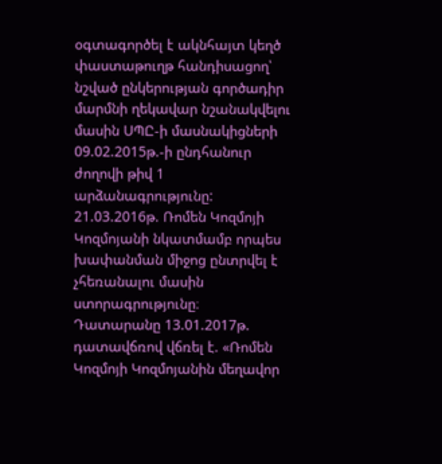օգտագործել է ակնհայտ կեղծ փաստաթուղթ հանդիսացող՝ նշված ընկերության գործադիր մարմնի ղեկավար նշանակվելու մասին ՍՊԸ-ի մասնակիցների 09.02.2015թ.-ի ընդհանուր ժողովի թիվ 1 արձանագրությունը:
21.03.2016թ. Ռոմեն Կոզմոյի Կոզմոյանի նկատմամբ որպես խափանման միջոց ընտրվել է չհեռանալու մասին ստորագրությունը։
Դատարանը 13.01.2017թ. դատավճռով վճռել է. «Ռոմեն Կոզմոյի Կոզմոյանին մեղավոր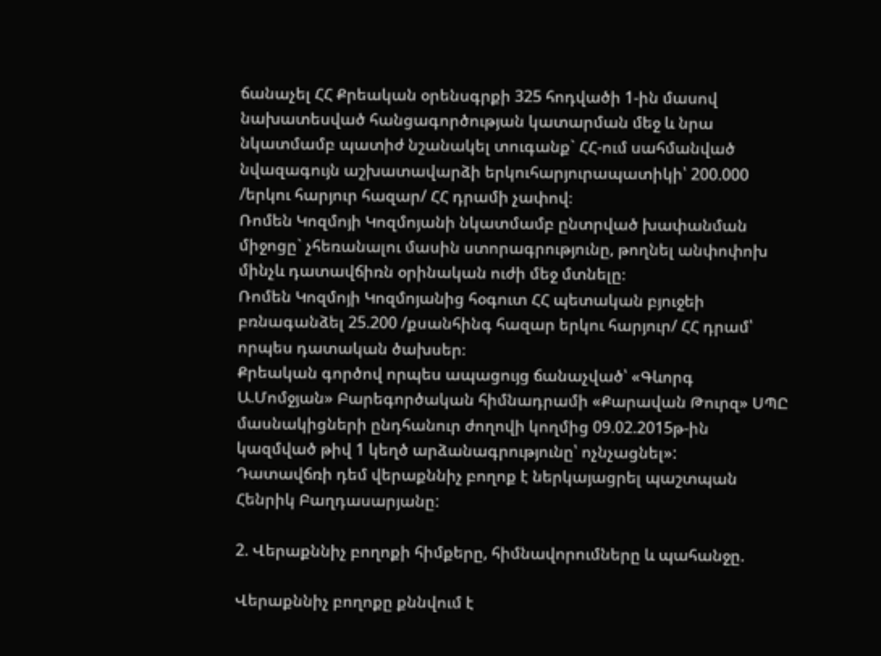ճանաչել ՀՀ Քրեական օրենսգրքի 325 հոդվածի 1-ին մասով նախատեսված հանցագործության կատարման մեջ և նրա նկատմամբ պատիժ նշանակել տուգանք` ՀՀ-ում սահմանված նվազագույն աշխատավարձի երկուհարյուրապատիկի՝ 200.000 /երկու հարյուր հազար/ ՀՀ դրամի չափով։
Ռոմեն Կոզմոյի Կոզմոյանի նկատմամբ ընտրված խափանման միջոցը` չհեռանալու մասին ստորագրությունը, թողնել անփոփոխ մինչև դատավճիռն օրինական ուժի մեջ մտնելը։
Ռոմեն Կոզմոյի Կոզմոյանից հօգուտ ՀՀ պետական բյուջեի բռնագանձել 25.200 /քսանհինգ հազար երկու հարյուր/ ՀՀ դրամ՝ որպես դատական ծախսեր։
Քրեական գործով որպես ապացույց ճանաչված՝ «Գևորգ Ա.Մոմջյան» Բարեգործական հիմնադրամի «Քարավան Թուրզ» ՍՊԸ մասնակիցների ընդհանուր ժողովի կողմից 09.02.2015թ-ին կազմված թիվ 1 կեղծ արձանագրությունը՝ ոչնչացնել»:
Դատավճռի դեմ վերաքննիչ բողոք է ներկայացրել պաշտպան Հենրիկ Բաղդասարյանը:

2. Վերաքննիչ բողոքի հիմքերը, հիմնավորումները և պահանջը.

Վերաքննիչ բողոքը քննվում է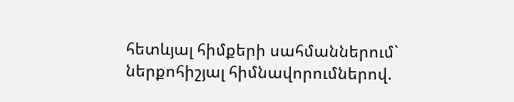հետևյալ հիմքերի սահմաններում` ներքոհիշյալ հիմնավորումներով.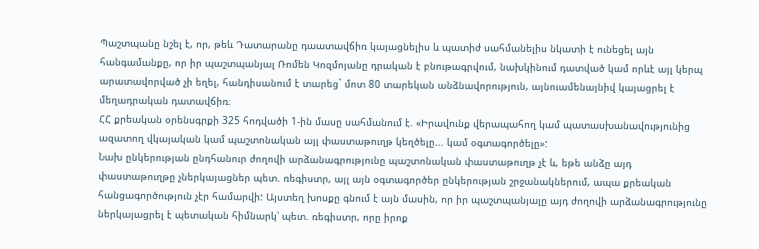Պաշտպանը նշել է, որ, թեև Դատարանը դաատավճիռ կայացնելիս և պատիժ սահմանելիս նկատի է ունեցել այն հանգամանքը, որ իր պաշտպանյալ Ռոմեն Կոզմոյանը դրական է բնութագրվում, նախկինում դատված կամ որևէ այլ կերպ արատավորված չի եղել, հանդիսանում է տարեց` մոտ 80 տարեկան անձնավորություն, այնուամենայնիվ կայացրել է մեղադրական դատավճիռ։
ՀՀ քրեական օրենսգրքի 325 հոդվածի 1-ին մասը սահմանում է. «Իրավունք վերապահող կամ պատասխանավությունից ազատող վկայական կամ պաշտոնական այլ փաստաթուղթ կեղծելը... կամ օգտագործելը»:
Նախ ընկերության ընդհանուր ժողովի արձանագրությունը պաշտոնական փաստաթուղթ չէ և, եթե անձը այդ փաստաթուղթը չներկայացներ պետ. ռեգիստր, այլ այն օգտագործեր ընկերության շրջանակներում, ապա քրեական հանցագործություն չէր համարվի: Այստեղ խոսքը գնում է այն մասին, որ իր պաշտպանյալը այդ ժողովի արձանագրությունը ներկայացրել է պետական հիմնարկ՝ պետ. ռեգիստր, որը իրոք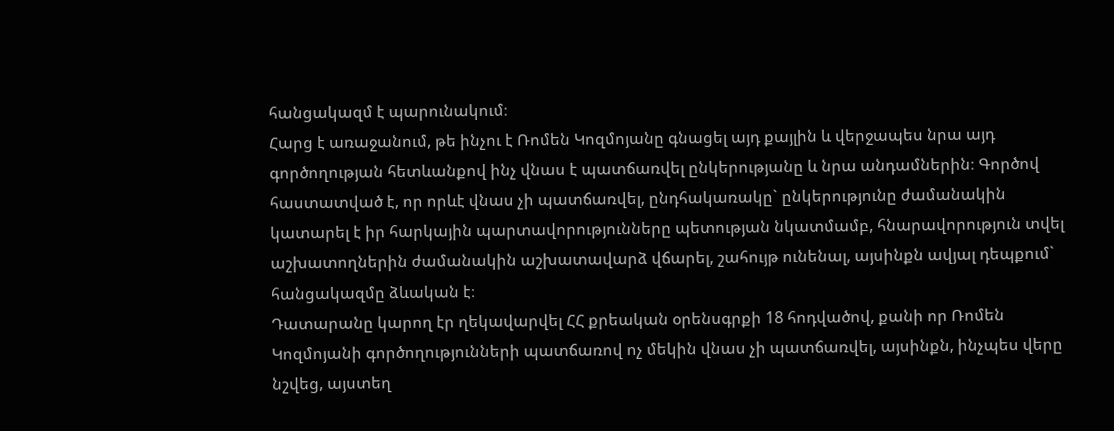հանցակազմ է պարունակում։
Հարց է առաջանում, թե ինչու է Ռոմեն Կոզմոյանը գնացել այդ քայլին և վերջապես նրա այդ գործողության հետևանքով ինչ վնաս է պատճառվել ընկերությանը և նրա անդամներին։ Գործով հաստատված է, որ որևէ վնաս չի պատճառվել, ընդհակառակը` ընկերությունը ժամանակին կատարել է իր հարկային պարտավորությունները պետության նկատմամբ, հնարավորություն տվել աշխատողներին ժամանակին աշխատավարձ վճարել, շահույթ ունենալ, այսինքն ավյալ դեպքում` հանցակազմը ձևական է։
Դատարանը կարող էր ղեկավարվել ՀՀ քրեական օրենսգրքի 18 հոդվածով, քանի որ Ռոմեն Կոզմոյանի գործողությունների պատճառով ոչ մեկին վնաս չի պատճառվել, այսինքն, ինչպես վերը նշվեց, այստեղ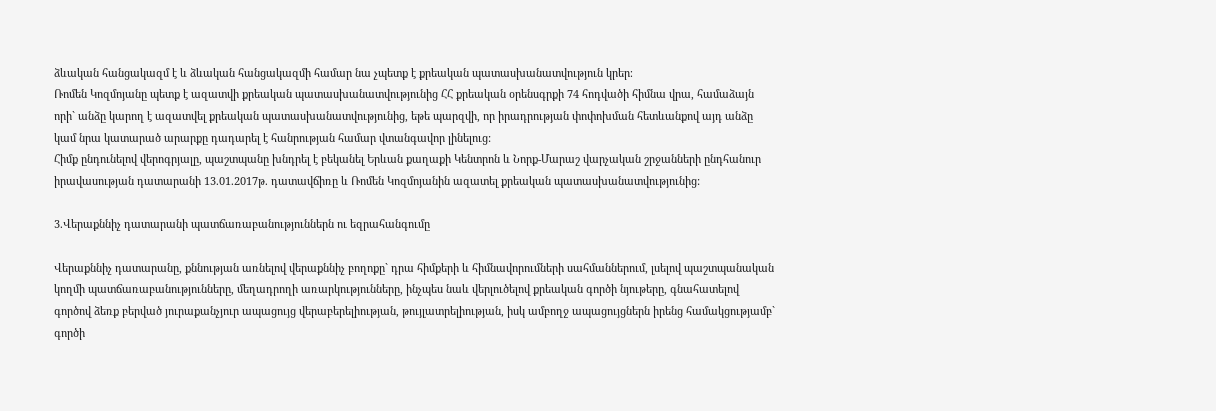ձևական հանցակազմ է և ձևական հանցակազմի համար նա չպետք է քրեական պատասխանատվություն կրեր։
Ռոմեն Կոզմոյանը պետք է ազատվի քրեական պատասխանատվությունից ՀՀ քրեական օրենսգրքի 74 հոդվածի հիմնա վրա, համաձայն որի` անձը կարող է ազատվել քրեական պատասխանատվությունից, եթե պարզվի, որ իրադրության փոփոխման հետևանքով այդ անձը կամ նրա կատարած արարքը դադարել է հանրության համար վտանգավոր լինելուց:
Հիմք ընդունելով վերոգրյալը, պաշտպանը խնդրել է բեկանել Երևան քաղաքի Կենտրոն և Նորք-Մարաշ վարչական շրջանների ընդհանուր իրավասության դատարանի 13.01.2017թ. դատավճիռը և Ռոմեն Կոզմոյանին ազատել քրեական պատասխանատվությունից:

3.Վերաքննիչ դատարանի պատճառաբանություններն ու եզրահանգումը

Վերաքննիչ դատարանը, քննության առնելով վերաքննիչ բողոքը` դրա հիմքերի և հիմնավորումների սահմաններում, լսելով պաշտպանական կողմի պատճառաբանությունները, մեղադրողի առարկությունները, ինչպես նաև վերլուծելով քրեական գործի նյութերը, գնահատելով գործով ձեռք բերված յուրաքանչյուր ապացույց վերաբերելիության, թույլատրելիության, իսկ ամբողջ ապացույցներն իրենց համակցությամբ` գործի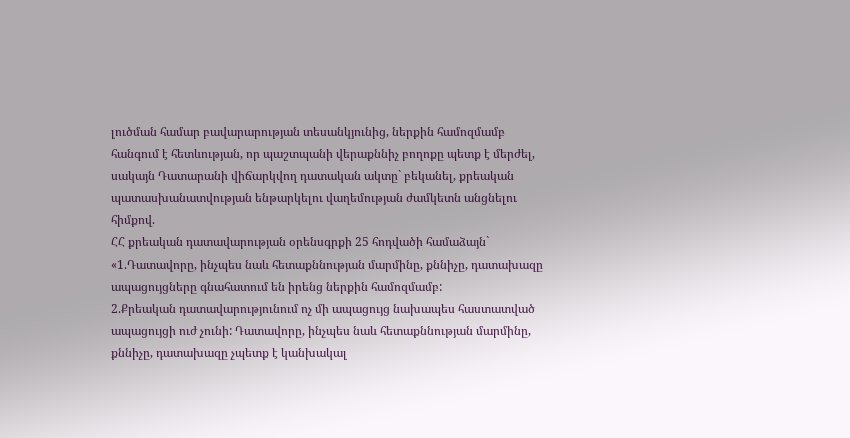լուծման համար բավարարության տեսանկյունից, ներքին համոզմամբ հանգում է հետևության, որ պաշտպանի վերաքննիչ բողոքը պետք է մերժել, սակայն Դատարանի վիճարկվող դատական ակտը` բեկանել, քրեական պատասխանատվության ենթարկելու վաղեմության ժամկետն անցնելու հիմքով.
ՀՀ քրեական դատավարության օրենսգրքի 25 հոդվածի համաձայն`
«1.Դատավորը, ինչպես նաև հետաքննության մարմինը, քննիչը, դատախազը ապացույցները գնահատում են իրենց ներքին համոզմամբ:
2.Քրեական դատավարությունում ոչ մի ապացույց նախապես հաստատված ապացույցի ուժ չունի: Դատավորը, ինչպես նաև հետաքննության մարմինը, քննիչը, դատախազը չպետք է կանխակալ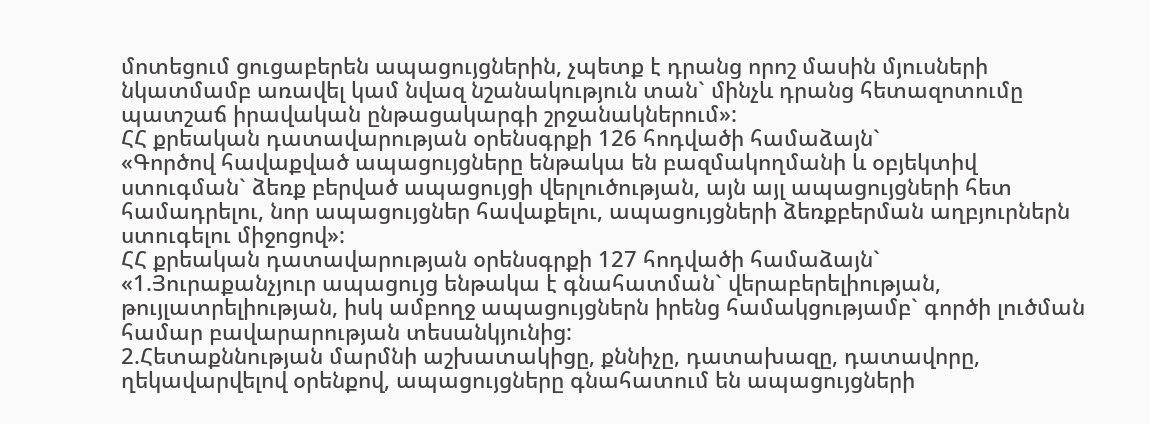մոտեցում ցուցաբերեն ապացույցներին, չպետք է դրանց որոշ մասին մյուսների նկատմամբ առավել կամ նվազ նշանակություն տան` մինչև դրանց հետազոտումը պատշաճ իրավական ընթացակարգի շրջանակներում»:
ՀՀ քրեական դատավարության օրենսգրքի 126 հոդվածի համաձայն`
«Գործով հավաքված ապացույցները ենթակա են բազմակողմանի և օբյեկտիվ ստուգման` ձեռք բերված ապացույցի վերլուծության, այն այլ ապացույցների հետ համադրելու, նոր ապացույցներ հավաքելու, ապացույցների ձեռքբերման աղբյուրներն ստուգելու միջոցով»:
ՀՀ քրեական դատավարության օրենսգրքի 127 հոդվածի համաձայն`
«1.Յուրաքանչյուր ապացույց ենթակա է գնահատման` վերաբերելիության, թույլատրելիության, իսկ ամբողջ ապացույցներն իրենց համակցությամբ` գործի լուծման համար բավարարության տեսանկյունից:
2.Հետաքննության մարմնի աշխատակիցը, քննիչը, դատախազը, դատավորը, ղեկավարվելով օրենքով, ապացույցները գնահատում են ապացույցների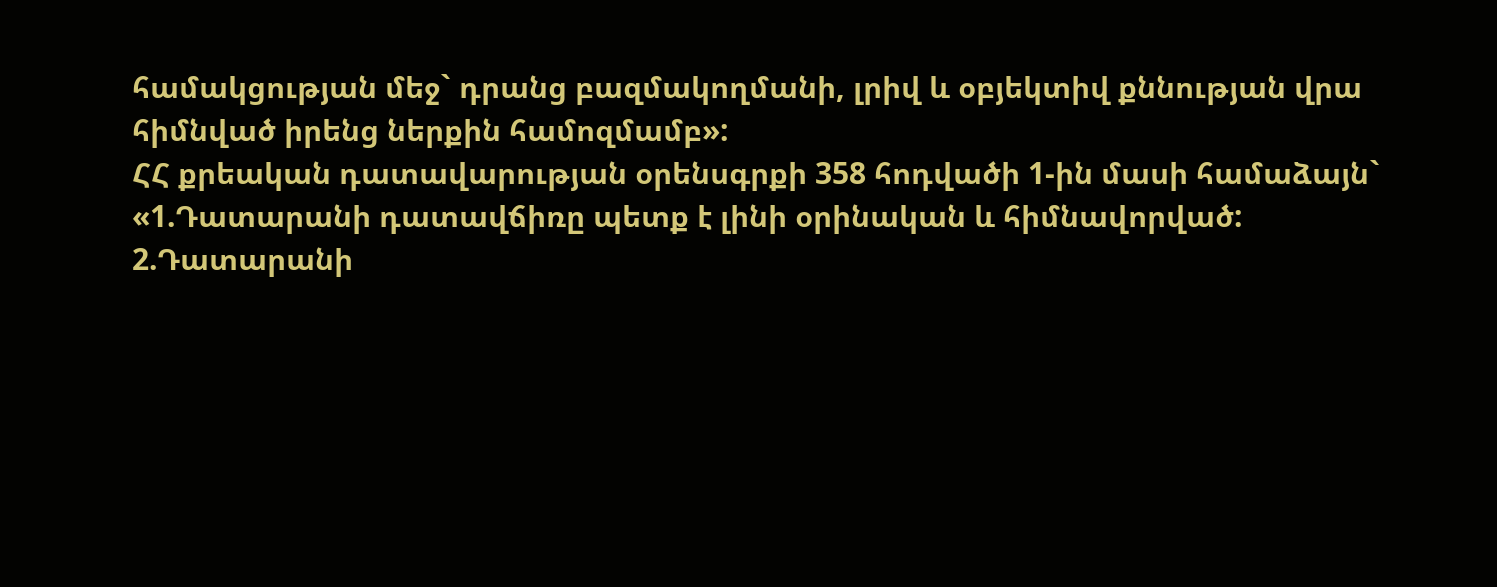համակցության մեջ` դրանց բազմակողմանի, լրիվ և օբյեկտիվ քննության վրա հիմնված իրենց ներքին համոզմամբ»:
ՀՀ քրեական դատավարության օրենսգրքի 358 հոդվածի 1-ին մասի համաձայն`
«1.Դատարանի դատավճիռը պետք է լինի օրինական և հիմնավորված:
2.Դատարանի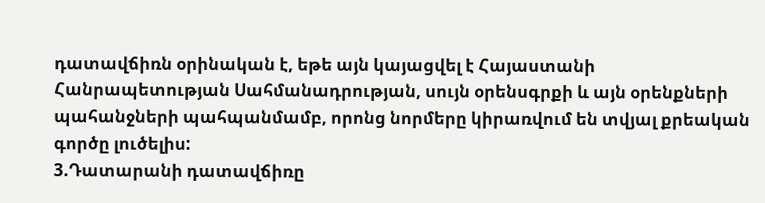դատավճիռն օրինական է, եթե այն կայացվել է Հայաստանի Հանրապետության Սահմանադրության, սույն օրենսգրքի և այն օրենքների պահանջների պահպանմամբ, որոնց նորմերը կիրառվում են տվյալ քրեական գործը լուծելիս:
3.Դատարանի դատավճիռը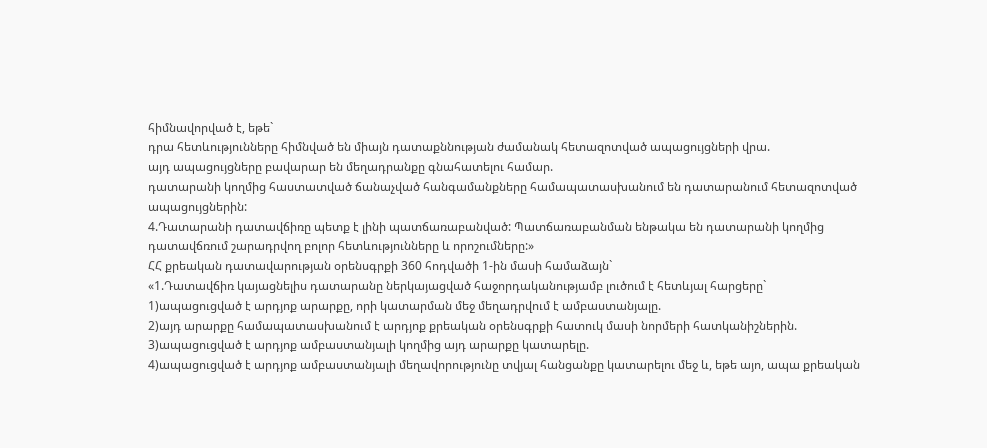հիմնավորված է, եթե`
դրա հետևությունները հիմնված են միայն դատաքննության ժամանակ հետազոտված ապացույցների վրա.
այդ ապացույցները բավարար են մեղադրանքը գնահատելու համար.
դատարանի կողմից հաստատված ճանաչված հանգամանքները համապատասխանում են դատարանում հետազոտված ապացույցներին:
4.Դատարանի դատավճիռը պետք է լինի պատճառաբանված: Պատճառաբանման ենթակա են դատարանի կողմից դատավճռում շարադրվող բոլոր հետևությունները և որոշումները:»
ՀՀ քրեական դատավարության օրենսգրքի 360 հոդվածի 1-ին մասի համաձայն`
«1.Դատավճիռ կայացնելիս դատարանը ներկայացված հաջորդականությամբ լուծում է հետևյալ հարցերը`
1)ապացուցված է արդյոք արարքը, որի կատարման մեջ մեղադրվում է ամբաստանյալը.
2)այդ արարքը համապատասխանում է արդյոք քրեական օրենսգրքի հատուկ մասի նորմերի հատկանիշներին.
3)ապացուցված է արդյոք ամբաստանյալի կողմից այդ արարքը կատարելը.
4)ապացուցված է արդյոք ամբաստանյալի մեղավորությունը տվյալ հանցանքը կատարելու մեջ և, եթե այո, ապա քրեական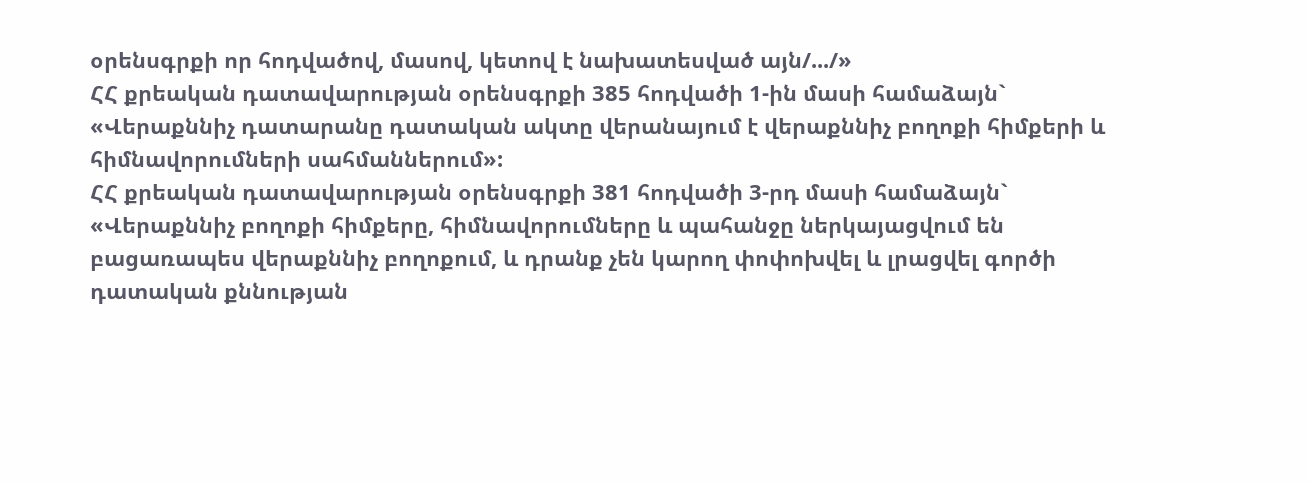օրենսգրքի որ հոդվածով, մասով, կետով է նախատեսված այն/.../»
ՀՀ քրեական դատավարության օրենսգրքի 385 հոդվածի 1-ին մասի համաձայն`
«Վերաքննիչ դատարանը դատական ակտը վերանայում է վերաքննիչ բողոքի հիմքերի և հիմնավորումների սահմաններում»:
ՀՀ քրեական դատավարության օրենսգրքի 381 հոդվածի 3-րդ մասի համաձայն`
«Վերաքննիչ բողոքի հիմքերը, հիմնավորումները և պահանջը ներկայացվում են բացառապես վերաքննիչ բողոքում, և դրանք չեն կարող փոփոխվել և լրացվել գործի դատական քննության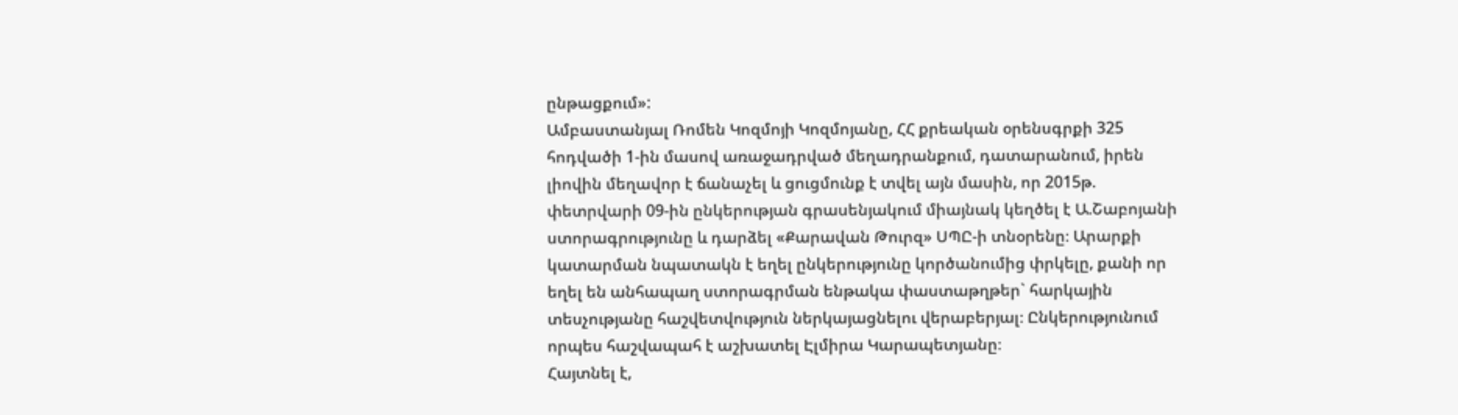ընթացքում»:
Ամբաստանյալ Ռոմեն Կոզմոյի Կոզմոյանը, ՀՀ քրեական օրենսգրքի 325 հոդվածի 1-ին մասով առաջադրված մեղադրանքում, դատարանում, իրեն լիովին մեղավոր է ճանաչել և ցուցմունք է տվել այն մասին, որ 2015թ. փետրվարի 09-ին ընկերության գրասենյակում միայնակ կեղծել է Ա.Շաբոյանի ստորագրությունը և դարձել «Քարավան Թուրզ» ՍՊԸ-ի տնօրենը։ Արարքի կատարման նպատակն է եղել ընկերությունը կործանումից փրկելը, քանի որ եղել են անհապաղ ստորագրման ենթակա փաստաթղթեր` հարկային տեսչությանը հաշվետվություն ներկայացնելու վերաբերյալ։ Ընկերությունում որպես հաշվապահ է աշխատել Էլմիրա Կարապետյանը։
Հայտնել է,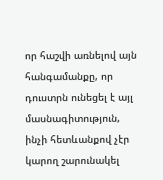որ հաշվի առնելով այն հանգամանքը, որ դուստրն ունեցել է այլ մասնագիտություն, ինչի հետևանքով չէր կարող շարունակել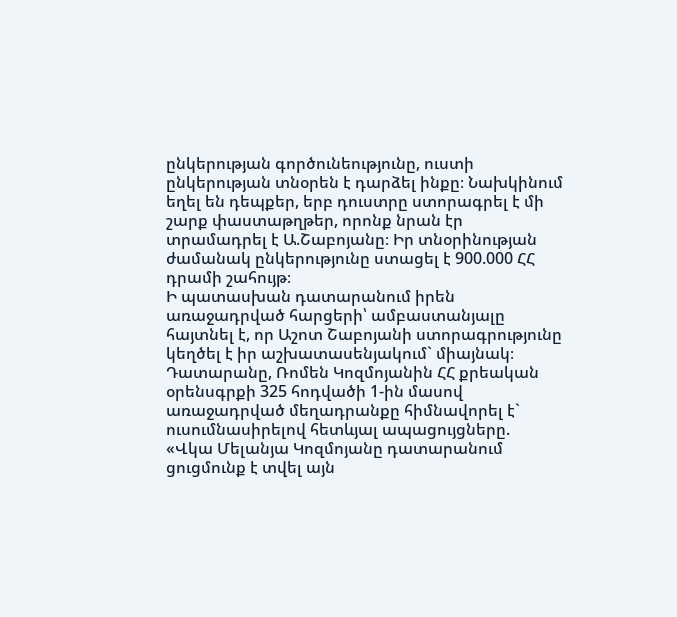ընկերության գործունեությունը, ուստի ընկերության տնօրեն է դարձել ինքը։ Նախկինում եղել են դեպքեր, երբ դուստրը ստորագրել է մի շարք փաստաթղթեր, որոնք նրան էր տրամադրել է Ա.Շաբոյանը։ Իր տնօրինության ժամանակ ընկերությունը ստացել է 900.000 ՀՀ դրամի շահույթ։
Ի պատասխան դատարանում իրեն առաջադրված հարցերի՝ ամբաստանյալը հայտնել է, որ Աշոտ Շաբոյանի ստորագրությունը կեղծել է իր աշխատասենյակում` միայնակ։
Դատարանը, Ռոմեն Կոզմոյանին ՀՀ քրեական օրենսգրքի 325 հոդվածի 1-ին մասով առաջադրված մեղադրանքը հիմնավորել է` ուսումնասիրելով հետևյալ ապացույցները.
«Վկա Մելանյա Կոզմոյանը դատարանում ցուցմունք է տվել այն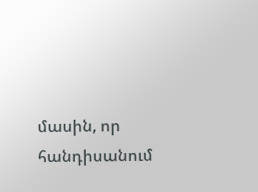մասին, որ հանդիսանում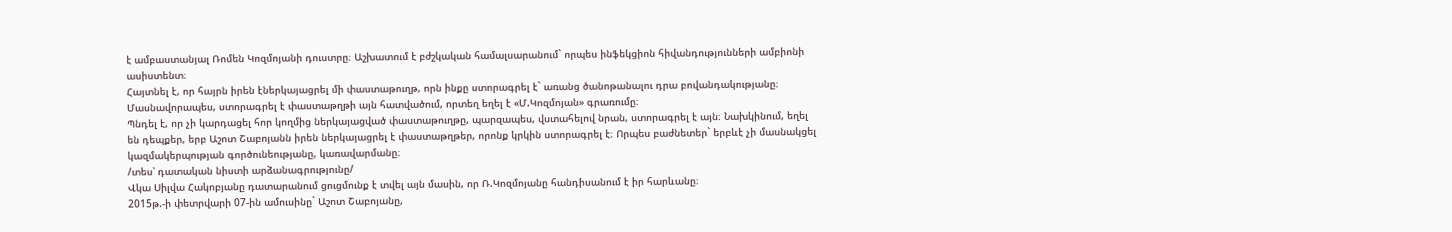է ամբաստանյալ Ռոմեն Կոզմոյանի դուստրը։ Աշխատում է բժշկական համալսարանում` որպես ինֆեկցիոն հիվանդությունների ամբիոնի ասիստենտ։
Հայտնել է, որ հայրն իրեն էներկայացրել մի փաստաթուղթ, որն ինքը ստորագրել է` առանց ծանոթանալու դրա բովանդակությանը։ Մասնավորապես, ստորագրել է փաստաթղթի այն հատվածում, որտեղ եղել է «Մ.Կոզմոյան» գրառումը։
Պնդել է, որ չի կարդացել հոր կողմից ներկայացված փաստաթուղթը, պարզապես, վստահելով նրան, ստորագրել է այն։ Նախկինում, եղել են դեպքեր, երբ Աշոտ Շաբոյանն իրեն ներկայացրել է փաստաթղթեր, որոնք կրկին ստորագրել է։ Որպես բաժնետեր` երբևէ չի մասնակցել կազմակերպության գործունեությանը, կառավարմանը։
/տես՝ դատական նիստի արձանագրությունը/
Վկա Սիլվա Հակոբյանը դատարանում ցուցմունք է տվել այն մասին, որ Ռ.Կոզմոյանը հանդիսանում է իր հարևանը։
2015թ.-ի փետրվարի 07-ին ամուսինը` Աշոտ Շաբոյանը,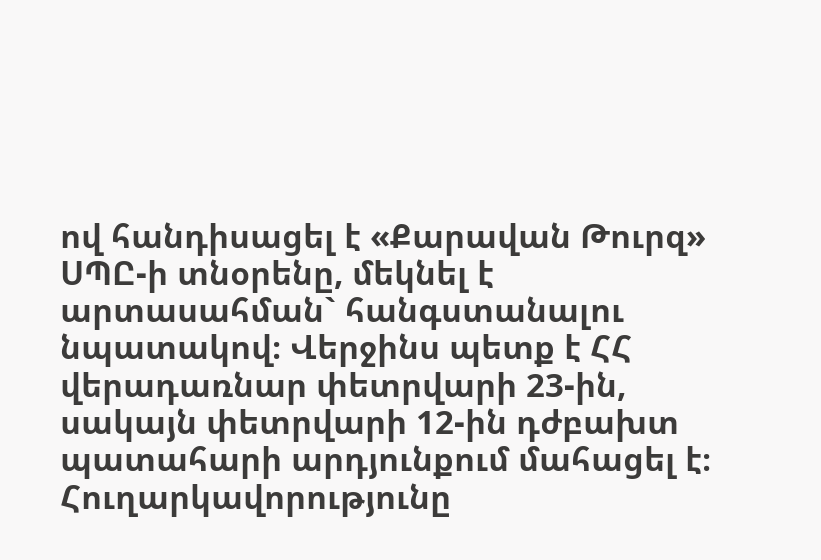ով հանդիսացել է «Քարավան Թուրզ» ՍՊԸ-ի տնօրենը, մեկնել է արտասահման` հանգստանալու նպատակով։ Վերջինս պետք է ՀՀ վերադառնար փետրվարի 23-ին, սակայն փետրվարի 12-ին դժբախտ պատահարի արդյունքում մահացել է։ Հուղարկավորությունը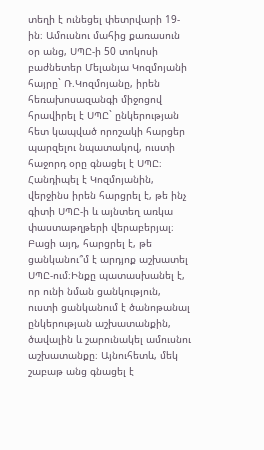տեղի է ունեցել փետրվարի 19-ին։ Ամուսնու մահից քառասուն օր անց, ՍՊԸ-ի 50 տոկոսի բաժնետեր Մելանյա Կոզմոյանի հայրը` Ռ.Կոզմոյանը, իրեն հեռախոսազանգի միջոցով հրավիրել է ՍՊԸ` ընկերության հետ կապված որոշակի հարցեր պարզելու նպատակով, ուստի հաջորդ օրը գնացել է ՍՊԸ։ Հանդիպել է Կոզմոյանին, վերջինս իրեն հարցրել է, թե ինչ գիտի ՍՊԸ-ի և այնտեղ առկա փաստաթղթերի վերաբերյալ։ Բացի այդ, հարցրել է, թե ցանկանու՞մ է արդյոք աշխատել ՍՊԸ-ում։Ինքը պատասխանել է, որ ունի նման ցանկություն, ուստի ցանկանում է ծանոթանալ ընկերության աշխատանքին, ծավալին և շարունակել ամուսնու աշխատանքը։ Այնուհետև, մեկ շաբաթ անց գնացել է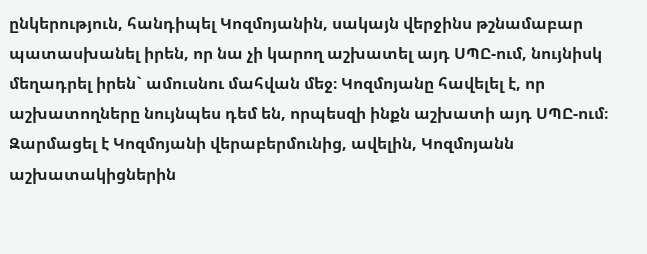ընկերություն, հանդիպել Կոզմոյանին, սակայն վերջինս թշնամաբար պատասխանել իրեն, որ նա չի կարող աշխատել այդ ՍՊԸ-ում, նույնիսկ մեղադրել իրեն` ամուսնու մահվան մեջ։ Կոզմոյանը հավելել է, որ աշխատողները նույնպես դեմ են, որպեսզի ինքն աշխատի այդ ՍՊԸ-ում։ Զարմացել է Կոզմոյանի վերաբերմունից, ավելին, Կոզմոյանն աշխատակիցներին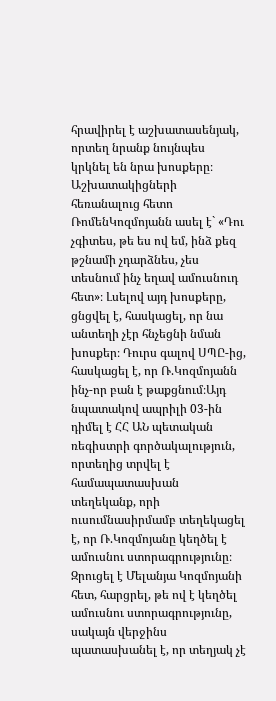հրավիրել է աշխատասենյակ, որտեղ նրանք նույնպես կրկնել են նրա խոսքերը։ Աշխատակիցների հեռանալուց հետո ՌոմենԿոզմոյանն ասել է` «Դու չգիտես, թե ես ով եմ, ինձ քեզ թշնամի չդարձնես, չես տեսնում ինչ եղավ ամուսնուդ հետ»։ Լսելով այդ խոսքերը, ցնցվել է, հասկացել, որ նա անտեղի չէր հնչեցնի նման խոսքեր։ Դուրս գալով ՍՊԸ-ից, հասկացել է, որ Ռ.Կոզմոյանն ինչ-որ բան է թաքցնում։Այդ նպատակով ապրիլի 03-ին դիմել է ՀՀ ԱՆ պետական ռեգիստրի գործակալություն, որտեղից տրվել է համապատասխան տեղեկանք, որի ուսումնասիրմամբ տեղեկացել է, որ Ռ.Կոզմոյանը կեղծել է ամուսնու ստորագրությունը։ Զրուցել է Մելանյա Կոզմոյանի հետ, հարցրել, թե ով է կեղծել ամուսնու ստորագրությունը, սակայն վերջինս պատասխանել է, որ տեղյակ չէ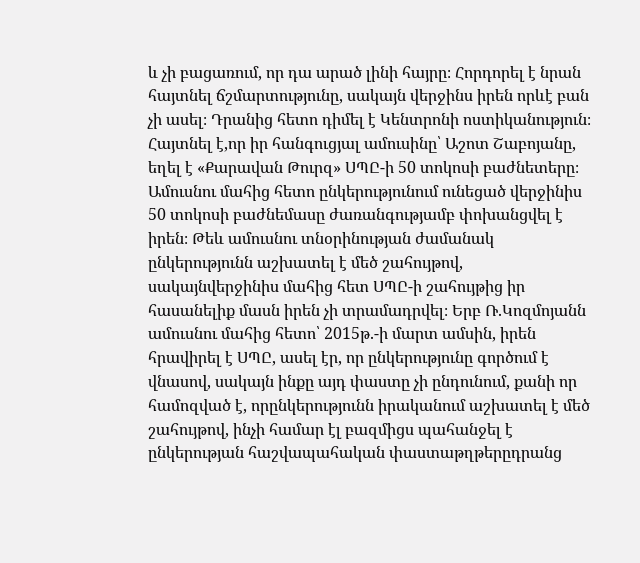և չի բացառում, որ դա արած լինի հայրը։ Հորդորել է նրան հայտնել ճշմարտությունը, սակայն վերջինս իրեն որևէ բան չի ասել։ Դրանից հետո դիմել է Կենտրոնի ոստիկանություն։
Հայտնել է,որ իր հանգուցյալ ամուսինը՝ Աշոտ Շաբոյանը, եղել է «Քարավան Թուրզ» ՍՊԸ-ի 50 տոկոսի բաժնետերը։ Ամուսնու մահից հետո ընկերությունում ունեցած վերջինիս 50 տոկոսի բաժնեմասը ժառանգությամբ փոխանցվել է իրեն։ Թեև ամուսնու տնօրինության ժամանակ ընկերությունն աշխատել է մեծ շահույթով, սակայնվերջինիս մահից հետ ՍՊԸ-ի շահույթից իր հասանելիք մասն իրեն չի տրամադրվել։ Երբ Ռ.Կոզմոյանն ամուսնու մահից հետո՝ 2015թ.-ի մարտ ամսին, իրեն հրավիրել է ՍՊԸ, ասել էր, որ ընկերությունը գործում է վնասով, սակայն ինքը այդ փաստը չի ընդունում, քանի որ համոզված է, որընկերությունն իրականում աշխատել է մեծ շահույթով, ինչի համար էլ բազմիցս պահանջել է ընկերության հաշվապահական փաստաթղթերըդրանց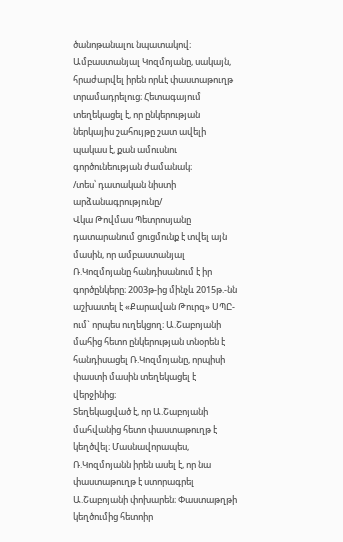ծանոթանալու նպատակով։ Ամբաստանյալ Կոզմոյանը, սակայն, հրաժարվել իրեն որևէ փաստաթուղթ տրամադրելուց։ Հետագայում տեղեկացել է, որ ընկերության ներկայիս շահույթը շատ ավելի պակաս է, քան ամուսնու գործունեության ժամանակ։
/տես՝ դատական նիստի արձանագրությունը/
Վկա Թովմաս Պետրոսյանը դատարանում ցուցմունք է տվել այն մասին, որ ամբաստանյալ Ռ.Կոզմոյանը հանդիսանում է իր գործընկերը։ 2003թ-ից մինչև 2015թ.-նն աշխատել է «Քարավան Թուրզ» ՍՊԸ-ում` որպես ուղեկցող։ Ա.Շաբոյանի մահից հետո ընկերության տնօրեն է հանդիսացել Ռ.Կոզմոյանը, որպիսի փաստի մասին տեղեկացել է վերջինից։
Տեղեկացված է, որ Ա.Շաբոյանի մահվանից հետո փաստաթուղթ է կեղծվել։ Մասնավորապես, Ռ.Կոզմոյանն իրեն ասել է, որ նա փաստաթուղթ է ստորագրել Ա.Շաբոյանի փոխարեն։ Փաստաթղթի կեղծումից հետոիր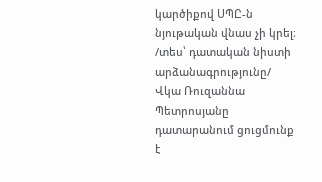կարծիքով ՍՊԸ-ն նյութական վնաս չի կրել։
/տես՝ դատական նիստի արձանագրությունը/
Վկա Ռուզաննա Պետրոսյանը դատարանում ցուցմունք է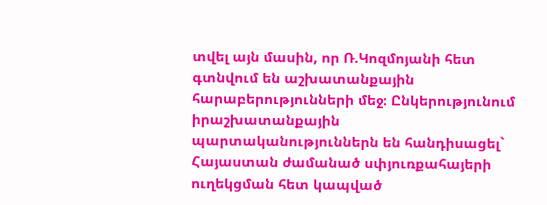տվել այն մասին, որ Ռ.Կոզմոյանի հետ գտնվում են աշխատանքային հարաբերությունների մեջ։ Ընկերությունում իրաշխատանքային պարտականություններն են հանդիսացել` Հայաստան ժամանած սփյուռքահայերի ուղեկցման հետ կապված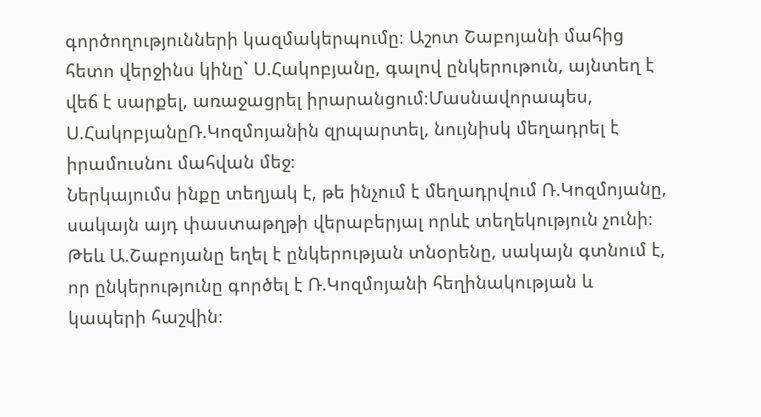գործողությունների կազմակերպումը։ Աշոտ Շաբոյանի մահից հետո վերջինս կինը` Ս.Հակոբյանը, գալով ընկերութուն, այնտեղ է վեճ է սարքել, առաջացրել իրարանցում։Մասնավորապես, Ս.ՀակոբյանըՌ.Կոզմոյանին զրպարտել, նույնիսկ մեղադրել է իրամուսնու մահվան մեջ։
Ներկայումս ինքը տեղյակ է, թե ինչում է մեղադրվում Ռ.Կոզմոյանը, սակայն այդ փաստաթղթի վերաբերյալ որևէ տեղեկություն չունի։ Թեև Ա.Շաբոյանը եղել է ընկերության տնօրենը, սակայն գտնում է, որ ընկերությունը գործել է Ռ.Կոզմոյանի հեղինակության և կապերի հաշվին։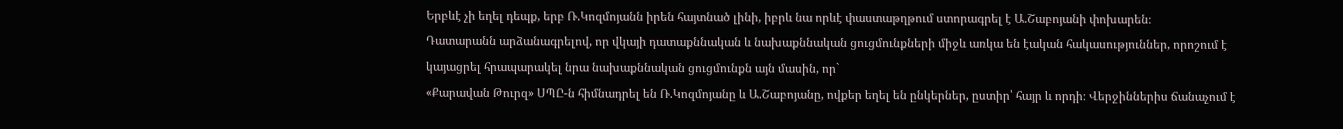Երբևէ չի եղել դեպք, երբ Ռ.Կոզմոյանն իրեն հայտնած լինի, իբրև նա որևէ փաստաթղթում ստորագրել է Ա.Շաբոյանի փոխարեն։
Դատարանն արձանագրելով, որ վկայի դատաքննական և նախաքննական ցուցմունքների միջև առկա են էական հակասություններ, որոշում է կայացրել հրապարակել նրա նախաքննական ցուցմունքն այն մասին, որ`
«Քարավան Թուրզ» ՍՊԸ-ն հիմնադրել են Ռ.Կոզմոյանը և Ա.Շաբոյանը, ովքեր եղել են ընկերներ, ըստիր՝ հայր և որդի։ Վերջիններիս ճանաչում է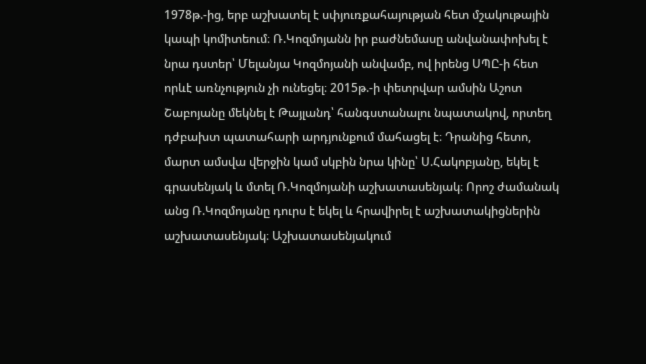1978թ.-ից, երբ աշխատել է սփյուռքահայության հետ մշակութային կապի կոմիտեում։ Ռ.Կոզմոյանն իր բաժնեմասը անվանափոխել է նրա դստեր՝ Մելանյա Կոզմոյանի անվամբ, ով իրենց ՍՊԸ-ի հետ որևէ առնչություն չի ունեցել։ 2015թ.-ի փետրվար ամսին Աշոտ Շաբոյանը մեկնել է Թայլանդ՝ հանգստանալու նպատակով, որտեղ դժբախտ պատահարի արդյունքում մահացել է։ Դրանից հետո, մարտ ամսվա վերջին կամ սկբին նրա կինը՝ Ս.Հակոբյանը, եկել է գրասենյակ և մտել Ռ.Կոզմոյանի աշխատասենյակ։ Որոշ ժամանակ անց Ռ.Կոզմոյանը դուրս է եկել և հրավիրել է աշխատակիցներին աշխատասենյակ։ Աշխատասենյակում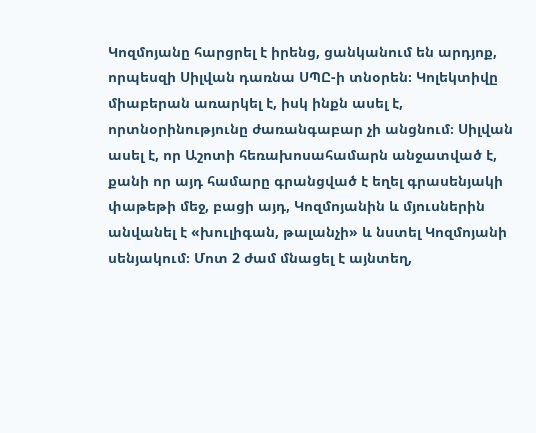Կոզմոյանը հարցրել է իրենց, ցանկանում են արդյոք, որպեսզի Սիլվան դառնա ՍՊԸ-ի տնօրեն։ Կոլեկտիվը միաբերան առարկել է, իսկ ինքն ասել է, որտնօրինությունը ժառանգաբար չի անցնում։ Սիլվան ասել է, որ Աշոտի հեռախոսահամարն անջատված է, քանի որ այդ համարը գրանցված է եղել գրասենյակի փաթեթի մեջ, բացի այդ, Կոզմոյանին և մյուսներին անվանել է «խուլիգան, թալանչի» և նստել Կոզմոյանի սենյակում։ Մոտ 2 ժամ մնացել է այնտեղ,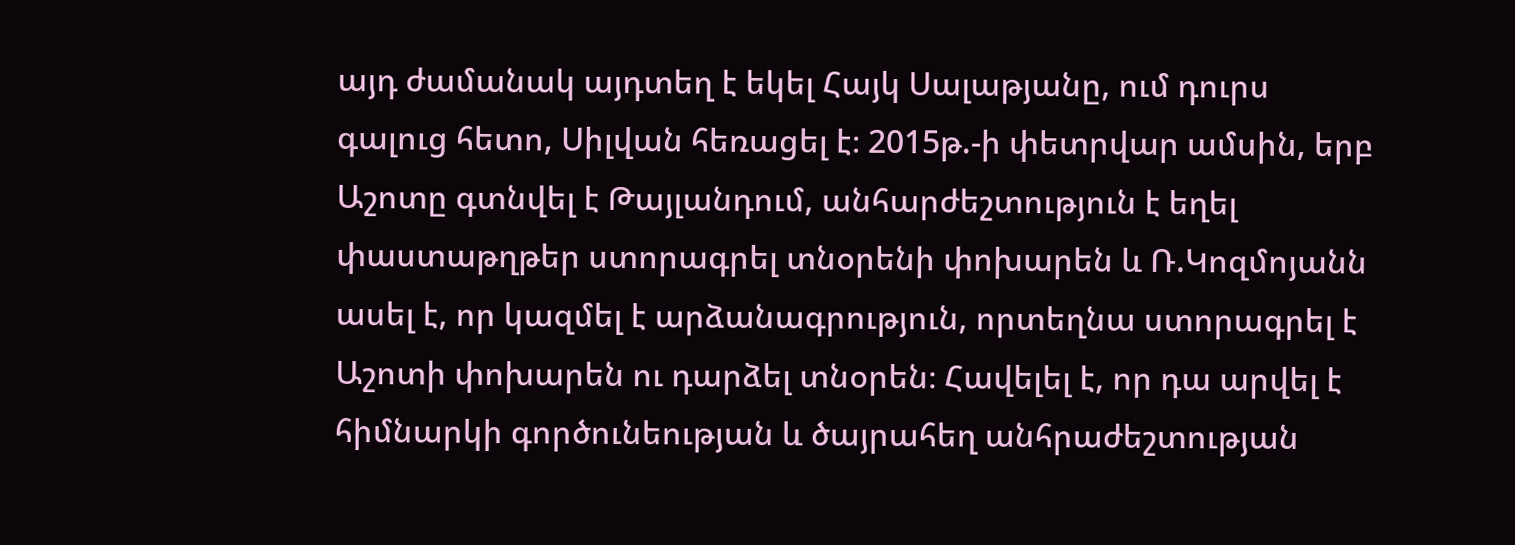այդ ժամանակ այդտեղ է եկել Հայկ Սալաթյանը, ում դուրս գալուց հետո, Սիլվան հեռացել է։ 2015թ.-ի փետրվար ամսին, երբ Աշոտը գտնվել է Թայլանդում, անհարժեշտություն է եղել փաստաթղթեր ստորագրել տնօրենի փոխարեն և Ռ.Կոզմոյանն ասել է, որ կազմել է արձանագրություն, որտեղնա ստորագրել է Աշոտի փոխարեն ու դարձել տնօրեն։ Հավելել է, որ դա արվել է հիմնարկի գործունեության և ծայրահեղ անհրաժեշտության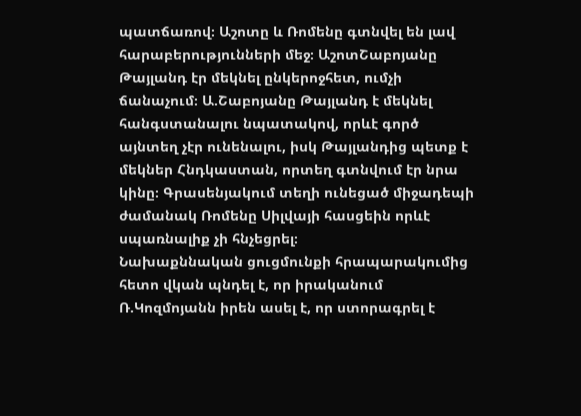պատճառով։ Աշոտը և Ռոմենը գտնվել են լավ հարաբերությունների մեջ։ ԱշոտՇաբոյանը Թայլանդ էր մեկնել ընկերոջհետ, ումչի ճանաչում։ Ա.Շաբոյանը Թայլանդ է մեկնել հանգստանալու նպատակով, որևէ գործ այնտեղ չէր ունենալու, իսկ Թայլանդից պետք է մեկներ Հնդկաստան, որտեղ գտնվում էր նրա կինը։ Գրասենյակում տեղի ունեցած միջադեպի ժամանակ Ռոմենը Սիլվայի հասցեին որևէ սպառնալիք չի հնչեցրել։
Նախաքննական ցուցմունքի հրապարակումից հետո վկան պնդել է, որ իրականում Ռ.Կոզմոյանն իրեն ասել է, որ ստորագրել է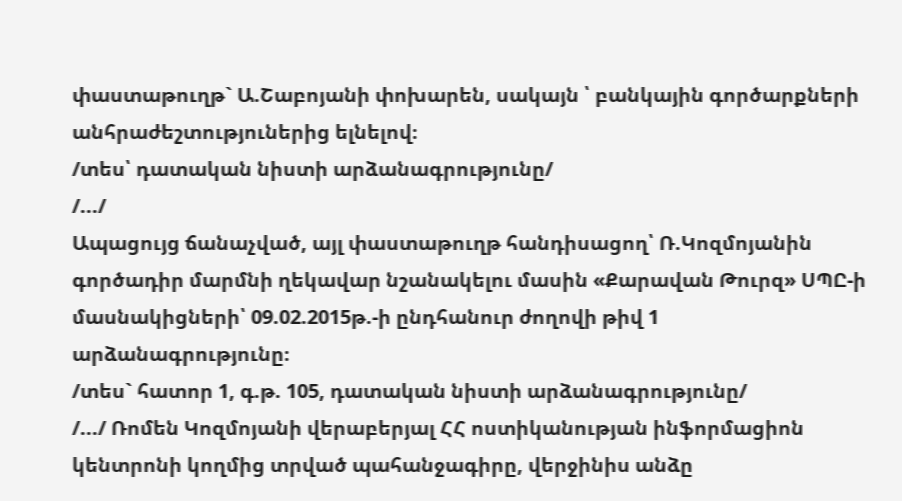փաստաթուղթ` Ա.Շաբոյանի փոխարեն, սակայն ՝ բանկային գործարքների անհրաժեշտություներից ելնելով։
/տես՝ դատական նիստի արձանագրությունը/
/.../
Ապացույց ճանաչված, այլ փաստաթուղթ հանդիսացող՝ Ռ.Կոզմոյանին գործադիր մարմնի ղեկավար նշանակելու մասին «Քարավան Թուրզ» ՍՊԸ-ի մասնակիցների՝ 09.02.2015թ.-ի ընդհանուր ժողովի թիվ 1 արձանագրությունը։
/տես` հատոր 1, գ.թ. 105, դատական նիստի արձանագրությունը/
/.../ Ռոմեն Կոզմոյանի վերաբերյալ ՀՀ ոստիկանության ինֆորմացիոն կենտրոնի կողմից տրված պահանջագիրը, վերջինիս անձը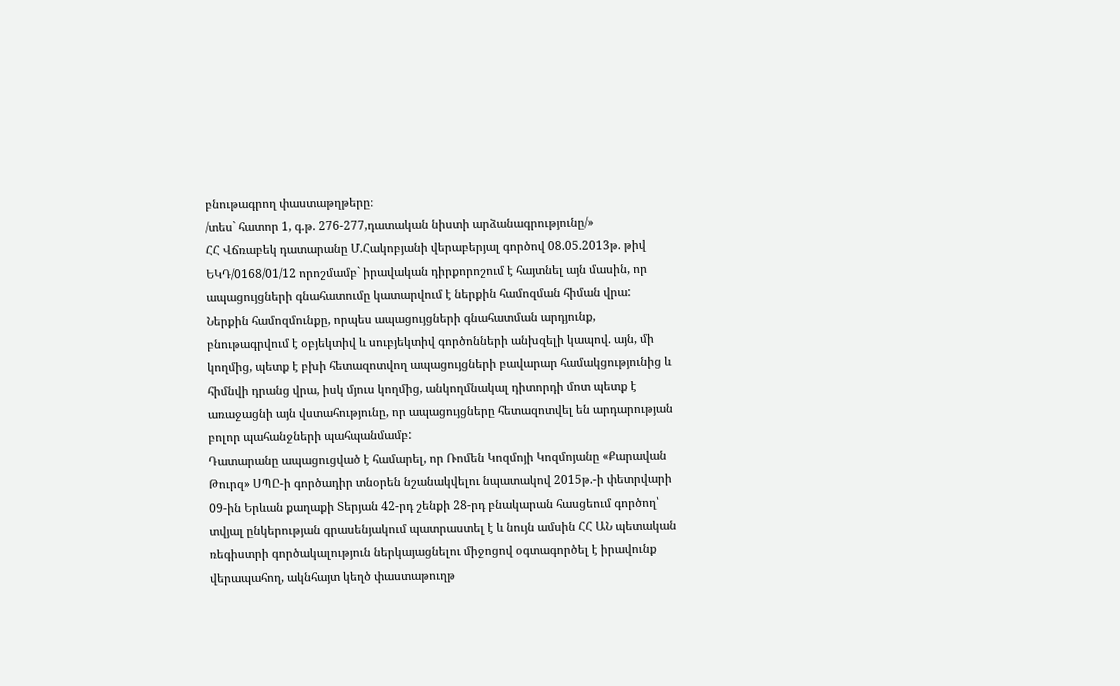բնութագրող փաստաթղթերը։
/տես` հատոր 1, գ.թ. 276-277,դատական նիստի արձանագրությունը/»
ՀՀ Վճռաբեկ դատարանը Մ.Հակոբյանի վերաբերյալ գործով 08.05.2013թ. թիվ ԵԿԴ/0168/01/12 որոշմամբ` իրավական դիրքորոշում է հայտնել այն մասին, որ ապացույցների գնահատումը կատարվում է ներքին համոզման հիման վրա: Ներքին համոզմունքը, որպես ապացույցների գնահատման արդյունք, բնութագրվում է օբյեկտիվ և սուբյեկտիվ գործոնների անխզելի կապով. այն, մի կողմից, պետք է բխի հետազոտվող ապացույցների բավարար համակցությունից և հիմնվի դրանց վրա, իսկ մյուս կողմից, անկողմնակալ դիտորդի մոտ պետք է առաջացնի այն վստահությունը, որ ապացույցները հետազոտվել են արդարության բոլոր պահանջների պահպանմամբ:
Դատարանը ապացուցված է համարել, որ Ռոմեն Կոզմոյի Կոզմոյանը «Քարավան Թուրզ» ՍՊԸ-ի գործադիր տնօրեն նշանակվելու նպատակով 2015թ.-ի փետրվարի 09-ին Երևան քաղաքի Տերյան 42-րդ շենքի 28-րդ բնակարան հասցեում գործող՝ տվյալ ընկերության գրասենյակում պատրաստել է և նույն ամսին ՀՀ ԱՆ պետական ռեգիստրի գործակալություն ներկայացնելու միջոցով օգտագործել է իրավունք վերապահող, ակնհայտ կեղծ փաստաթուղթ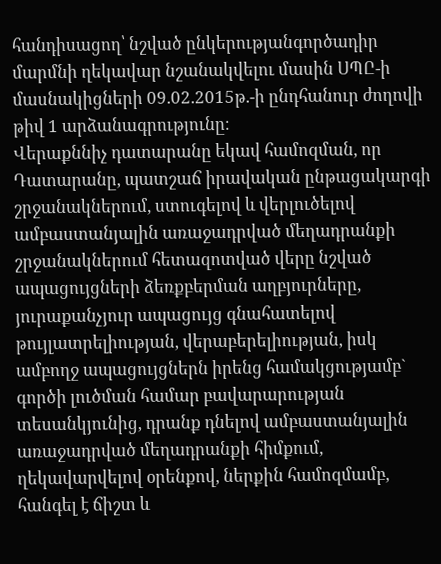հանդիսացող՝ նշված ընկերությանգործադիր մարմնի ղեկավար նշանակվելու մասին ՍՊԸ-ի մասնակիցների 09.02.2015թ.-ի ընդհանուր ժողովի թիվ 1 արձանագրությունը։
Վերաքննիչ դատարանը եկավ համոզման, որ Դատարանը, պատշաճ իրավական ընթացակարգի շրջանակներում, ստուգելով և վերլուծելով ամբաստանյալին առաջադրված մեղադրանքի շրջանակներում հետազոտված վերը նշված ապացույցների ձեռքբերման աղբյուրները, յուրաքանչյուր ապացույց գնահատելով թույլատրելիության, վերաբերելիության, իսկ ամբողջ ապացույցներն իրենց համակցությամբ` գործի լուծման համար բավարարության տեսանկյունից, դրանք դնելով ամբաստանյալին առաջադրված մեղադրանքի հիմքում, ղեկավարվելով օրենքով, ներքին համոզմամբ, հանգել է ճիշտ և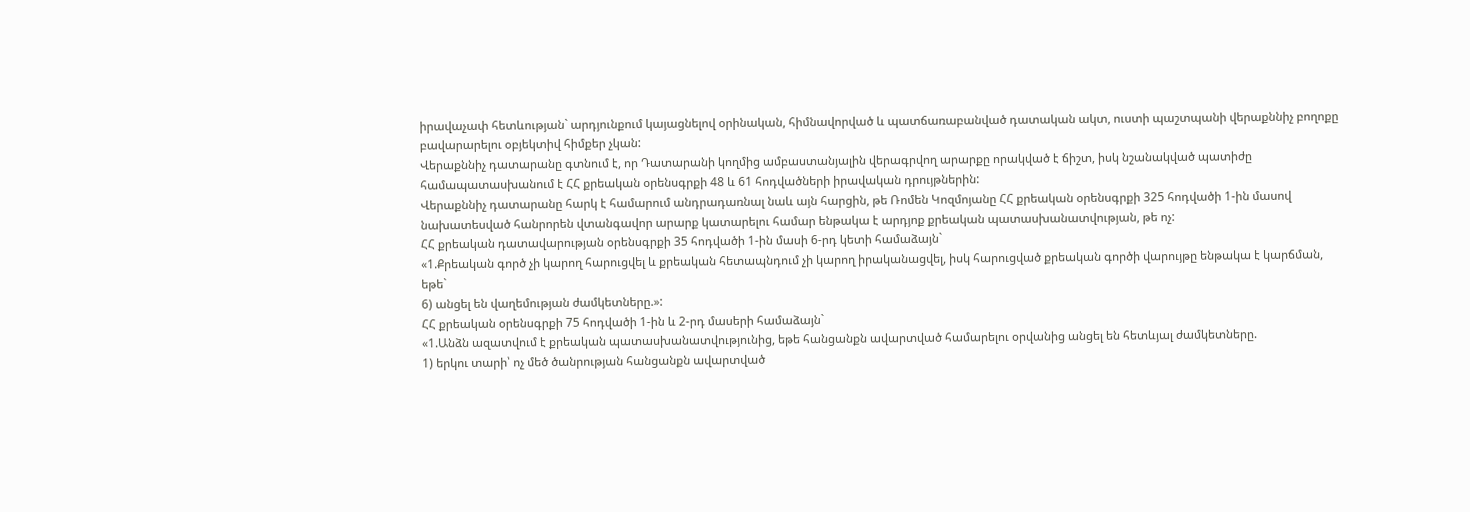իրավաչափ հետևության` արդյունքում կայացնելով օրինական, հիմնավորված և պատճառաբանված դատական ակտ, ուստի պաշտպանի վերաքննիչ բողոքը բավարարելու օբյեկտիվ հիմքեր չկան:
Վերաքննիչ դատարանը գտնում է, որ Դատարանի կողմից ամբաստանյալին վերագրվող արարքը որակված է ճիշտ, իսկ նշանակված պատիժը համապատասխանում է ՀՀ քրեական օրենսգրքի 48 և 61 հոդվածների իրավական դրույթներին:
Վերաքննիչ դատարանը հարկ է համարում անդրադառնալ նաև այն հարցին, թե Ռոմեն Կոզմոյանը ՀՀ քրեական օրենսգրքի 325 հոդվածի 1-ին մասով նախատեսված հանրորեն վտանգավոր արարք կատարելու համար ենթակա է արդյոք քրեական պատասխանատվության, թե ոչ:
ՀՀ քրեական դատավարության օրենսգրքի 35 հոդվածի 1-ին մասի 6-րդ կետի համաձայն`
«1.Քրեական գործ չի կարող հարուցվել և քրեական հետապնդում չի կարող իրականացվել, իսկ հարուցված քրեական գործի վարույթը ենթակա է կարճման, եթե`
6) անցել են վաղեմության ժամկետները.»:
ՀՀ քրեական օրենսգրքի 75 հոդվածի 1-ին և 2-րդ մասերի համաձայն`
«1.Անձն ազատվում է քրեական պատասխանատվությունից, եթե հանցանքն ավարտված համարելու օրվանից անցել են հետևյալ ժամկետները.
1) երկու տարի՝ ոչ մեծ ծանրության հանցանքն ավարտված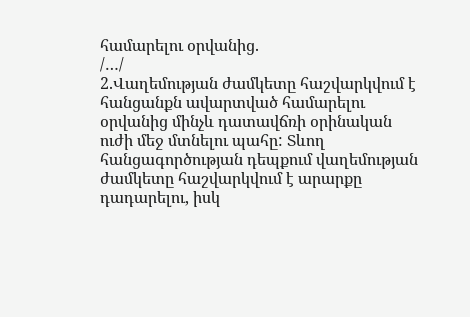համարելու օրվանից.
/…/
2.Վաղեմության ժամկետը հաշվարկվում է հանցանքն ավարտված համարելու օրվանից մինչև դատավճռի օրինական ուժի մեջ մտնելու պահը: Տևող հանցագործության դեպքում վաղեմության ժամկետը հաշվարկվում է արարքը դադարելու, իսկ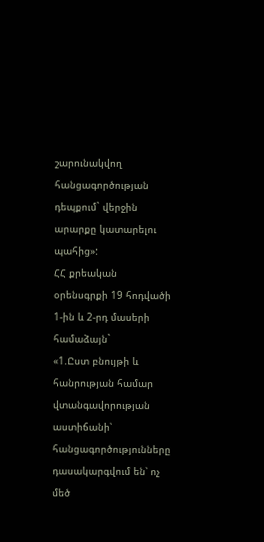շարունակվող հանցագործության դեպքում` վերջին արարքը կատարելու պահից»:
ՀՀ քրեական օրենսգրքի 19 հոդվածի 1-ին և 2-րդ մասերի համաձայն`
«1.Ըստ բնույթի և հանրության համար վտանգավորության աստիճանի՝ հանցագործությունները դասակարգվում են՝ ոչ մեծ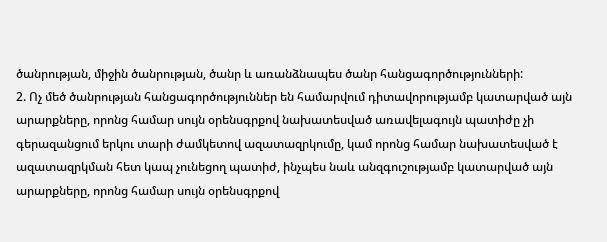ծանրության, միջին ծանրության, ծանր և առանձնապես ծանր հանցագործությունների:
2. Ոչ մեծ ծանրության հանցագործություններ են համարվում դիտավորությամբ կատարված այն արարքները, որոնց համար սույն օրենսգրքով նախատեսված առավելագույն պատիժը չի գերազանցում երկու տարի ժամկետով ազատազրկումը, կամ որոնց համար նախատեսված է ազատազրկման հետ կապ չունեցող պատիժ, ինչպես նաև անզգուշությամբ կատարված այն արարքները, որոնց համար սույն օրենսգրքով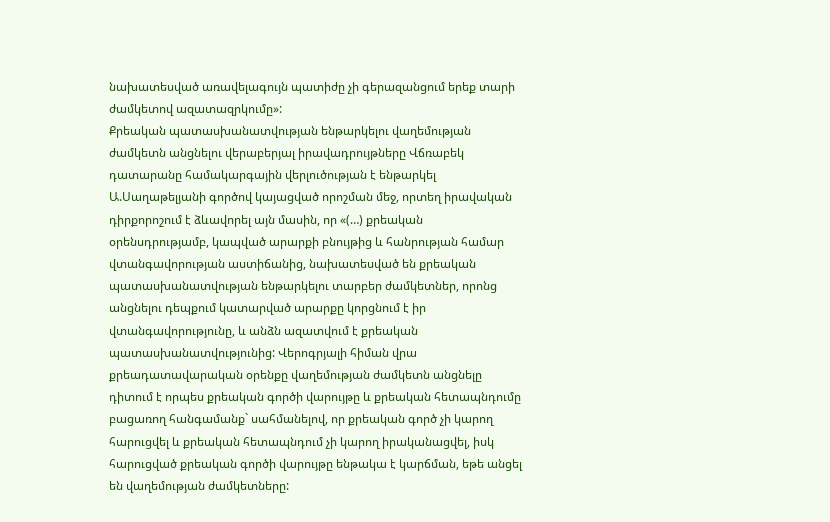նախատեսված առավելագույն պատիժը չի գերազանցում երեք տարի ժամկետով ազատազրկումը»:
Քրեական պատասխանատվության ենթարկելու վաղեմության ժամկետն անցնելու վերաբերյալ իրավադրույթները Վճռաբեկ դատարանը համակարգային վերլուծության է ենթարկել Ա.Սաղաթելյանի գործով կայացված որոշման մեջ, որտեղ իրավական դիրքորոշում է ձևավորել այն մասին, որ «(…) քրեական օրենսդրությամբ, կապված արարքի բնույթից և հանրության համար վտանգավորության աստիճանից, նախատեսված են քրեական պատասխանատվության ենթարկելու տարբեր ժամկետներ, որոնց անցնելու դեպքում կատարված արարքը կորցնում է իր վտանգավորությունը, և անձն ազատվում է քրեական պատասխանատվությունից: Վերոգրյալի հիման վրա քրեադատավարական օրենքը վաղեմության ժամկետն անցնելը դիտում է որպես քրեական գործի վարույթը և քրեական հետապնդումը բացառող հանգամանք` սահմանելով, որ քրեական գործ չի կարող հարուցվել և քրեական հետապնդում չի կարող իրականացվել, իսկ հարուցված քրեական գործի վարույթը ենթակա է կարճման, եթե անցել են վաղեմության ժամկետները: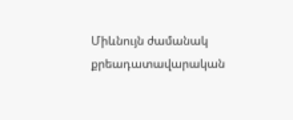Միևնույն ժամանակ քրեադատավարական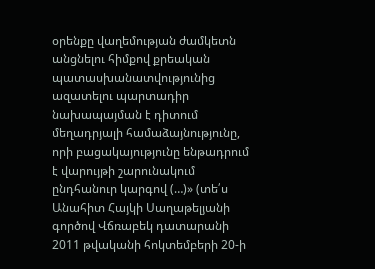օրենքը վաղեմության ժամկետն անցնելու հիմքով քրեական պատասխանատվությունից ազատելու պարտադիր նախապայման է դիտում մեղադրյալի համաձայնությունը, որի բացակայությունը ենթադրում է վարույթի շարունակում ընդհանուր կարգով (…)» (տե՛ս Անահիտ Հայկի Սաղաթելյանի գործով Վճռաբեկ դատարանի 2011 թվականի հոկտեմբերի 20-ի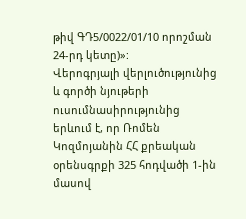թիվ ԳԴ5/0022/01/10 որոշման 24-րդ կետը)»:
Վերոգրյալի վերլուծությունից և գործի նյութերի ուսումնասիրությունից երևում է, որ Ռոմեն Կոզմոյանին ՀՀ քրեական օրենսգրքի 325 հոդվածի 1-ին մասով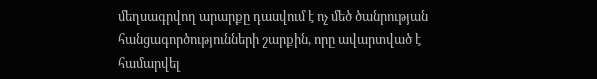մեղսագրվող արարքը դասվում է ոչ մեծ ծանրության հանցագործությունների շարքին, որը ավարտված է համարվել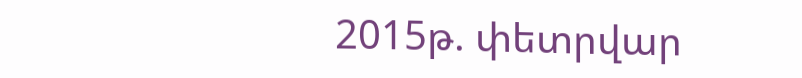2015թ. փետրվար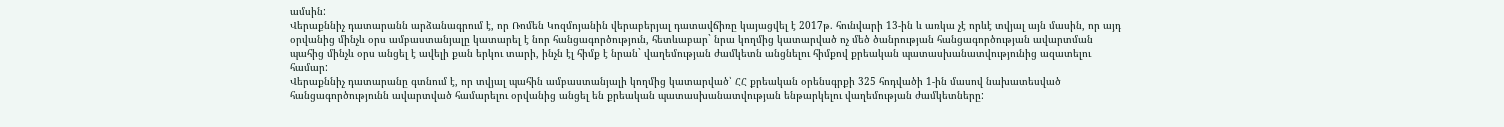ամսին:
Վերաքննիչ դատարանն արձանագրում է, որ Ռոմեն Կոզմոյանին վերաբերյալ դատավճիռը կայացվել է 2017թ. հունվարի 13-ին և առկա չէ որևէ տվյալ այն մասին, որ այդ օրվանից մինչև օրս ամբաստանյալը կատարել է նոր հանցագործություն, հետևաբար` նրա կողմից կատարված ոչ մեծ ծանրության հանցագործության ավարտման պահից մինչև օրս անցել է ավելի քան երկու տարի, ինչն էլ հիմք է նրան` վաղեմության ժամկետն անցնելու հիմքով քրեական պատասխանատվությունից ազատելու համար:
Վերաքննիչ դատարանը գտնում է, որ տվյալ պահին ամբաստանյալի կողմից կատարված՝ ՀՀ քրեական օրենսգրքի 325 հոդվածի 1-ին մասով նախատեսված հանցագործությունն ավարտված համարելու օրվանից անցել են քրեական պատասխանատվության ենթարկելու վաղեմության ժամկետները: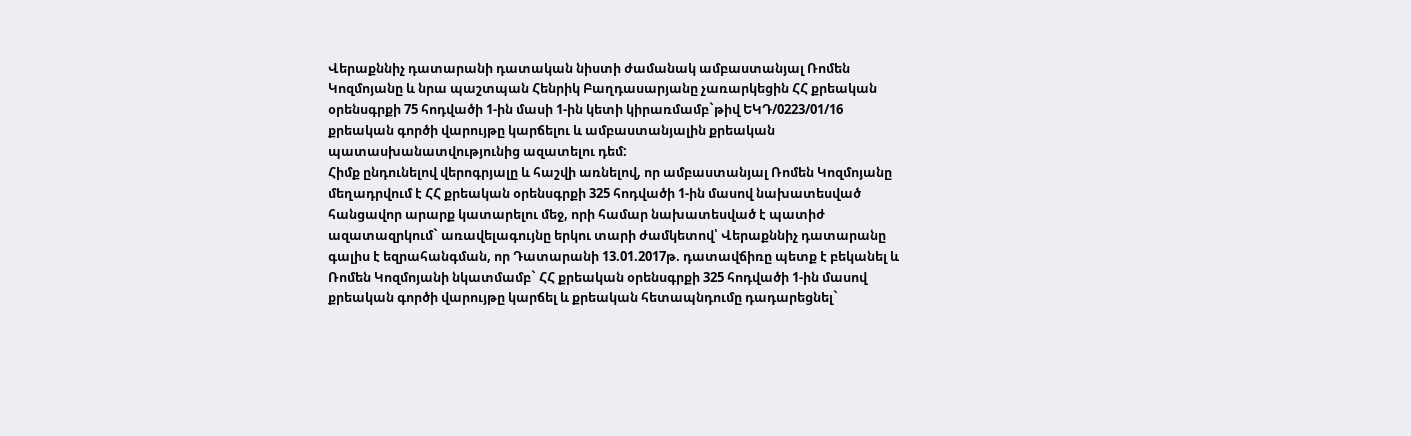Վերաքննիչ դատարանի դատական նիստի ժամանակ ամբաստանյալ Ռոմեն Կոզմոյանը և նրա պաշտպան Հենրիկ Բաղդասարյանը չառարկեցին ՀՀ քրեական օրենսգրքի 75 հոդվածի 1-ին մասի 1-ին կետի կիրառմամբ`թիվ ԵԿԴ/0223/01/16 քրեական գործի վարույթը կարճելու և ամբաստանյալին քրեական պատասխանատվությունից ազատելու դեմ:
Հիմք ընդունելով վերոգրյալը և հաշվի առնելով, որ ամբաստանյալ Ռոմեն Կոզմոյանը մեղադրվում է ՀՀ քրեական օրենսգրքի 325 հոդվածի 1-ին մասով նախատեսված հանցավոր արարք կատարելու մեջ, որի համար նախատեսված է պատիժ ազատազրկում` առավելագույնը երկու տարի ժամկետով՝ Վերաքննիչ դատարանը գալիս է եզրահանգման, որ Դատարանի 13.01.2017թ. դատավճիռը պետք է բեկանել և Ռոմեն Կոզմոյանի նկատմամբ` ՀՀ քրեական օրենսգրքի 325 հոդվածի 1-ին մասով քրեական գործի վարույթը կարճել և քրեական հետապնդումը դադարեցնել`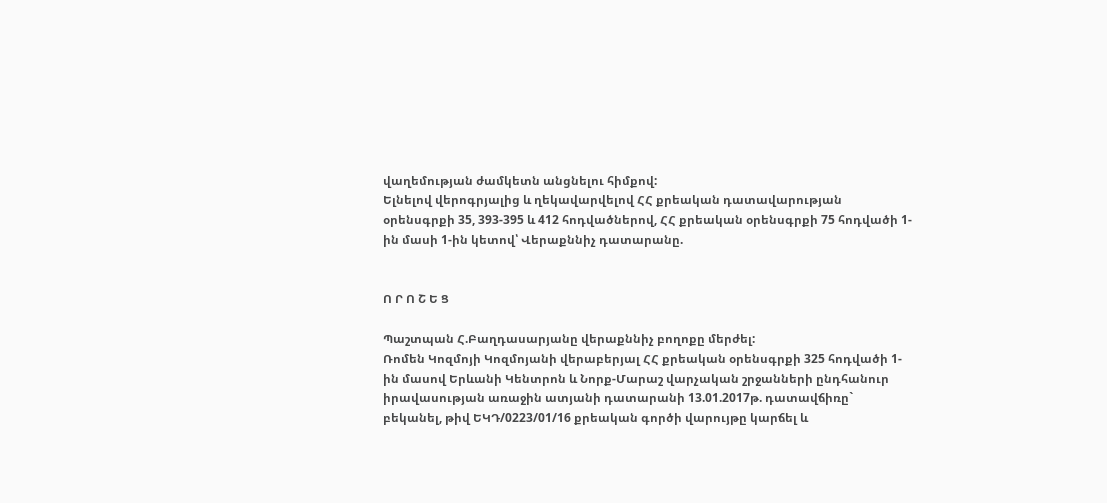վաղեմության ժամկետն անցնելու հիմքով:
Ելնելով վերոգրյալից և ղեկավարվելով ՀՀ քրեական դատավարության օրենսգրքի 35, 393-395 և 412 հոդվածներով, ՀՀ քրեական օրենսգրքի 75 հոդվածի 1-ին մասի 1-ին կետով՝ Վերաքննիչ դատարանը.


Ո Ր Ո Շ Ե Ց

Պաշտպան Հ.Բաղդասարյանը վերաքննիչ բողոքը մերժել:
Ռոմեն Կոզմոյի Կոզմոյանի վերաբերյալ ՀՀ քրեական օրենսգրքի 325 հոդվածի 1-ին մասով Երևանի Կենտրոն և Նորք-Մարաշ վարչական շրջանների ընդհանուր իրավասության առաջին ատյանի դատարանի 13.01.2017թ. դատավճիռը` բեկանել, թիվ ԵԿԴ/0223/01/16 քրեական գործի վարույթը կարճել և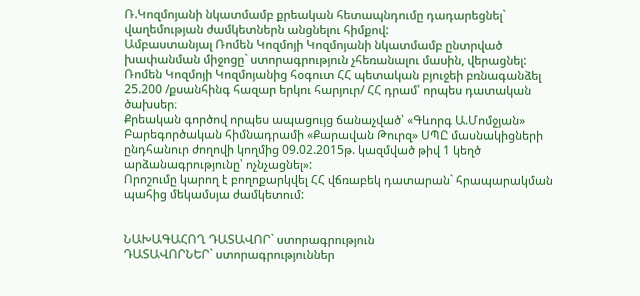Ռ.Կոզմոյանի նկատմամբ քրեական հետապնդումը դադարեցնել` վաղեմության ժամկետներն անցնելու հիմքով:
Ամբաստանյալ Ռոմեն Կոզմոյի Կոզմոյանի նկատմամբ ընտրված խափանման միջոցը` ստորագրություն չհեռանալու մասին, վերացնել:
Ռոմեն Կոզմոյի Կոզմոյանից հօգուտ ՀՀ պետական բյուջեի բռնագանձել 25.200 /քսանհինգ հազար երկու հարյուր/ ՀՀ դրամ՝ որպես դատական ծախսեր։
Քրեական գործով որպես ապացույց ճանաչված՝ «Գևորգ Ա.Մոմջյան» Բարեգործական հիմնադրամի «Քարավան Թուրզ» ՍՊԸ մասնակիցների ընդհանուր ժողովի կողմից 09.02.2015թ. կազմված թիվ 1 կեղծ արձանագրությունը՝ ոչնչացնել»:
Որոշումը կարող է բողոքարկվել ՀՀ վճռաբեկ դատարան` հրապարակման պահից մեկամսյա ժամկետում:


ՆԱԽԱԳԱՀՈՂ ԴԱՏԱՎՈՐ` ստորագրություն
ԴԱՏԱՎՈՐՆԵՐ` ստորագրություններ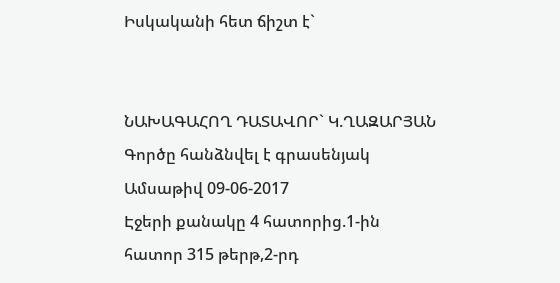Իսկականի հետ ճիշտ է`


ՆԱԽԱԳԱՀՈՂ ԴԱՏԱՎՈՐ` Կ.ՂԱԶԱՐՅԱՆ
Գործը հանձնվել է գրասենյակ
Ամսաթիվ 09-06-2017
Էջերի քանակը 4 հատորից.1-ին հատոր 315 թերթ,2-րդ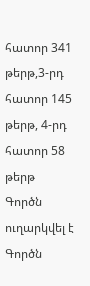հատոր 341 թերթ,3-րդ հատոր 145 թերթ, 4-րդ հատոր 58 թերթ
Գործն ուղարկվել է
Գործն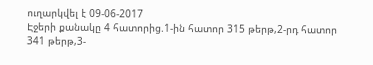ուղարկվել է 09-06-2017
Էջերի քանակը 4 հատորից.1-ին հատոր 315 թերթ,2-րդ հատոր 341 թերթ,3-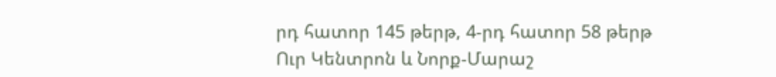րդ հատոր 145 թերթ, 4-րդ հատոր 58 թերթ
Ուր Կենտրոն և Նորք-Մարաշ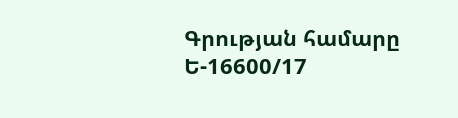Գրության համարը Ե-16600/17